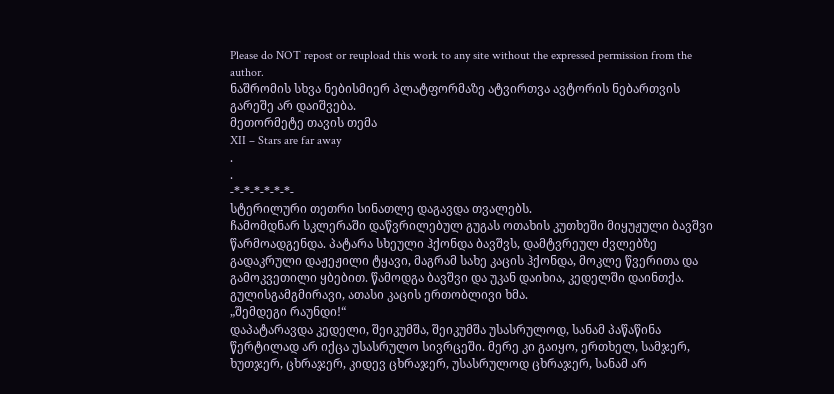Please do NOT repost or reupload this work to any site without the expressed permission from the author.
ნაშრომის სხვა ნებისმიერ პლატფორმაზე ატვირთვა ავტორის ნებართვის გარეშე არ დაიშვება.
მეთორმეტე თავის თემა
XII – Stars are far away
.
.
-*-*-*-*-*-*-
სტერილური თეთრი სინათლე დაგავდა თვალებს.
ჩამომდნარ სკლერაში დაწვრილებულ გუგას ოთახის კუთხეში მიყუჟული ბავშვი წარმოადგენდა. პატარა სხეული ჰქონდა ბავშვს, დამტვრეულ ძვლებზე გადაკრული დაჟეჟილი ტყავი, მაგრამ სახე კაცის ჰქონდა, მოკლე წვერითა და გამოკვეთილი ყბებით. წამოდგა ბავშვი და უკან დაიხია, კედელში დაინთქა.
გულისგამგმირავი, ათასი კაცის ერთობლივი ხმა.
„შემდეგი რაუნდი!“
დაპატარავდა კედელი, შეიკუმშა, შეიკუმშა უსასრულოდ, სანამ პაწაწინა წერტილად არ იქცა უსასრულო სივრცეში. მერე კი გაიყო, ერთხელ, სამჯერ, ხუთჯერ, ცხრაჯერ, კიდევ ცხრაჯერ, უსასრულოდ ცხრაჯერ, სანამ არ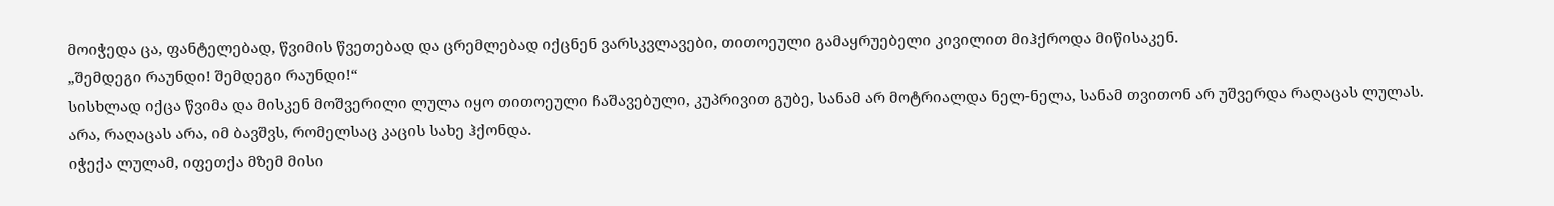მოიჭედა ცა, ფანტელებად, წვიმის წვეთებად და ცრემლებად იქცნენ ვარსკვლავები, თითოეული გამაყრუებელი კივილით მიჰქროდა მიწისაკენ.
„შემდეგი რაუნდი! შემდეგი რაუნდი!“
სისხლად იქცა წვიმა და მისკენ მოშვერილი ლულა იყო თითოეული ჩაშავებული, კუპრივით გუბე, სანამ არ მოტრიალდა ნელ-ნელა, სანამ თვითონ არ უშვერდა რაღაცას ლულას.
არა, რაღაცას არა, იმ ბავშვს, რომელსაც კაცის სახე ჰქონდა.
იჭექა ლულამ, იფეთქა მზემ მისი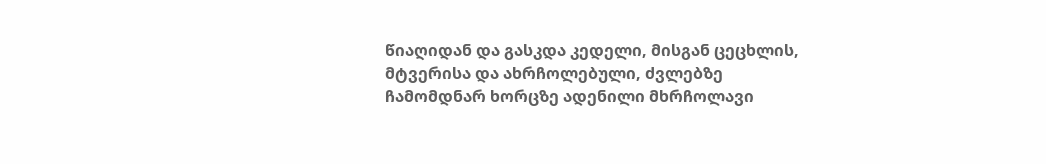წიაღიდან და გასკდა კედელი, მისგან ცეცხლის, მტვერისა და ახრჩოლებული, ძვლებზე ჩამომდნარ ხორცზე ადენილი მხრჩოლავი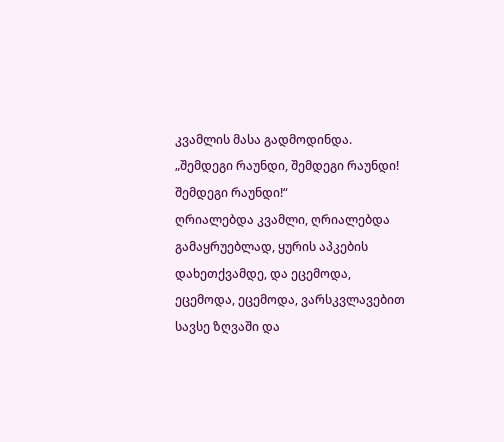კვამლის მასა გადმოდინდა.
„შემდეგი რაუნდი, შემდეგი რაუნდი! შემდეგი რაუნდი!“
ღრიალებდა კვამლი, ღრიალებდა გამაყრუებლად, ყურის აპკების დახეთქვამდე, და ეცემოდა, ეცემოდა, ეცემოდა, ვარსკვლავებით სავსე ზღვაში და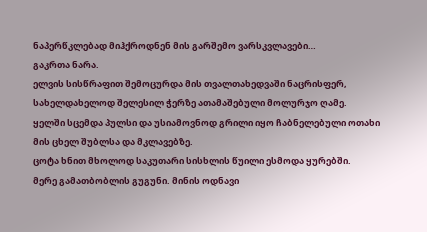ნაპერწკლებად მიჰქროდნენ მის გარშემო ვარსკვლავები…
გაკრთა ნარა.
ელვის სისწრაფით შემოცურდა მის თვალთახედვაში ნაცრისფერ, სახელდახელოდ შელესილ ჭერზე ათამაშებული მოლურჯო ღამე.
ყელში სცემდა პულსი და უსიამოვნოდ გრილი იყო ჩაბნელებული ოთახი მის ცხელ შუბლსა და მკლავებზე.
ცოტა ხნით მხოლოდ საკუთარი სისხლის წუილი ესმოდა ყურებში.
მერე გამათბობლის გუგუნი. მინის ოდნავი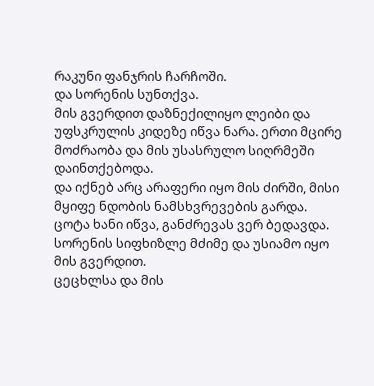რაკუნი ფანჯრის ჩარჩოში.
და სორენის სუნთქვა.
მის გვერდით დაზნექილიყო ლეიბი და უფსკრულის კიდეზე იწვა ნარა. ერთი მცირე მოძრაობა და მის უსასრულო სიღრმეში დაინთქებოდა.
და იქნებ არც არაფერი იყო მის ძირში, მისი მყიფე ნდობის ნამსხვრევების გარდა.
ცოტა ხანი იწვა, განძრევას ვერ ბედავდა. სორენის სიფხიზლე მძიმე და უსიამო იყო მის გვერდით.
ცეცხლსა და მის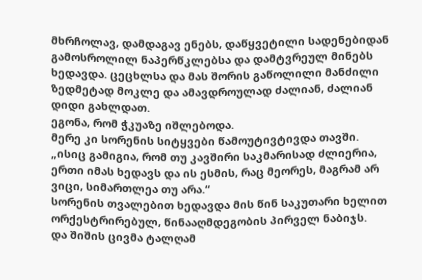მხრჩოლავ, დამდაგავ ენებს, დაწყვეტილი სადენებიდან გამოსროლილ ნაპერწკლებსა და დამტვრეულ მინებს ხედავდა. ცეცხლსა და მას შორის გაწოლილი მანძილი ზედმეტად მოკლე და ამავდროულად ძალიან, ძალიან დიდი გახლდათ.
ეგონა, რომ ჭკუაზე იშლებოდა.
მერე კი სორენის სიტყვები წამოუტივტივდა თავში.
„ისიც გამიგია, რომ თუ კავშირი საკმარისად ძლიერია, ერთი იმას ხედავს და ის ესმის, რაც მეორეს, მაგრამ არ ვიცი, სიმართლეა თუ არა.“
სორენის თვალებით ხედავდა მის წინ საკუთარი ხელით ორქესტრირებულ, წინააღმდეგობის პირველ ნაბიჯს.
და შიშის ცივმა ტალღამ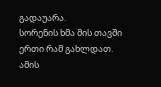გადაუარა.
სორენის ხმა მის თავში ერთი რამ გახლდათ. ამის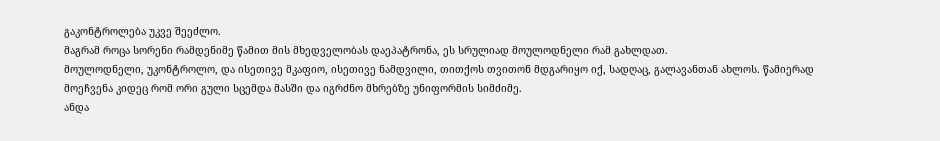გაკონტროლება უკვე შეეძლო.
მაგრამ როცა სორენი რამდენიმე წამით მის მხედველობას დაეპატრონა, ეს სრულიად მოულოდნელი რამ გახლდათ.
მოულოდნელი, უკონტროლო, და ისეთივე მკაფიო, ისეთივე ნამდვილი, თითქოს თვითონ მდგარიყო იქ, სადღაც, გალავანთან ახლოს. წამიერად მოეჩვენა კიდეც რომ ორი გული სცემდა მასში და იგრძნო მხრებზე უნიფორმის სიმძიმე.
ანდა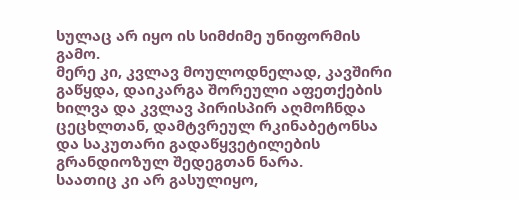სულაც არ იყო ის სიმძიმე უნიფორმის გამო.
მერე კი, კვლავ მოულოდნელად, კავშირი გაწყდა, დაიკარგა შორეული აფეთქების ხილვა და კვლავ პირისპირ აღმოჩნდა ცეცხლთან, დამტვრეულ რკინაბეტონსა და საკუთარი გადაწყვეტილების გრანდიოზულ შედეგთან ნარა.
საათიც კი არ გასულიყო,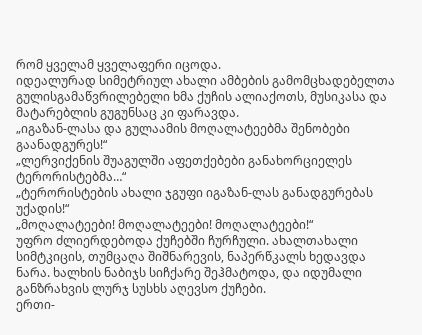რომ ყველამ ყველაფერი იცოდა.
იდეალურად სიმეტრიულ ახალი ამბების გამომცხადებელთა გულისგამაწვრილებელი ხმა ქუჩის ალიაქოთს, მუსიკასა და მატარებლის გუგუნსაც კი ფარავდა.
„იგაზან-ლასა და გულაამის მოღალატეებმა შენობები გაანადგურეს!“
„ლერვიქენის შუაგულში აფეთქებები განახორციელეს ტერორისტებმა…“
„ტერორისტების ახალი ჯგუფი იგაზან-ლას განადგურებას უქადის!“
„მოღალატეები! მოღალატეები! მოღალატეები!“
უფრო ძლიერდებოდა ქუჩებში ჩურჩული. ახალთახალი სიმტკიცის, თუმცაღა შიშნარევის, ნაპერწკალს ხედავდა ნარა. ხალხის ნაბიჯს სიჩქარე შეჰმატოდა, და იდუმალი განზრახვის ლურჯ სუსხს აღევსო ქუჩები.
ერთი-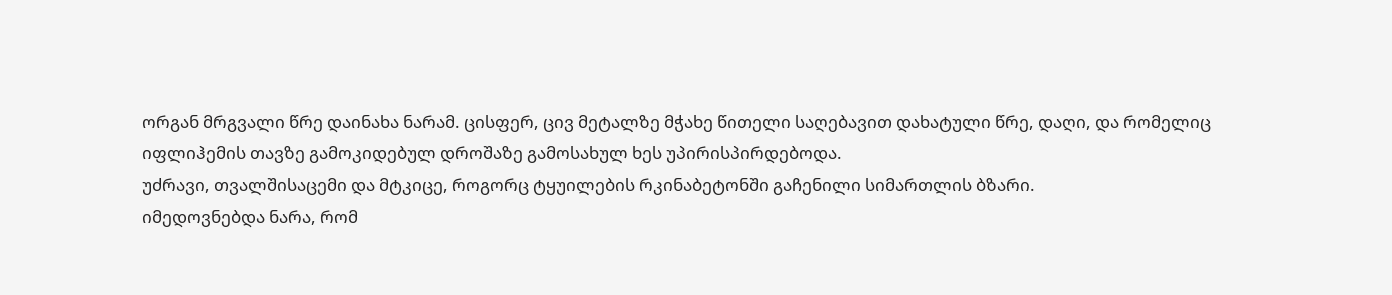ორგან მრგვალი წრე დაინახა ნარამ. ცისფერ, ცივ მეტალზე მჭახე წითელი საღებავით დახატული წრე, დაღი, და რომელიც იფლიჰემის თავზე გამოკიდებულ დროშაზე გამოსახულ ხეს უპირისპირდებოდა.
უძრავი, თვალშისაცემი და მტკიცე, როგორც ტყუილების რკინაბეტონში გაჩენილი სიმართლის ბზარი.
იმედოვნებდა ნარა, რომ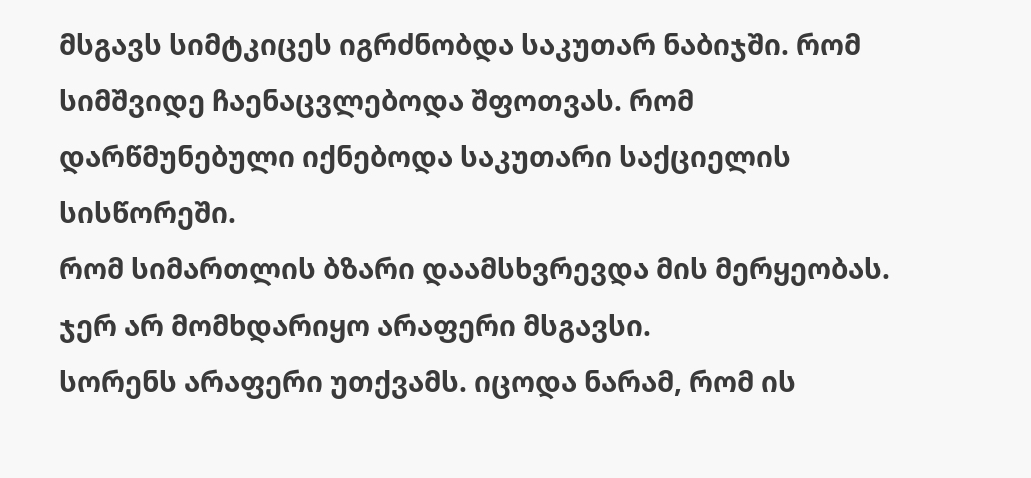მსგავს სიმტკიცეს იგრძნობდა საკუთარ ნაბიჯში. რომ სიმშვიდე ჩაენაცვლებოდა შფოთვას. რომ დარწმუნებული იქნებოდა საკუთარი საქციელის სისწორეში.
რომ სიმართლის ბზარი დაამსხვრევდა მის მერყეობას.
ჯერ არ მომხდარიყო არაფერი მსგავსი.
სორენს არაფერი უთქვამს. იცოდა ნარამ, რომ ის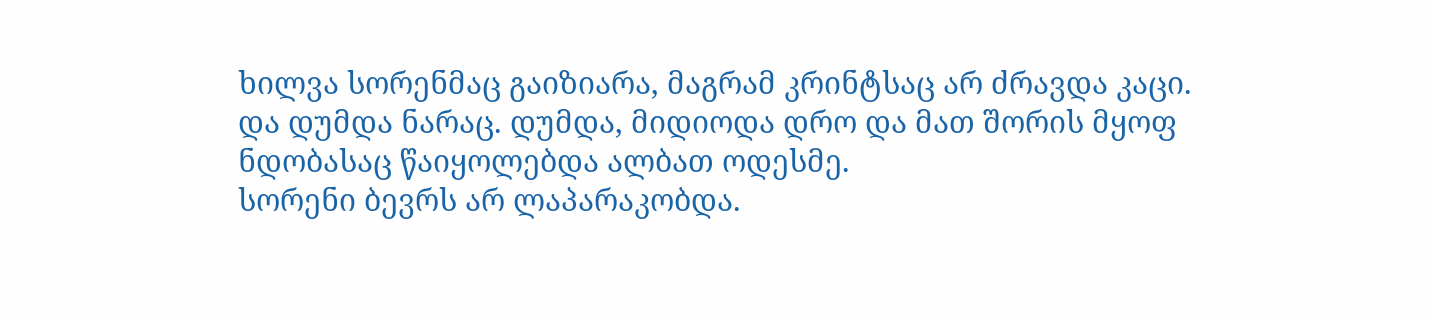ხილვა სორენმაც გაიზიარა, მაგრამ კრინტსაც არ ძრავდა კაცი.
და დუმდა ნარაც. დუმდა, მიდიოდა დრო და მათ შორის მყოფ ნდობასაც წაიყოლებდა ალბათ ოდესმე.
სორენი ბევრს არ ლაპარაკობდა.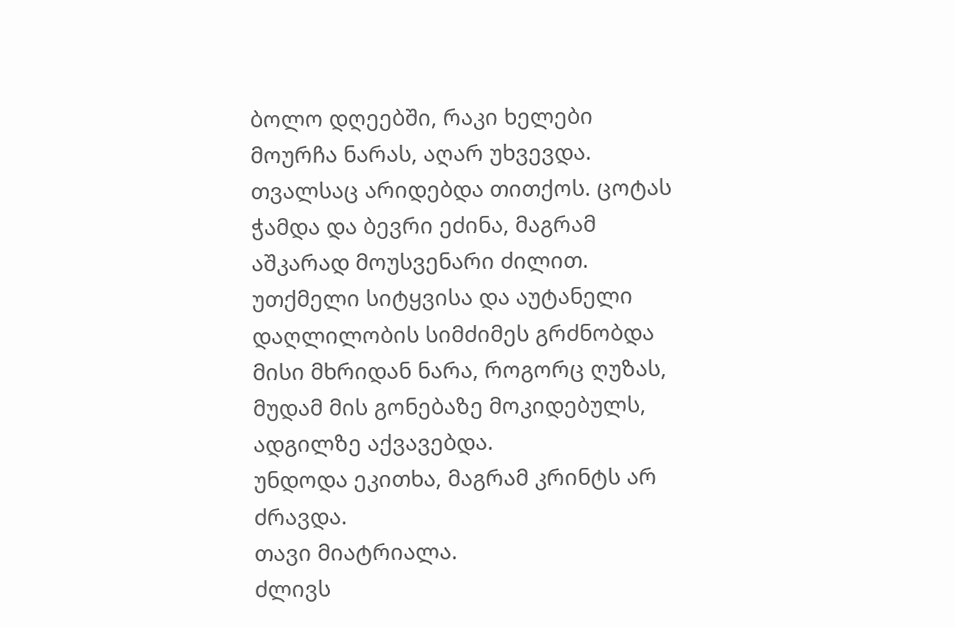ბოლო დღეებში, რაკი ხელები მოურჩა ნარას, აღარ უხვევდა. თვალსაც არიდებდა თითქოს. ცოტას ჭამდა და ბევრი ეძინა, მაგრამ აშკარად მოუსვენარი ძილით. უთქმელი სიტყვისა და აუტანელი დაღლილობის სიმძიმეს გრძნობდა მისი მხრიდან ნარა, როგორც ღუზას, მუდამ მის გონებაზე მოკიდებულს, ადგილზე აქვავებდა.
უნდოდა ეკითხა, მაგრამ კრინტს არ ძრავდა.
თავი მიატრიალა.
ძლივს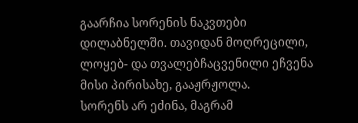გაარჩია სორენის ნაკვთები დილაბნელში. თავიდან მოღრეცილი, ლოყებ- და თვალებჩაცვენილი ეჩვენა მისი პირისახე, გააჟრჟოლა.
სორენს არ ეძინა, მაგრამ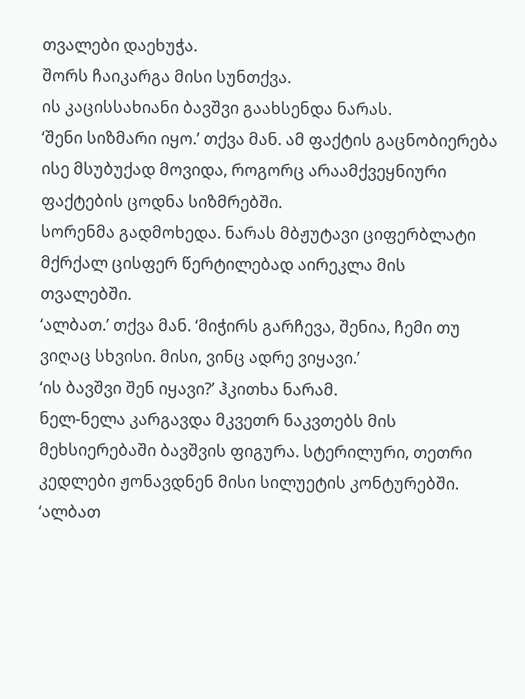თვალები დაეხუჭა.
შორს ჩაიკარგა მისი სუნთქვა.
ის კაცისსახიანი ბავშვი გაახსენდა ნარას.
‘შენი სიზმარი იყო.’ თქვა მან. ამ ფაქტის გაცნობიერება ისე მსუბუქად მოვიდა, როგორც არაამქვეყნიური ფაქტების ცოდნა სიზმრებში.
სორენმა გადმოხედა. ნარას მბჟუტავი ციფერბლატი მქრქალ ცისფერ წერტილებად აირეკლა მის თვალებში.
‘ალბათ.’ თქვა მან. ‘მიჭირს გარჩევა, შენია, ჩემი თუ ვიღაც სხვისი. მისი, ვინც ადრე ვიყავი.’
‘ის ბავშვი შენ იყავი?’ ჰკითხა ნარამ.
ნელ-ნელა კარგავდა მკვეთრ ნაკვთებს მის მეხსიერებაში ბავშვის ფიგურა. სტერილური, თეთრი კედლები ჟონავდნენ მისი სილუეტის კონტურებში.
‘ალბათ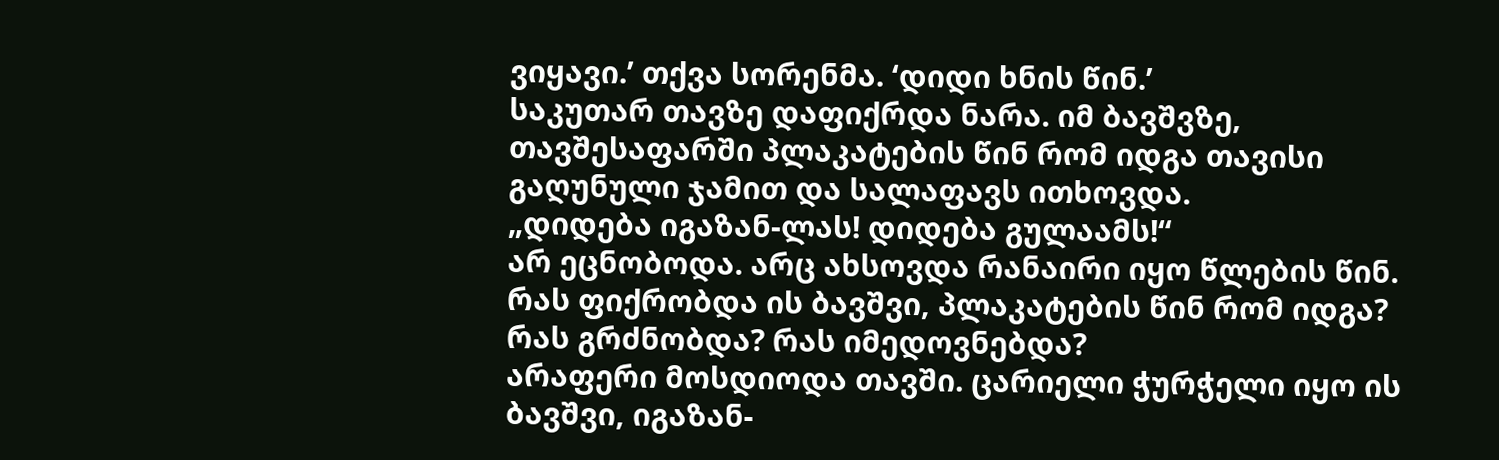ვიყავი.’ თქვა სორენმა. ‘დიდი ხნის წინ.’
საკუთარ თავზე დაფიქრდა ნარა. იმ ბავშვზე, თავშესაფარში პლაკატების წინ რომ იდგა თავისი გაღუნული ჯამით და სალაფავს ითხოვდა.
„დიდება იგაზან-ლას! დიდება გულაამს!“
არ ეცნობოდა. არც ახსოვდა რანაირი იყო წლების წინ. რას ფიქრობდა ის ბავშვი, პლაკატების წინ რომ იდგა? რას გრძნობდა? რას იმედოვნებდა?
არაფერი მოსდიოდა თავში. ცარიელი ჭურჭელი იყო ის ბავშვი, იგაზან-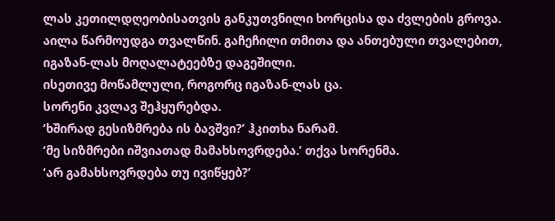ლას კეთილდღეობისათვის განკუთვნილი ხორცისა და ძვლების გროვა.
აილა წარმოუდგა თვალწინ. გაჩეჩილი თმითა და ანთებული თვალებით, იგაზან-ლას მოღალატეებზე დაგეშილი.
ისეთივე მოწამლული, როგორც იგაზან-ლას ცა.
სორენი კვლავ შეჰყურებდა.
‘ხშირად გესიზმრება ის ბავშვი?’ ჰკითხა ნარამ.
‘მე სიზმრები იშვიათად მამახსოვრდება.’ თქვა სორენმა.
‘არ გამახსოვრდება თუ ივიწყებ?’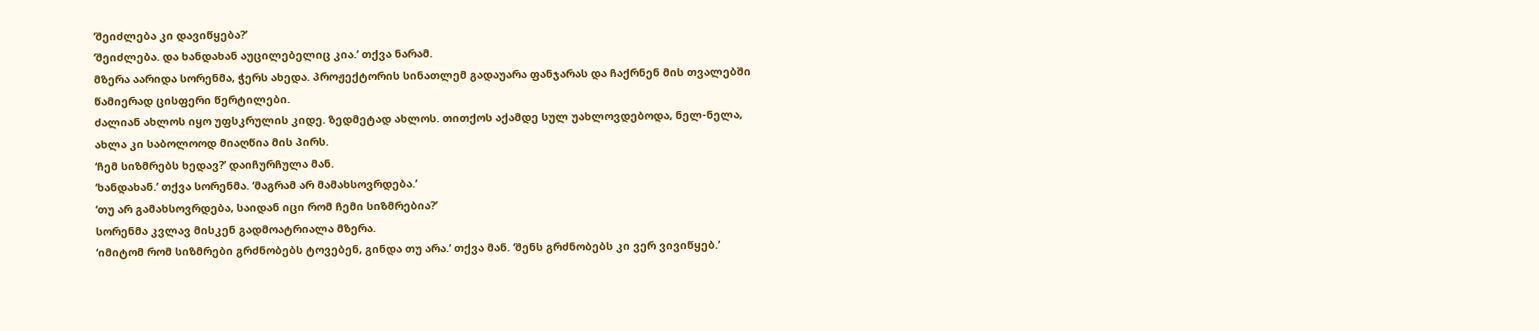‘შეიძლება კი დავიწყება?’
‘შეიძლება. და ხანდახან აუცილებელიც კია.’ თქვა ნარამ.
მზერა აარიდა სორენმა, ჭერს ახედა. პროჟექტორის სინათლემ გადაუარა ფანჯარას და ჩაქრნენ მის თვალებში წამიერად ცისფერი წერტილები.
ძალიან ახლოს იყო უფსკრულის კიდე. ზედმეტად ახლოს. თითქოს აქამდე სულ უახლოვდებოდა, ნელ-ნელა, ახლა კი საბოლოოდ მიაღწია მის პირს.
‘ჩემ სიზმრებს ხედავ?’ დაიჩურჩულა მან.
‘ხანდახან.’ თქვა სორენმა. ‘მაგრამ არ მამახსოვრდება.’
‘თუ არ გამახსოვრდება, საიდან იცი რომ ჩემი სიზმრებია?’
სორენმა კვლავ მისკენ გადმოატრიალა მზერა.
‘იმიტომ რომ სიზმრები გრძნობებს ტოვებენ, გინდა თუ არა.’ თქვა მან. ‘შენს გრძნობებს კი ვერ ვივიწყებ.’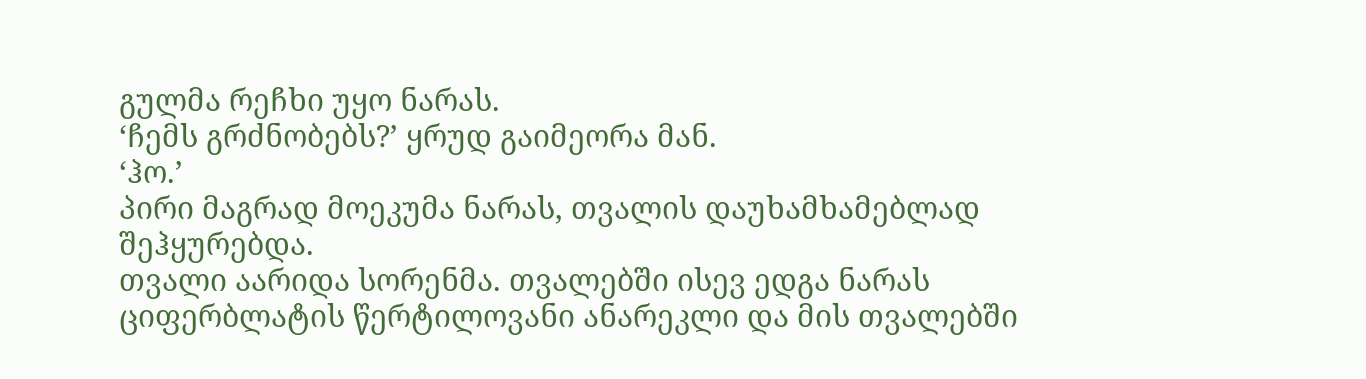გულმა რეჩხი უყო ნარას.
‘ჩემს გრძნობებს?’ ყრუდ გაიმეორა მან.
‘ჰო.’
პირი მაგრად მოეკუმა ნარას, თვალის დაუხამხამებლად შეჰყურებდა.
თვალი აარიდა სორენმა. თვალებში ისევ ედგა ნარას ციფერბლატის წერტილოვანი ანარეკლი და მის თვალებში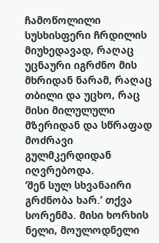ჩამოწოლილი სუსხისფერი ჩრდილის მიუხედავად, რაღაც უცნაური იგრძნო მის მხრიდან ნარამ, რაღაც თბილი და უცხო, რაც მისი მილულული მზერიდან და სწრაფად მოძრავი გულმკერდიდან იღვრებოდა.
‘შენ სულ სხვანაირი გრძნობა ხარ.’ თქვა სორენმა. მისი ხორხის ნელი, მოულოდნელი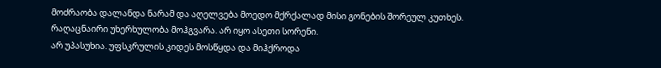მოძრაობა დალანდა ნარამ და აღელვება მოედო მქრქალად მისი გონების შორეულ კუთხეს.
რაღაცნაირი უხერხულობა მოჰგვარა. არ იყო ასეთი სორენი.
არ უპასუხია. უფსკრულის კიდეს მოსწყდა და მიჰქროდა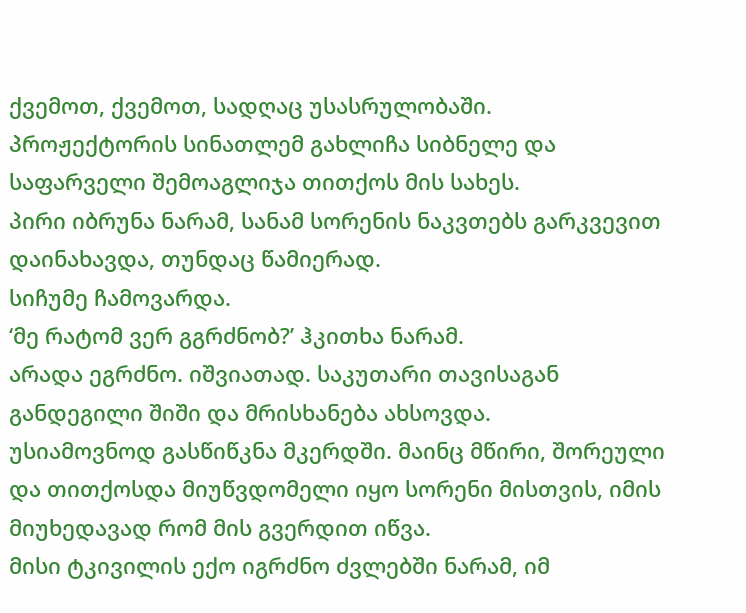ქვემოთ, ქვემოთ, სადღაც უსასრულობაში.
პროჟექტორის სინათლემ გახლიჩა სიბნელე და საფარველი შემოაგლიჯა თითქოს მის სახეს.
პირი იბრუნა ნარამ, სანამ სორენის ნაკვთებს გარკვევით დაინახავდა, თუნდაც წამიერად.
სიჩუმე ჩამოვარდა.
‘მე რატომ ვერ გგრძნობ?’ ჰკითხა ნარამ.
არადა ეგრძნო. იშვიათად. საკუთარი თავისაგან განდეგილი შიში და მრისხანება ახსოვდა.
უსიამოვნოდ გასწიწკნა მკერდში. მაინც მწირი, შორეული და თითქოსდა მიუწვდომელი იყო სორენი მისთვის, იმის მიუხედავად რომ მის გვერდით იწვა.
მისი ტკივილის ექო იგრძნო ძვლებში ნარამ, იმ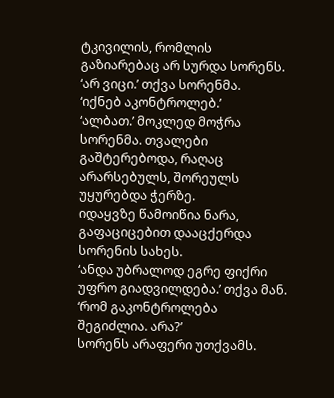ტკივილის, რომლის გაზიარებაც არ სურდა სორენს.
‘არ ვიცი.’ თქვა სორენმა.
‘იქნებ აკონტროლებ.’
‘ალბათ.’ მოკლედ მოჭრა სორენმა. თვალები გაშტერებოდა, რაღაც არარსებულს, შორეულს უყურებდა ჭერზე.
იდაყვზე წამოიწია ნარა, გაფაციცებით დააცქერდა სორენის სახეს.
‘ანდა უბრალოდ ეგრე ფიქრი უფრო გიადვილდება.’ თქვა მან. ‘რომ გაკონტროლება შეგიძლია. არა?’
სორენს არაფერი უთქვამს.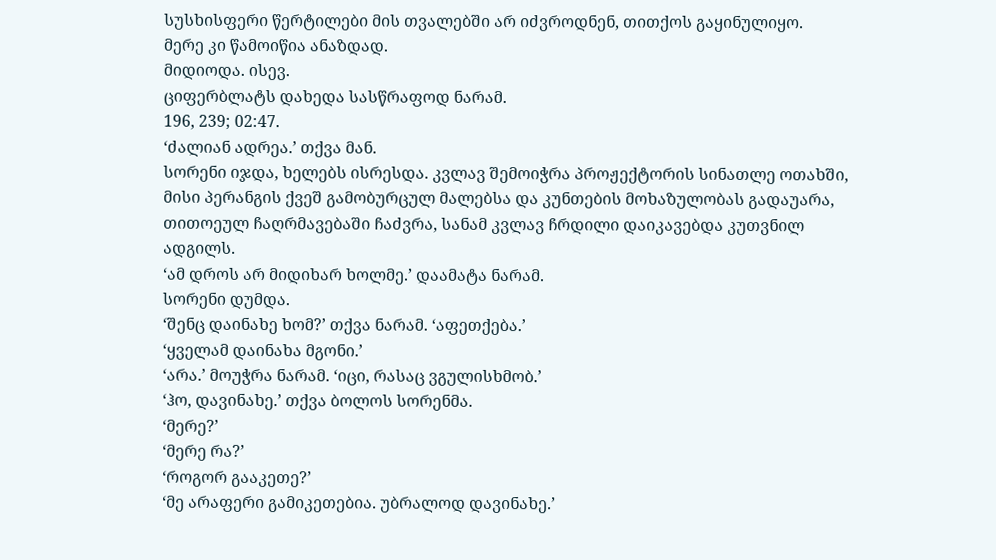სუსხისფერი წერტილები მის თვალებში არ იძვროდნენ, თითქოს გაყინულიყო.
მერე კი წამოიწია ანაზდად.
მიდიოდა. ისევ.
ციფერბლატს დახედა სასწრაფოდ ნარამ.
196, 239; 02:47.
‘ძალიან ადრეა.’ თქვა მან.
სორენი იჯდა, ხელებს ისრესდა. კვლავ შემოიჭრა პროჟექტორის სინათლე ოთახში, მისი პერანგის ქვეშ გამობურცულ მალებსა და კუნთების მოხაზულობას გადაუარა, თითოეულ ჩაღრმავებაში ჩაძვრა, სანამ კვლავ ჩრდილი დაიკავებდა კუთვნილ ადგილს.
‘ამ დროს არ მიდიხარ ხოლმე.’ დაამატა ნარამ.
სორენი დუმდა.
‘შენც დაინახე ხომ?’ თქვა ნარამ. ‘აფეთქება.’
‘ყველამ დაინახა მგონი.’
‘არა.’ მოუჭრა ნარამ. ‘იცი, რასაც ვგულისხმობ.’
‘ჰო, დავინახე.’ თქვა ბოლოს სორენმა.
‘მერე?’
‘მერე რა?’
‘როგორ გააკეთე?’
‘მე არაფერი გამიკეთებია. უბრალოდ დავინახე.’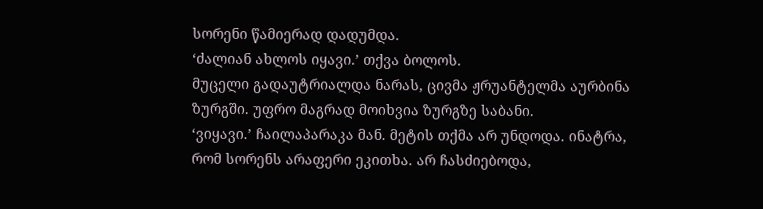სორენი წამიერად დადუმდა.
‘ძალიან ახლოს იყავი.’ თქვა ბოლოს.
მუცელი გადაუტრიალდა ნარას, ცივმა ჟრუანტელმა აურბინა ზურგში. უფრო მაგრად მოიხვია ზურგზე საბანი.
‘ვიყავი.’ ჩაილაპარაკა მან. მეტის თქმა არ უნდოდა. ინატრა, რომ სორენს არაფერი ეკითხა. არ ჩასძიებოდა,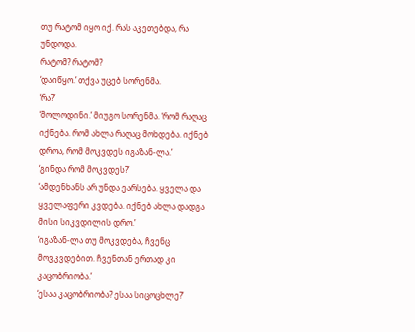თუ რატომ იყო იქ. რას აკეთებდა, რა უნდოდა.
რატომ? რატომ?
‘დაიწყო.’ თქვა უცებ სორენმა.
‘რა?’
‘მოლოდინი.’ მიუგო სორენმა. ‘რომ რაღაც იქნება. რომ ახლა რაღაც მოხდება. იქნებ დროა, რომ მოკვდეს იგაზან-ლა.’
‘გინდა რომ მოკვდეს?’
‘ამდენხანს არ უნდა ეარსება. ყველა და ყველაფერი კვდება. იქნებ ახლა დადგა მისი სიკვდილის დრო.’
‘იგაზან-ლა თუ მოკვდება, ჩვენც მოვკვდებით. ჩვენთან ერთად კი კაცობრიობა.’
‘ესაა კაცობრიობა? ესაა სიცოცხლე?’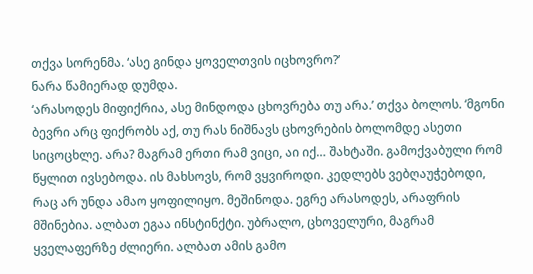თქვა სორენმა. ‘ასე გინდა ყოველთვის იცხოვრო?’
ნარა წამიერად დუმდა.
‘არასოდეს მიფიქრია, ასე მინდოდა ცხოვრება თუ არა.’ თქვა ბოლოს. ‘მგონი ბევრი არც ფიქრობს აქ, თუ რას ნიშნავს ცხოვრების ბოლომდე ასეთი სიცოცხლე. არა? მაგრამ ერთი რამ ვიცი, აი იქ… შახტაში. გამოქვაბული რომ წყლით ივსებოდა. ის მახსოვს, რომ ვყვიროდი. კედლებს ვებღაუჭებოდი, რაც არ უნდა ამაო ყოფილიყო. მეშინოდა. ეგრე არასოდეს, არაფრის მშინებია. ალბათ ეგაა ინსტინქტი. უბრალო, ცხოველური, მაგრამ ყველაფერზე ძლიერი. ალბათ ამის გამო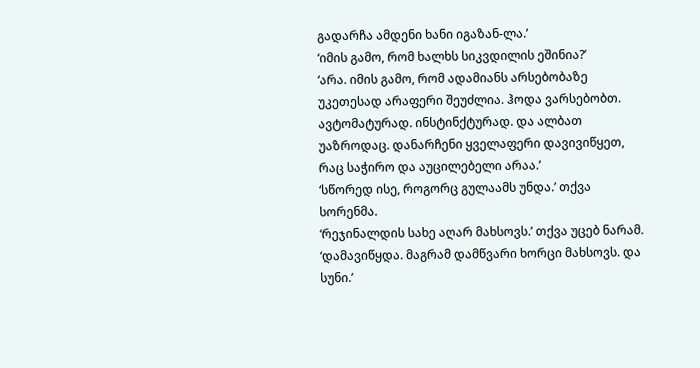გადარჩა ამდენი ხანი იგაზან-ლა.’
‘იმის გამო, რომ ხალხს სიკვდილის ეშინია?’
‘არა. იმის გამო, რომ ადამიანს არსებობაზე უკეთესად არაფერი შეუძლია. ჰოდა ვარსებობთ. ავტომატურად. ინსტინქტურად. და ალბათ უაზროდაც. დანარჩენი ყველაფერი დავივიწყეთ, რაც საჭირო და აუცილებელი არაა.’
‘სწორედ ისე, როგორც გულაამს უნდა.’ თქვა სორენმა.
‘რეჯინალდის სახე აღარ მახსოვს.’ თქვა უცებ ნარამ. ‘დამავიწყდა. მაგრამ დამწვარი ხორცი მახსოვს. და სუნი.’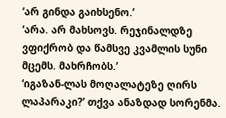‘არ გინდა გაიხსენო.’
‘არა. არ მახსოვს. რეჯინალდზე ვფიქრობ და წამსვე კვამლის სუნი მცემს. მახრჩობს.’
‘იგაზან-ლას მოღალატეზე ღირს ლაპარაკი?’ თქვა ანაზდად სორენმა.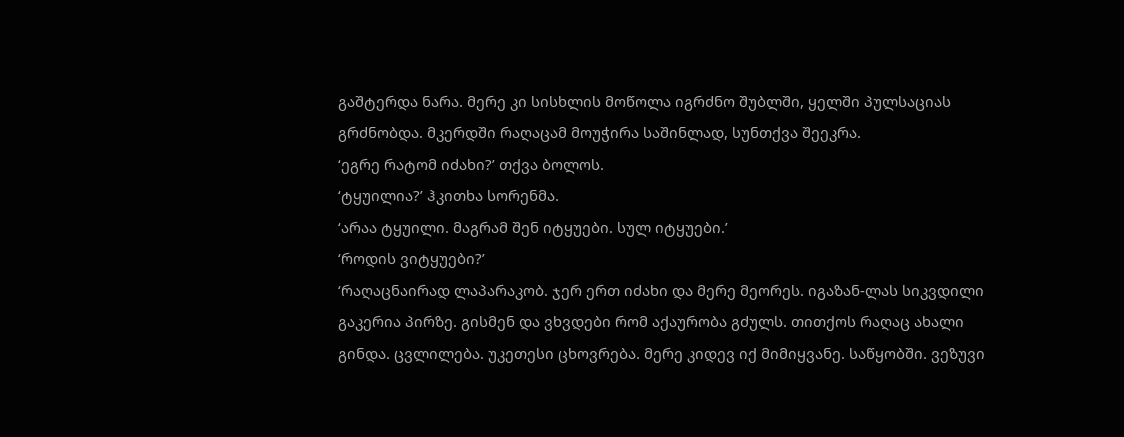გაშტერდა ნარა. მერე კი სისხლის მოწოლა იგრძნო შუბლში, ყელში პულსაციას გრძნობდა. მკერდში რაღაცამ მოუჭირა საშინლად, სუნთქვა შეეკრა.
‘ეგრე რატომ იძახი?’ თქვა ბოლოს.
‘ტყუილია?’ ჰკითხა სორენმა.
‘არაა ტყუილი. მაგრამ შენ იტყუები. სულ იტყუები.’
‘როდის ვიტყუები?’
‘რაღაცნაირად ლაპარაკობ. ჯერ ერთ იძახი და მერე მეორეს. იგაზან-ლას სიკვდილი გაკერია პირზე. გისმენ და ვხვდები რომ აქაურობა გძულს. თითქოს რაღაც ახალი გინდა. ცვლილება. უკეთესი ცხოვრება. მერე კიდევ იქ მიმიყვანე. საწყობში. ვეზუვი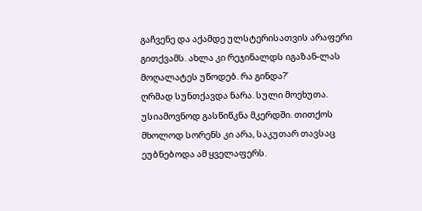გაჩვენე და აქამდე ულსტერისათვის არაფერი გითქვამს. ახლა კი რეჯინალდს იგაზან-ლას მოღალატეს უწოდებ. რა გინდა?’
ღრმად სუნთქავდა ნარა. სული მოეხუთა.
უსიამოვნოდ გასწიწკნა მკერდში. თითქოს მხოლოდ სორენს კი არა, საკუთარ თავსაც ეუბნებოდა ამ ყველაფერს.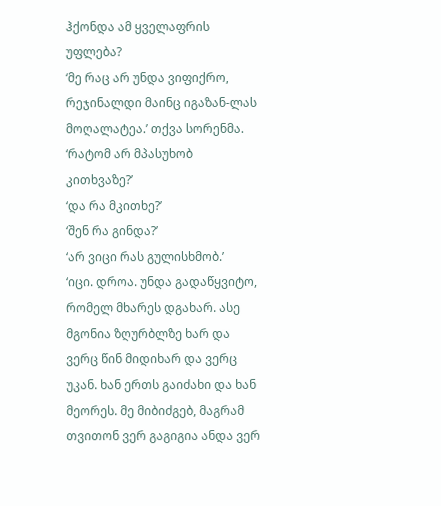ჰქონდა ამ ყველაფრის უფლება?
‘მე რაც არ უნდა ვიფიქრო, რეჯინალდი მაინც იგაზან-ლას მოღალატეა.’ თქვა სორენმა.
‘რატომ არ მპასუხობ კითხვაზე?’
‘და რა მკითხე?’
‘შენ რა გინდა?’
‘არ ვიცი რას გულისხმობ.’
‘იცი. დროა. უნდა გადაწყვიტო, რომელ მხარეს დგახარ. ასე მგონია ზღურბლზე ხარ და ვერც წინ მიდიხარ და ვერც უკან. ხან ერთს გაიძახი და ხან მეორეს. მე მიბიძგებ, მაგრამ თვითონ ვერ გაგიგია ანდა ვერ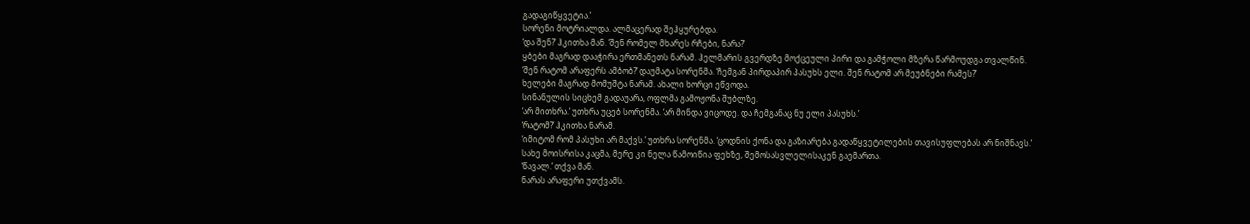გადაგიწყვეტია.’
სორენი მოტრიალდა. ალმაცერად შეჰყურებდა.
‘და შენ?’ ჰკითხა მან. ‘შენ რომელ მხარეს რჩები, ნარა?’
ყბები მაგრად დააჭირა ერთმანეთს ნარამ. ჰელმარის გვერდზე მოქცეული პირი და გამჭოლი მზერა წარმოუდგა თვალწინ.
‘შენ რატომ არაფერს ამბობ?’ დაუმატა სორენმა. ‘ჩემგან პირდაპირ პასუხს ელი. შენ რატომ არ მეუბნები რამეს?’
ხელები მაგრად მომუშტა ნარამ. ახალი ხორცი ეწვოდა.
სინანულის სიცხემ გადაუარა, ოფლმა გამოჟონა შუბლზე.
‘არ მითხრა.’ უთხრა უცებ სორენმა. ‘არ მინდა ვიცოდე. და ჩემგანაც ნუ ელი პასუხს.’
‘რატომ?’ ჰკითხა ნარამ.
‘იმიტომ რომ პასუხი არ მაქვს.’ უთხრა სორენმა. ‘ცოდნის ქონა და გაზიარება გადაწყვეტილების თავისუფლებას არ ნიშნავს.’
სახე მოისრისა კაცმა, მერე კი ნელა წამოიწია ფეხზე, შემოსასვლელისაკენ გაემართა.
‘წავალ.’ თქვა მან.
ნარას არაფერი უთქვამს.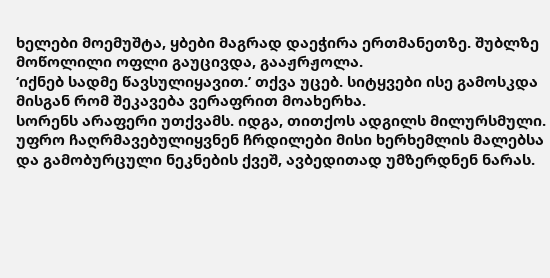ხელები მოემუშტა, ყბები მაგრად დაეჭირა ერთმანეთზე. შუბლზე მოწოლილი ოფლი გაუცივდა, გააჟრჟოლა.
‘იქნებ სადმე წავსულიყავით.’ თქვა უცებ. სიტყვები ისე გამოსკდა მისგან რომ შეკავება ვერაფრით მოახერხა.
სორენს არაფერი უთქვამს. იდგა, თითქოს ადგილს მილურსმული. უფრო ჩაღრმავებულიყვნენ ჩრდილები მისი ხერხემლის მალებსა და გამობურცული ნეკნების ქვეშ, ავბედითად უმზერდნენ ნარას.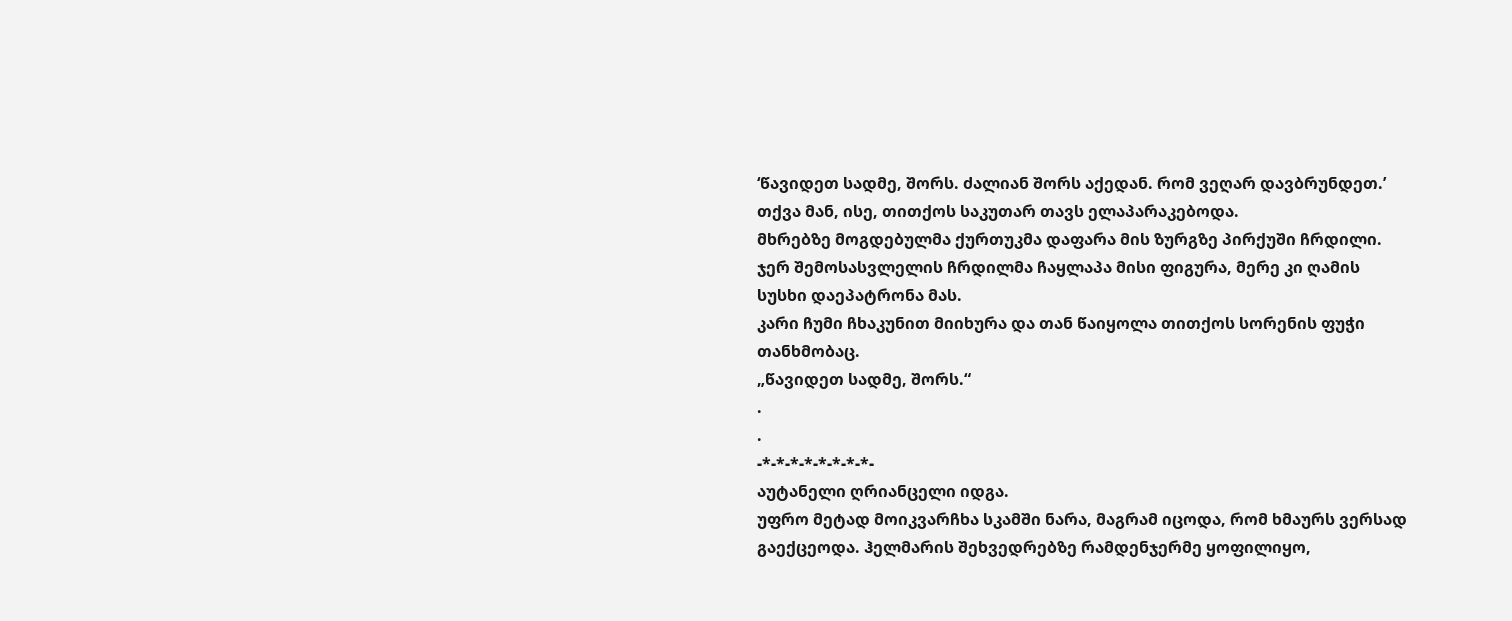‘წავიდეთ სადმე, შორს. ძალიან შორს აქედან. რომ ვეღარ დავბრუნდეთ.’ თქვა მან, ისე, თითქოს საკუთარ თავს ელაპარაკებოდა.
მხრებზე მოგდებულმა ქურთუკმა დაფარა მის ზურგზე პირქუში ჩრდილი. ჯერ შემოსასვლელის ჩრდილმა ჩაყლაპა მისი ფიგურა, მერე კი ღამის სუსხი დაეპატრონა მას.
კარი ჩუმი ჩხაკუნით მიიხურა და თან წაიყოლა თითქოს სორენის ფუჭი თანხმობაც.
„წავიდეთ სადმე, შორს.“
.
.
-*-*-*-*-*-*-*-*-
აუტანელი ღრიანცელი იდგა.
უფრო მეტად მოიკვარჩხა სკამში ნარა, მაგრამ იცოდა, რომ ხმაურს ვერსად გაექცეოდა. ჰელმარის შეხვედრებზე რამდენჯერმე ყოფილიყო,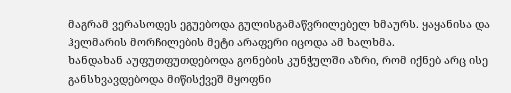მაგრამ ვერასოდეს ეგუებოდა გულისგამაწვრილებელ ხმაურს. ყაყანისა და ჰელმარის მორჩილების მეტი არაფერი იცოდა ამ ხალხმა.
ხანდახან აუფუთფუთდებოდა გონების კუნჭულში აზრი, რომ იქნებ არც ისე განსხვავდებოდა მიწისქვეშ მყოფნი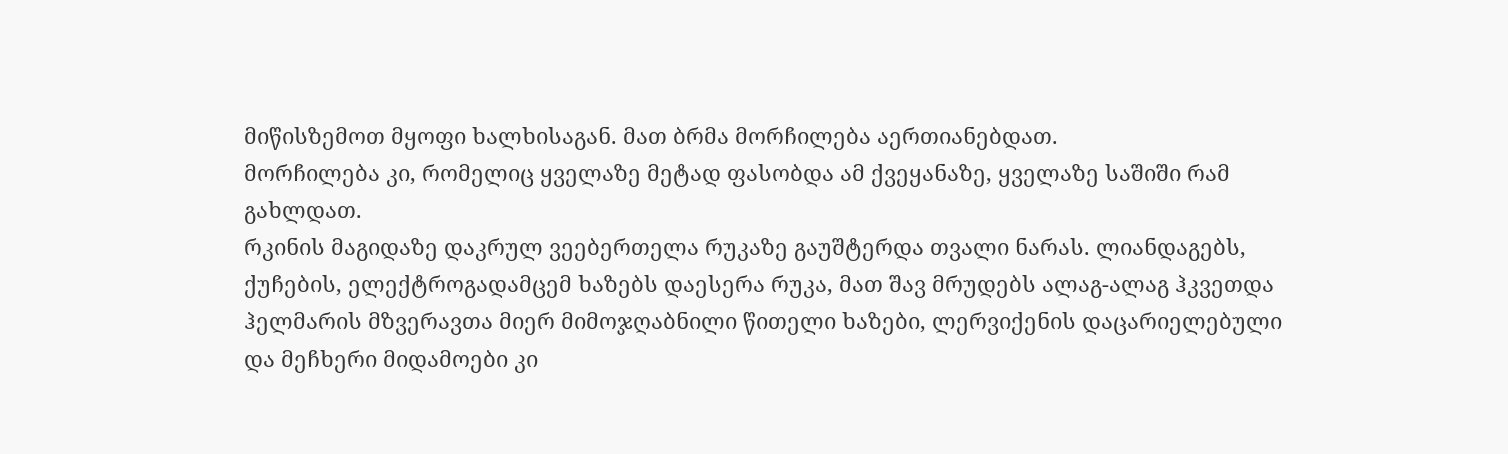მიწისზემოთ მყოფი ხალხისაგან. მათ ბრმა მორჩილება აერთიანებდათ.
მორჩილება კი, რომელიც ყველაზე მეტად ფასობდა ამ ქვეყანაზე, ყველაზე საშიში რამ გახლდათ.
რკინის მაგიდაზე დაკრულ ვეებერთელა რუკაზე გაუშტერდა თვალი ნარას. ლიანდაგებს, ქუჩების, ელექტროგადამცემ ხაზებს დაესერა რუკა, მათ შავ მრუდებს ალაგ-ალაგ ჰკვეთდა ჰელმარის მზვერავთა მიერ მიმოჯღაბნილი წითელი ხაზები, ლერვიქენის დაცარიელებული და მეჩხერი მიდამოები კი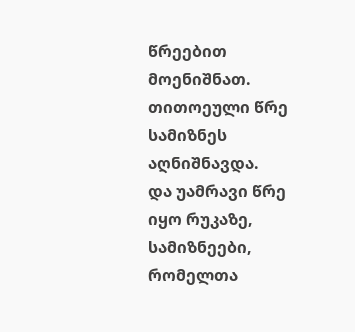წრეებით მოენიშნათ.
თითოეული წრე სამიზნეს აღნიშნავდა.
და უამრავი წრე იყო რუკაზე, სამიზნეები, რომელთა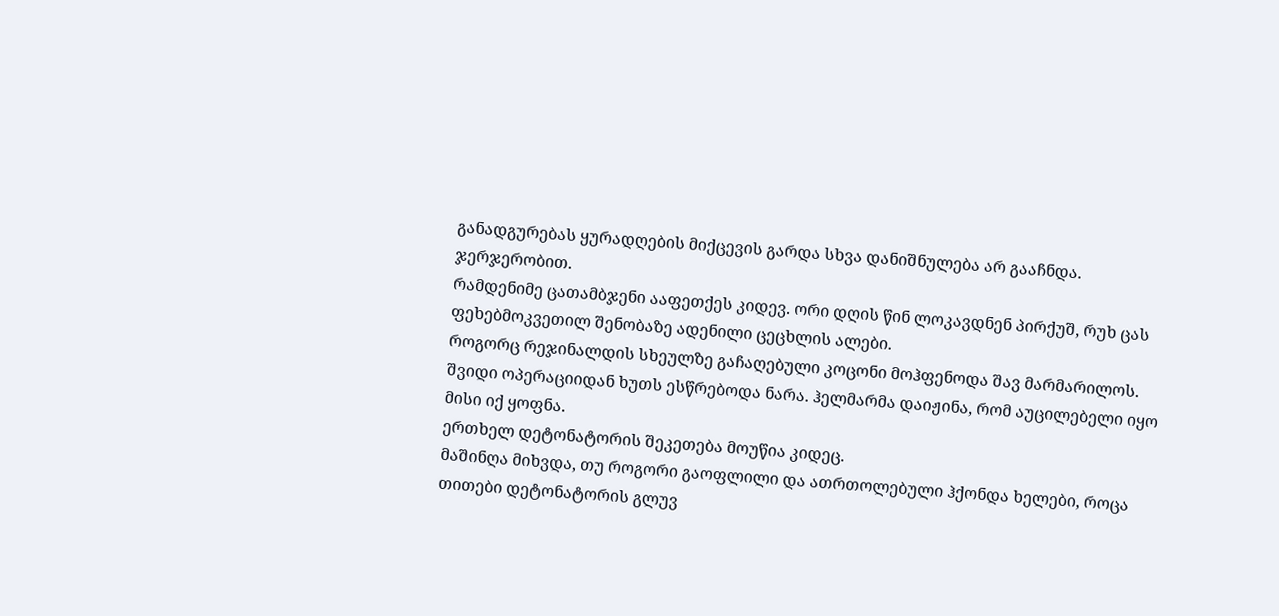განადგურებას ყურადღების მიქცევის გარდა სხვა დანიშნულება არ გააჩნდა.
ჯერჯერობით.
რამდენიმე ცათამბჯენი ააფეთქეს კიდევ. ორი დღის წინ ლოკავდნენ პირქუშ, რუხ ცას ფეხებმოკვეთილ შენობაზე ადენილი ცეცხლის ალები.
როგორც რეჯინალდის სხეულზე გაჩაღებული კოცონი მოჰფენოდა შავ მარმარილოს.
შვიდი ოპერაციიდან ხუთს ესწრებოდა ნარა. ჰელმარმა დაიჟინა, რომ აუცილებელი იყო მისი იქ ყოფნა.
ერთხელ დეტონატორის შეკეთება მოუწია კიდეც.
მაშინღა მიხვდა, თუ როგორი გაოფლილი და ათრთოლებული ჰქონდა ხელები, როცა თითები დეტონატორის გლუვ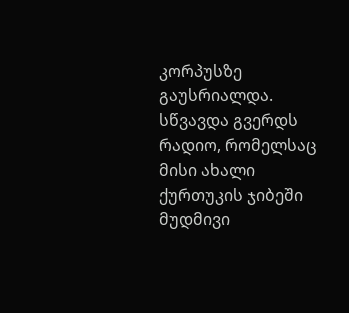კორპუსზე გაუსრიალდა.
სწვავდა გვერდს რადიო, რომელსაც მისი ახალი ქურთუკის ჯიბეში მუდმივი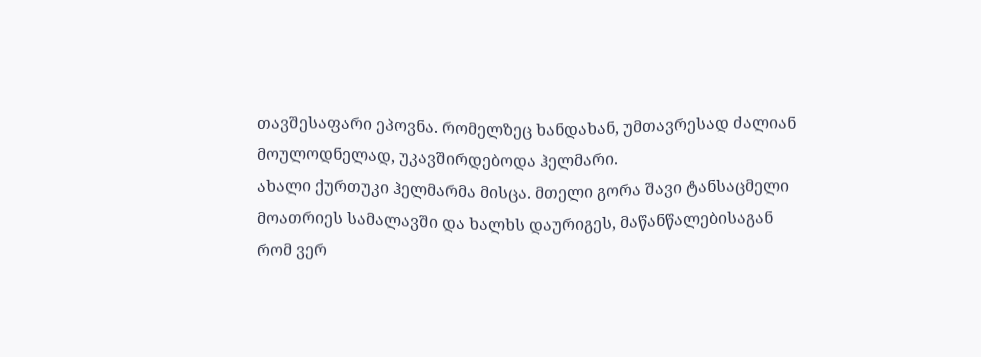თავშესაფარი ეპოვნა. რომელზეც ხანდახან, უმთავრესად ძალიან მოულოდნელად, უკავშირდებოდა ჰელმარი.
ახალი ქურთუკი ჰელმარმა მისცა. მთელი გორა შავი ტანსაცმელი მოათრიეს სამალავში და ხალხს დაურიგეს, მაწანწალებისაგან რომ ვერ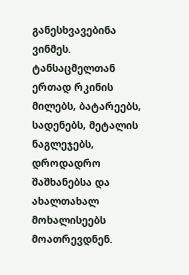განესხვავებინა ვინმეს.
ტანსაცმელთან ერთად რკინის მილებს, ბატარეებს, სადენებს, მეტალის ნაგლეჯებს, დროდადრო შაშხანებსა და ახალთახალ მოხალისეებს მოათრევდნენ.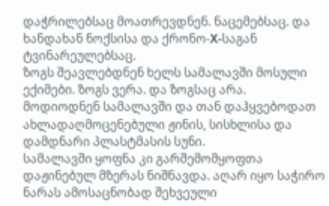დაჭრილებსაც მოათრევდნენ. ნაცემებსაც. და ხანდახან ნოქსისა და ქრონო-X-საგან ტვინარეულებსაც.
ზოგს შეავლებდნენ ხელს სამალავში მოსული ექიმები. ზოგს ვერა. და ზოგსაც არა.
მოდიოდნენ სამალავში და თან დაჰყვებოდათ ახლადაღმოცენებული ჟინის, სისხლისა და დამდნარი პლასტმასის სუნი.
სამალავში ყოფნა კი გარშემომყოფთა დაჟინებულ მზერას ნიშნავდა. აღარ იყო საჭირო ნარას ამოსაცნობად შეხვეული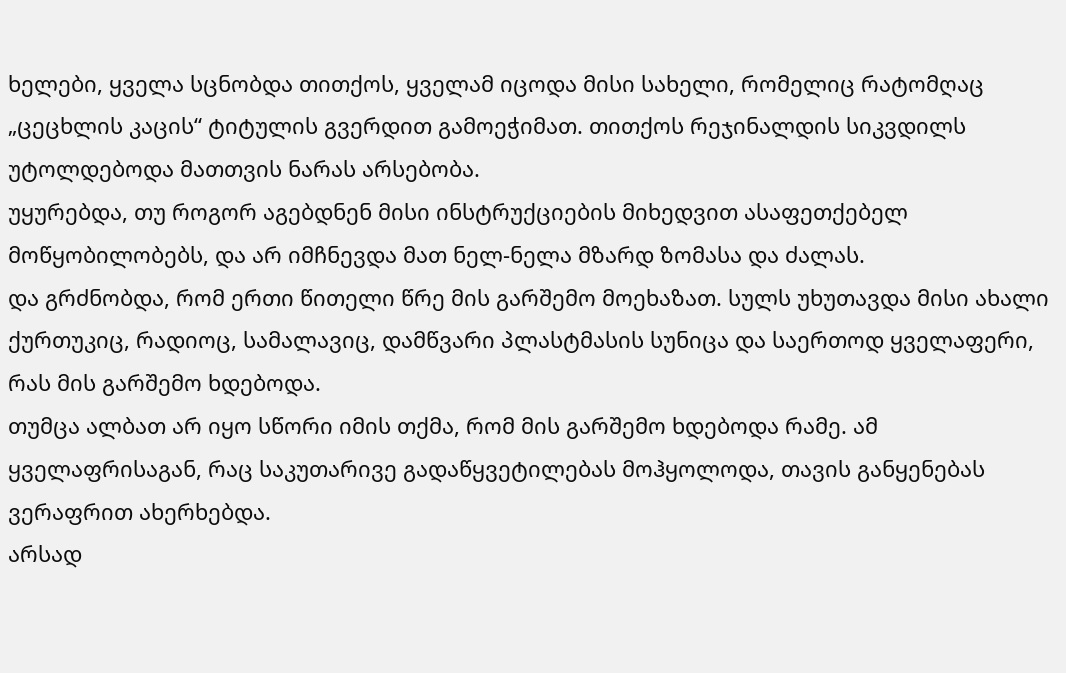ხელები, ყველა სცნობდა თითქოს, ყველამ იცოდა მისი სახელი, რომელიც რატომღაც „ცეცხლის კაცის“ ტიტულის გვერდით გამოეჭიმათ. თითქოს რეჯინალდის სიკვდილს უტოლდებოდა მათთვის ნარას არსებობა.
უყურებდა, თუ როგორ აგებდნენ მისი ინსტრუქციების მიხედვით ასაფეთქებელ მოწყობილობებს, და არ იმჩნევდა მათ ნელ-ნელა მზარდ ზომასა და ძალას.
და გრძნობდა, რომ ერთი წითელი წრე მის გარშემო მოეხაზათ. სულს უხუთავდა მისი ახალი ქურთუკიც, რადიოც, სამალავიც, დამწვარი პლასტმასის სუნიცა და საერთოდ ყველაფერი, რას მის გარშემო ხდებოდა.
თუმცა ალბათ არ იყო სწორი იმის თქმა, რომ მის გარშემო ხდებოდა რამე. ამ ყველაფრისაგან, რაც საკუთარივე გადაწყვეტილებას მოჰყოლოდა, თავის განყენებას ვერაფრით ახერხებდა.
არსად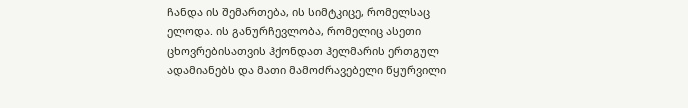ჩანდა ის შემართება, ის სიმტკიცე, რომელსაც ელოდა. ის განურჩევლობა, რომელიც ასეთი ცხოვრებისათვის ჰქონდათ ჰელმარის ერთგულ ადამიანებს და მათი მამოძრავებელი წყურვილი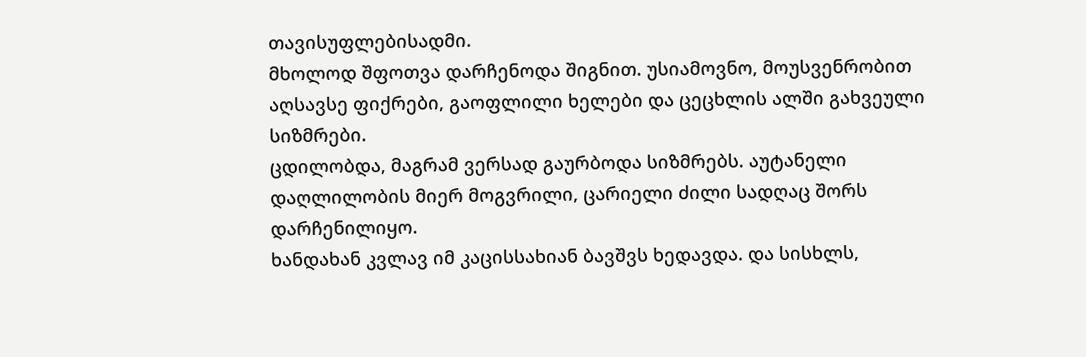თავისუფლებისადმი.
მხოლოდ შფოთვა დარჩენოდა შიგნით. უსიამოვნო, მოუსვენრობით აღსავსე ფიქრები, გაოფლილი ხელები და ცეცხლის ალში გახვეული სიზმრები.
ცდილობდა, მაგრამ ვერსად გაურბოდა სიზმრებს. აუტანელი დაღლილობის მიერ მოგვრილი, ცარიელი ძილი სადღაც შორს დარჩენილიყო.
ხანდახან კვლავ იმ კაცისსახიან ბავშვს ხედავდა. და სისხლს,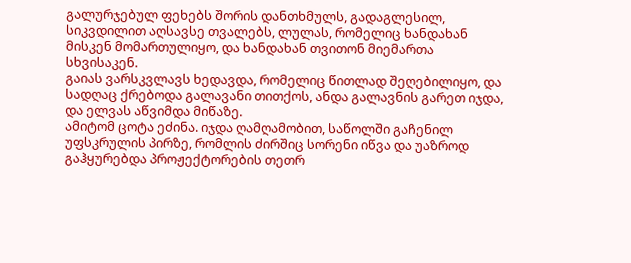გალურჯებულ ფეხებს შორის დანთხმულს, გადაგლესილ, სიკვდილით აღსავსე თვალებს, ლულას, რომელიც ხანდახან მისკენ მომართულიყო, და ხანდახან თვითონ მიემართა სხვისაკენ.
გაიას ვარსკვლავს ხედავდა, რომელიც წითლად შეღებილიყო, და სადღაც ქრებოდა გალავანი თითქოს, ანდა გალავნის გარეთ იჯდა, და ელვას აწვიმდა მიწაზე.
ამიტომ ცოტა ეძინა. იჯდა ღამღამობით, საწოლში გაჩენილ უფსკრულის პირზე, რომლის ძირშიც სორენი იწვა და უაზროდ გაჰყურებდა პროჟექტორების თეთრ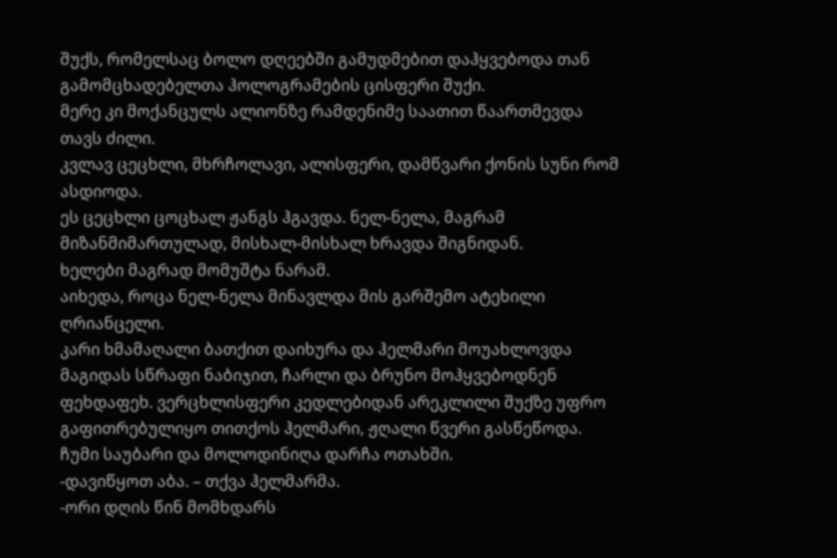შუქს, რომელსაც ბოლო დღეებში გამუდმებით დაჰყვებოდა თან გამომცხადებელთა ჰოლოგრამების ცისფერი შუქი.
მერე კი მოქანცულს ალიონზე რამდენიმე საათით წაართმევდა თავს ძილი.
კვლავ ცეცხლი, მხრჩოლავი, ალისფერი, დამწვარი ქონის სუნი რომ ასდიოდა.
ეს ცეცხლი ცოცხალ ჟანგს ჰგავდა. ნელ-ნელა, მაგრამ მიზანმიმართულად, მისხალ-მისხალ ხრავდა შიგნიდან.
ხელები მაგრად მომუშტა ნარამ.
აიხედა, როცა ნელ-ნელა მინავლდა მის გარშემო ატეხილი ღრიანცელი.
კარი ხმამაღალი ბათქით დაიხურა და ჰელმარი მოუახლოვდა მაგიდას სწრაფი ნაბიჯით, ჩარლი და ბრუნო მოჰყვებოდნენ ფეხდაფეხ. ვერცხლისფერი კედლებიდან არეკლილი შუქზე უფრო გაფითრებულიყო თითქოს ჰელმარი, ჟღალი წვერი გასწეწოდა.
ჩუმი საუბარი და მოლოდინიღა დარჩა ოთახში.
-დავიწყოთ აბა. – თქვა ჰელმარმა.
-ორი დღის წინ მომხდარს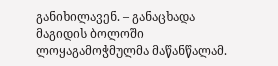განიხილავენ. – განაცხადა მაგიდის ბოლოში ლოყაგამოჭმულმა მაწანწალამ.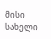მისი სახელი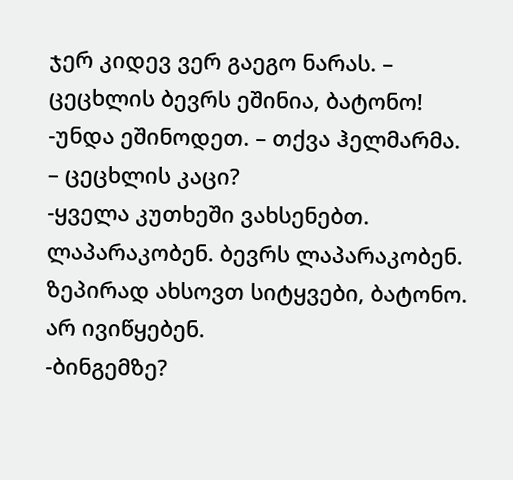ჯერ კიდევ ვერ გაეგო ნარას. – ცეცხლის ბევრს ეშინია, ბატონო!
-უნდა ეშინოდეთ. – თქვა ჰელმარმა. – ცეცხლის კაცი?
-ყველა კუთხეში ვახსენებთ. ლაპარაკობენ. ბევრს ლაპარაკობენ. ზეპირად ახსოვთ სიტყვები, ბატონო. არ ივიწყებენ.
-ბინგემზე?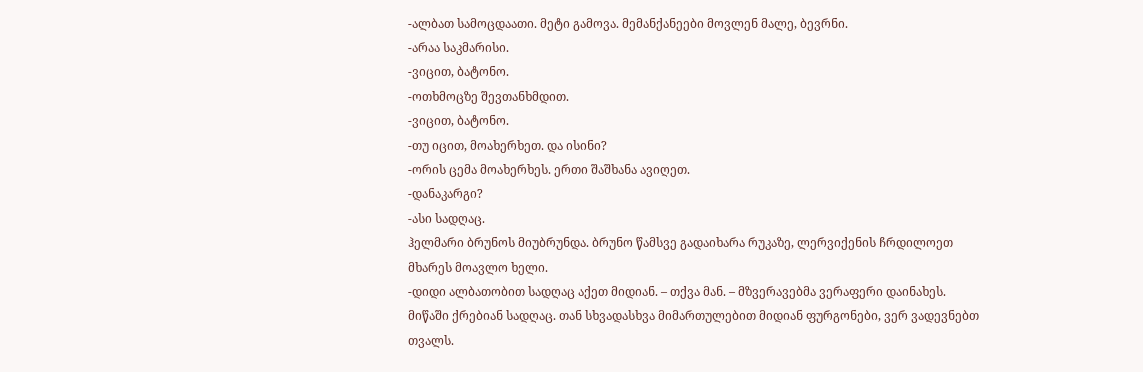-ალბათ სამოცდაათი. მეტი გამოვა. მემანქანეები მოვლენ მალე, ბევრნი.
-არაა საკმარისი.
-ვიცით, ბატონო.
-ოთხმოცზე შევთანხმდით.
-ვიცით, ბატონო.
-თუ იცით, მოახერხეთ. და ისინი?
-ორის ცემა მოახერხეს. ერთი შაშხანა ავიღეთ.
-დანაკარგი?
-ასი სადღაც.
ჰელმარი ბრუნოს მიუბრუნდა. ბრუნო წამსვე გადაიხარა რუკაზე, ლერვიქენის ჩრდილოეთ მხარეს მოავლო ხელი.
-დიდი ალბათობით სადღაც აქეთ მიდიან. – თქვა მან. – მზვერავებმა ვერაფერი დაინახეს. მიწაში ქრებიან სადღაც. თან სხვადასხვა მიმართულებით მიდიან ფურგონები, ვერ ვადევნებთ თვალს.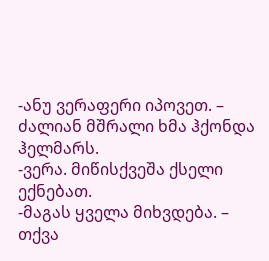-ანუ ვერაფერი იპოვეთ. – ძალიან მშრალი ხმა ჰქონდა ჰელმარს.
-ვერა. მიწისქვეშა ქსელი ექნებათ.
-მაგას ყველა მიხვდება. – თქვა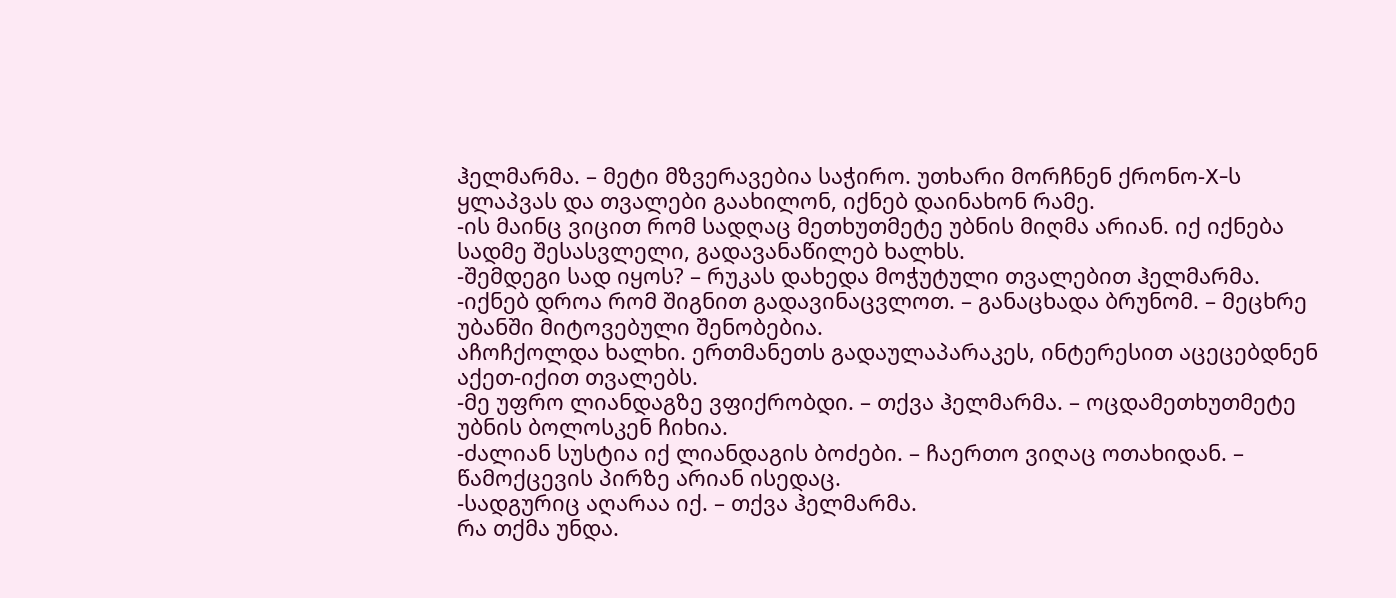ჰელმარმა. – მეტი მზვერავებია საჭირო. უთხარი მორჩნენ ქრონო-X-ს ყლაპვას და თვალები გაახილონ, იქნებ დაინახონ რამე.
-ის მაინც ვიცით რომ სადღაც მეთხუთმეტე უბნის მიღმა არიან. იქ იქნება სადმე შესასვლელი, გადავანაწილებ ხალხს.
-შემდეგი სად იყოს? – რუკას დახედა მოჭუტული თვალებით ჰელმარმა.
-იქნებ დროა რომ შიგნით გადავინაცვლოთ. – განაცხადა ბრუნომ. – მეცხრე უბანში მიტოვებული შენობებია.
აჩოჩქოლდა ხალხი. ერთმანეთს გადაულაპარაკეს, ინტერესით აცეცებდნენ აქეთ-იქით თვალებს.
-მე უფრო ლიანდაგზე ვფიქრობდი. – თქვა ჰელმარმა. – ოცდამეთხუთმეტე უბნის ბოლოსკენ ჩიხია.
-ძალიან სუსტია იქ ლიანდაგის ბოძები. – ჩაერთო ვიღაც ოთახიდან. – წამოქცევის პირზე არიან ისედაც.
-სადგურიც აღარაა იქ. – თქვა ჰელმარმა.
რა თქმა უნდა.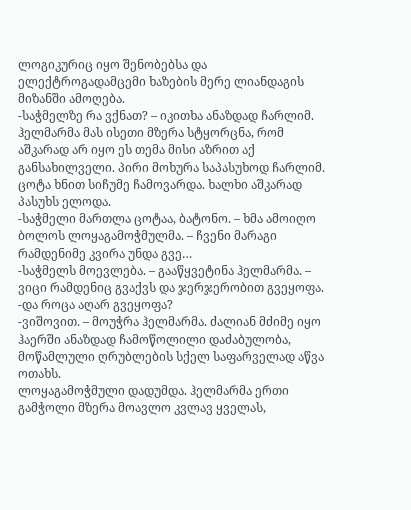ლოგიკურიც იყო შენობებსა და ელექტროგადამცემი ხაზების მერე ლიანდაგის მიზანში ამოღება.
-საჭმელზე რა ვქნათ? – იკითხა ანაზდად ჩარლიმ.
ჰელმარმა მას ისეთი მზერა სტყორცნა, რომ აშკარად არ იყო ეს თემა მისი აზრით აქ განსახილველი. პირი მოხურა საპასუხოდ ჩარლიმ.
ცოტა ხნით სიჩუმე ჩამოვარდა. ხალხი აშკარად პასუხს ელოდა.
-საჭმელი მართლა ცოტაა, ბატონო. – ხმა ამოიღო ბოლოს ლოყაგამოჭმულმა. – ჩვენი მარაგი რამდენიმე კვირა უნდა გვე…
-საჭმელს მოევლება. – გააწყვეტინა ჰელმარმა. – ვიცი რამდენიც გვაქვს და ჯერჯერობით გვეყოფა.
-და როცა აღარ გვეყოფა?
-ვიშოვით. – მოუჭრა ჰელმარმა. ძალიან მძიმე იყო ჰაერში ანაზდად ჩამოწოლილი დაძაბულობა, მოწამლული ღრუბლების სქელ საფარველად აწვა ოთახს.
ლოყაგამოჭმული დადუმდა. ჰელმარმა ერთი გამჭოლი მზერა მოავლო კვლავ ყველას,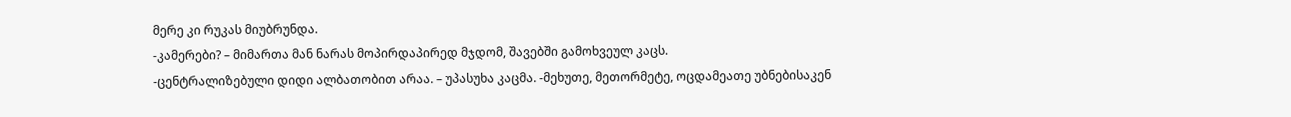მერე კი რუკას მიუბრუნდა.
-კამერები? – მიმართა მან ნარას მოპირდაპირედ მჯდომ, შავებში გამოხვეულ კაცს.
-ცენტრალიზებული დიდი ალბათობით არაა. – უპასუხა კაცმა. -მეხუთე, მეთორმეტე, ოცდამეათე უბნებისაკენ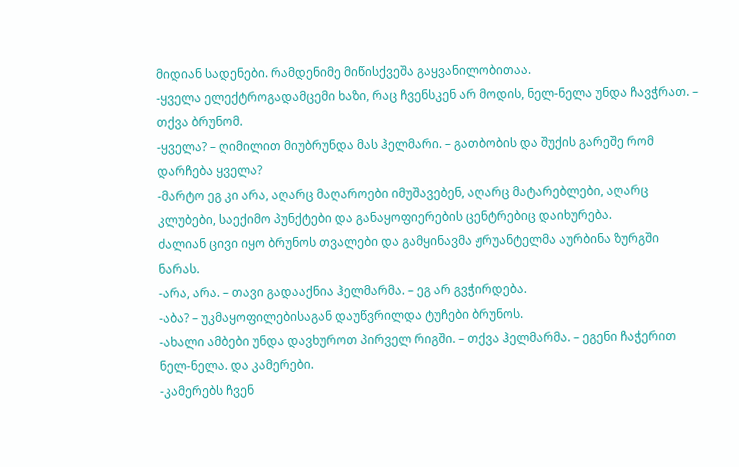მიდიან სადენები. რამდენიმე მიწისქვეშა გაყვანილობითაა.
-ყველა ელექტროგადამცემი ხაზი, რაც ჩვენსკენ არ მოდის, ნელ-ნელა უნდა ჩავჭრათ. – თქვა ბრუნომ.
-ყველა? – ღიმილით მიუბრუნდა მას ჰელმარი. – გათბობის და შუქის გარეშე რომ დარჩება ყველა?
-მარტო ეგ კი არა, აღარც მაღაროები იმუშავებენ, აღარც მატარებლები, აღარც კლუბები, საექიმო პუნქტები და განაყოფიერების ცენტრებიც დაიხურება.
ძალიან ცივი იყო ბრუნოს თვალები და გამყინავმა ჟრუანტელმა აურბინა ზურგში ნარას.
-არა, არა. – თავი გადააქნია ჰელმარმა. – ეგ არ გვჭირდება.
-აბა? – უკმაყოფილებისაგან დაუწვრილდა ტუჩები ბრუნოს.
-ახალი ამბები უნდა დავხუროთ პირველ რიგში. – თქვა ჰელმარმა. – ეგენი ჩაჭერით ნელ-ნელა. და კამერები.
-კამერებს ჩვენ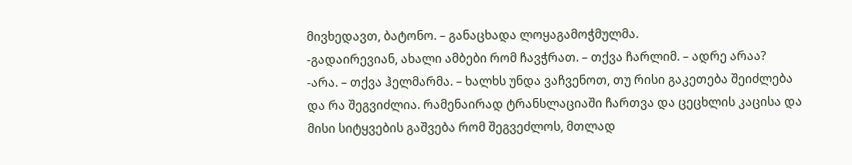მივხედავთ, ბატონო. – განაცხადა ლოყაგამოჭმულმა.
-გადაირევიან, ახალი ამბები რომ ჩავჭრათ. – თქვა ჩარლიმ. – ადრე არაა?
-არა. – თქვა ჰელმარმა. – ხალხს უნდა ვაჩვენოთ, თუ რისი გაკეთება შეიძლება და რა შეგვიძლია. რამენაირად ტრანსლაციაში ჩართვა და ცეცხლის კაცისა და მისი სიტყვების გაშვება რომ შეგვეძლოს, მთლად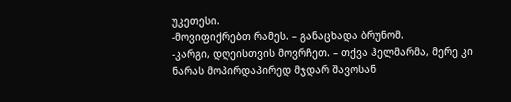უკეთესი.
-მოვიფიქრებთ რამეს. – განაცხადა ბრუნომ.
-კარგი, დღეისთვის მოვრჩეთ. – თქვა ჰელმარმა, მერე კი ნარას მოპირდაპირედ მჯდარ შავოსან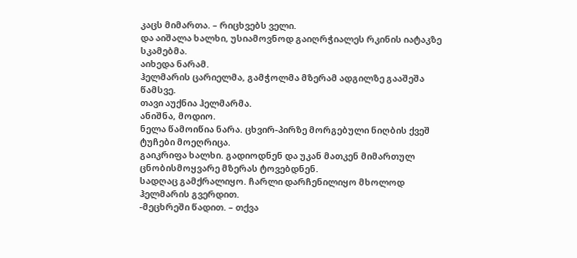კაცს მიმართა. – რიცხვებს ველი.
და აიშალა ხალხი, უსიამოვნოდ გაიღრჭიალეს რკინის იატაკზე სკამებმა.
აიხედა ნარამ.
ჰელმარის ცარიელმა, გამჭოლმა მზერამ ადგილზე გააშეშა წამსვე.
თავი აუქნია ჰელმარმა.
ანიშნა, მოდიო.
ნელა წამოიწია ნარა. ცხვირ-პირზე მორგებული ნიღბის ქვეშ ტუჩები მოეღრიცა.
გაიკრიფა ხალხი. გადიოდნენ და უკან მათკენ მიმართულ ცნობისმოყვარე მზერას ტოვებდნენ.
სადღაც გამქრალიყო. ჩარლი დარჩენილიყო მხოლოდ ჰელმარის გვერდით.
-მეცხრეში წადით. – თქვა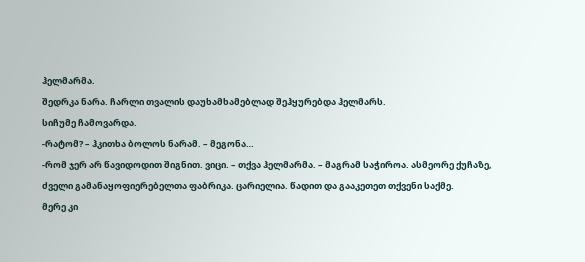ჰელმარმა.
შედრკა ნარა. ჩარლი თვალის დაუხამხამებლად შეჰყურებდა ჰელმარს.
სიჩუმე ჩამოვარდა.
-რატომ? – ჰკითხა ბოლოს ნარამ. – მეგონა…
-რომ ჯერ არ წავიდოდით შიგნით. ვიცი. – თქვა ჰელმარმა. – მაგრამ საჭიროა. ასმეორე ქუჩაზე, ძველი გამანაყოფიერებელთა ფაბრიკა. ცარიელია. წადით და გააკეთეთ თქვენი საქმე.
მერე კი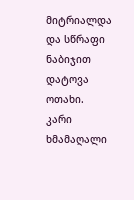მიტრიალდა და სწრაფი ნაბიჯით დატოვა ოთახი.
კარი ხმამაღალი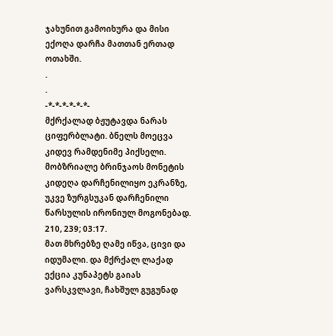ჯახუნით გამოიხურა და მისი ექოღა დარჩა მათთან ერთად ოთახში.
.
.
-*-*-*-*-*-*-
მქრქალად ბჟუტავდა ნარას ციფერბლატი. ბნელს მოეცვა კიდევ რამდენიმე პიქსელი. მობზრიალე ბრინჯაოს მონეტის კიდეღა დარჩენილიყო ეკრანზე, უკვე ზურგსუკან დარჩენილი წარსულის ირონიულ მოგონებად.
210, 239; 03:17.
მათ მხრებზე ღამე იწვა, ცივი და იდუმალი. და მქრქალ ლაქად ექცია კუნაპეტს გაიას ვარსკვლავი, ჩახშულ გუგუნად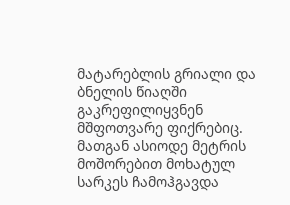მატარებლის გრიალი და ბნელის წიაღში გაკრეფილიყვნენ მშფოთვარე ფიქრებიც.
მათგან ასიოდე მეტრის მოშორებით მოხატულ სარკეს ჩამოჰგავდა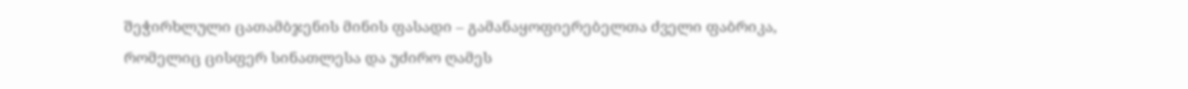შეჭირხლული ცათამბჯენის მინის ფასადი – გამანაყოფიერებელთა ძველი ფაბრიკა, რომელიც ცისფერ სინათლესა და უძირო ღამეს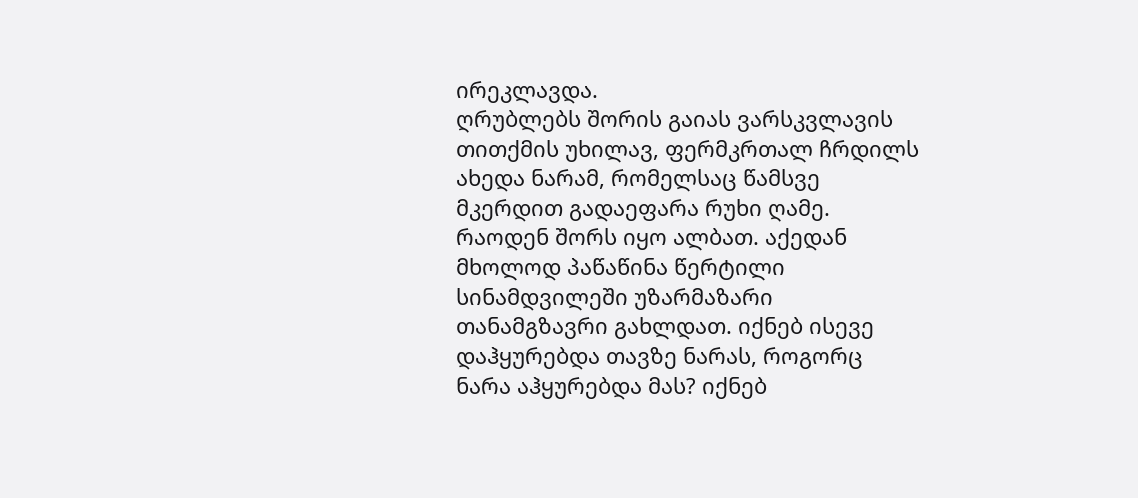ირეკლავდა.
ღრუბლებს შორის გაიას ვარსკვლავის თითქმის უხილავ, ფერმკრთალ ჩრდილს ახედა ნარამ, რომელსაც წამსვე მკერდით გადაეფარა რუხი ღამე.
რაოდენ შორს იყო ალბათ. აქედან მხოლოდ პაწაწინა წერტილი სინამდვილეში უზარმაზარი თანამგზავრი გახლდათ. იქნებ ისევე დაჰყურებდა თავზე ნარას, როგორც ნარა აჰყურებდა მას? იქნებ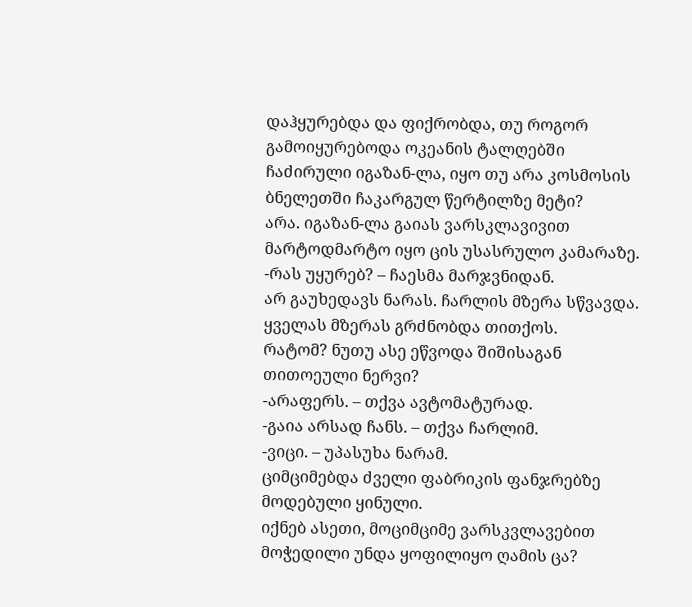დაჰყურებდა და ფიქრობდა, თუ როგორ გამოიყურებოდა ოკეანის ტალღებში ჩაძირული იგაზან-ლა, იყო თუ არა კოსმოსის ბნელეთში ჩაკარგულ წერტილზე მეტი?
არა. იგაზან-ლა გაიას ვარსკლავივით მარტოდმარტო იყო ცის უსასრულო კამარაზე.
-რას უყურებ? – ჩაესმა მარჯვნიდან.
არ გაუხედავს ნარას. ჩარლის მზერა სწვავდა.
ყველას მზერას გრძნობდა თითქოს.
რატომ? ნუთუ ასე ეწვოდა შიშისაგან თითოეული ნერვი?
-არაფერს. – თქვა ავტომატურად.
-გაია არსად ჩანს. – თქვა ჩარლიმ.
-ვიცი. – უპასუხა ნარამ.
ციმციმებდა ძველი ფაბრიკის ფანჯრებზე მოდებული ყინული.
იქნებ ასეთი, მოციმციმე ვარსკვლავებით მოჭედილი უნდა ყოფილიყო ღამის ცა?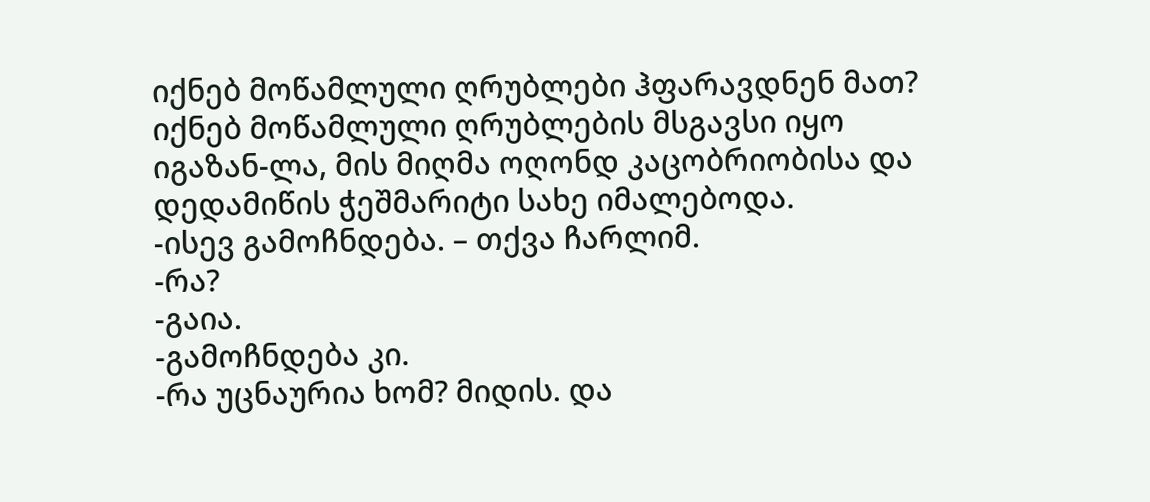იქნებ მოწამლული ღრუბლები ჰფარავდნენ მათ?
იქნებ მოწამლული ღრუბლების მსგავსი იყო იგაზან-ლა, მის მიღმა ოღონდ კაცობრიობისა და დედამიწის ჭეშმარიტი სახე იმალებოდა.
-ისევ გამოჩნდება. – თქვა ჩარლიმ.
-რა?
-გაია.
-გამოჩნდება კი.
-რა უცნაურია ხომ? მიდის. და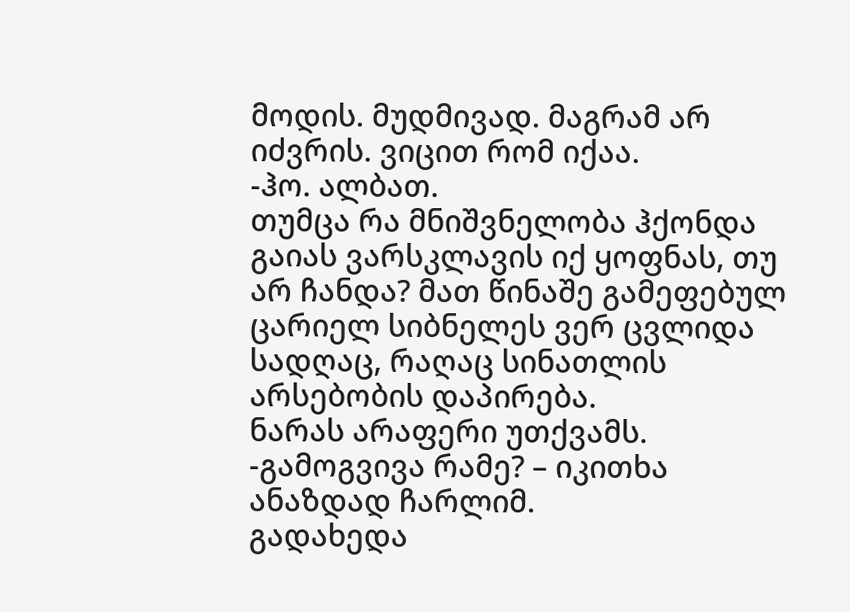მოდის. მუდმივად. მაგრამ არ იძვრის. ვიცით რომ იქაა.
-ჰო. ალბათ.
თუმცა რა მნიშვნელობა ჰქონდა გაიას ვარსკლავის იქ ყოფნას, თუ არ ჩანდა? მათ წინაშე გამეფებულ ცარიელ სიბნელეს ვერ ცვლიდა სადღაც, რაღაც სინათლის არსებობის დაპირება.
ნარას არაფერი უთქვამს.
-გამოგვივა რამე? – იკითხა ანაზდად ჩარლიმ.
გადახედა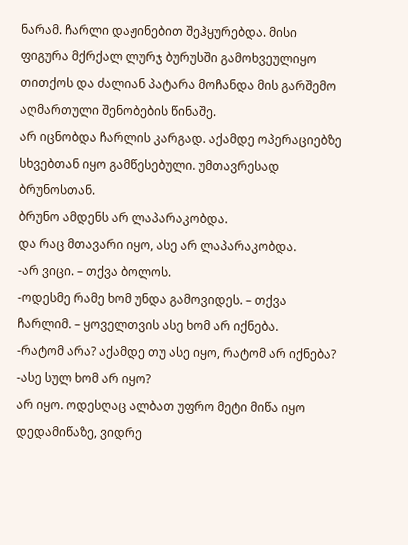ნარამ. ჩარლი დაჟინებით შეჰყურებდა. მისი ფიგურა მქრქალ ლურჯ ბურუსში გამოხვეულიყო თითქოს და ძალიან პატარა მოჩანდა მის გარშემო აღმართული შენობების წინაშე.
არ იცნობდა ჩარლის კარგად. აქამდე ოპერაციებზე სხვებთან იყო გამწესებული. უმთავრესად ბრუნოსთან.
ბრუნო ამდენს არ ლაპარაკობდა.
და რაც მთავარი იყო, ასე არ ლაპარაკობდა.
-არ ვიცი. – თქვა ბოლოს.
-ოდესმე რამე ხომ უნდა გამოვიდეს. – თქვა ჩარლიმ. – ყოველთვის ასე ხომ არ იქნება.
-რატომ არა? აქამდე თუ ასე იყო, რატომ არ იქნება?
-ასე სულ ხომ არ იყო?
არ იყო. ოდესღაც ალბათ უფრო მეტი მიწა იყო დედამიწაზე, ვიდრე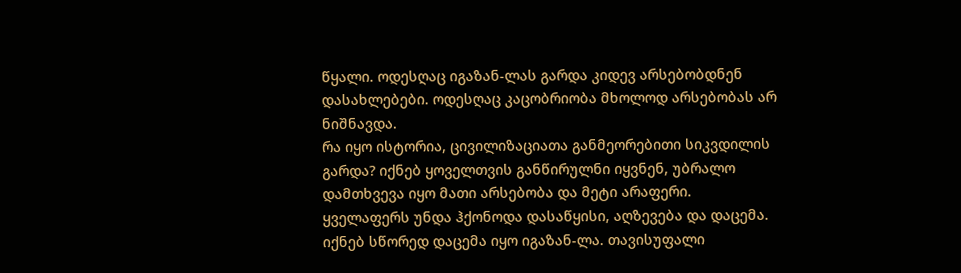წყალი. ოდესღაც იგაზან-ლას გარდა კიდევ არსებობდნენ დასახლებები. ოდესღაც კაცობრიობა მხოლოდ არსებობას არ ნიშნავდა.
რა იყო ისტორია, ცივილიზაციათა განმეორებითი სიკვდილის გარდა? იქნებ ყოველთვის განწირულნი იყვნენ, უბრალო დამთხვევა იყო მათი არსებობა და მეტი არაფერი.
ყველაფერს უნდა ჰქონოდა დასაწყისი, აღზევება და დაცემა.
იქნებ სწორედ დაცემა იყო იგაზან-ლა. თავისუფალი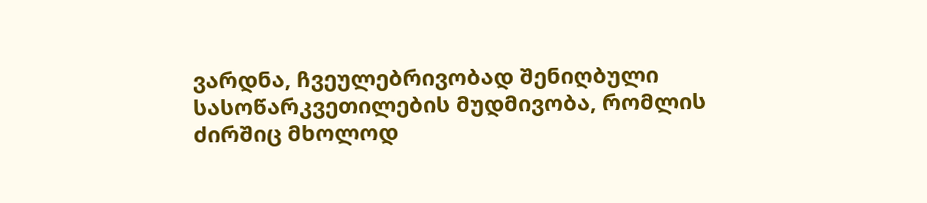ვარდნა, ჩვეულებრივობად შენიღბული სასოწარკვეთილების მუდმივობა, რომლის ძირშიც მხოლოდ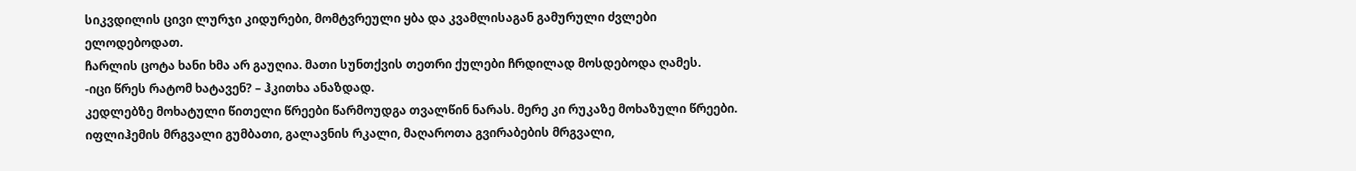სიკვდილის ცივი ლურჯი კიდურები, მომტვრეული ყბა და კვამლისაგან გამურული ძვლები ელოდებოდათ.
ჩარლის ცოტა ხანი ხმა არ გაუღია. მათი სუნთქვის თეთრი ქულები ჩრდილად მოსდებოდა ღამეს.
-იცი წრეს რატომ ხატავენ? – ჰკითხა ანაზდად.
კედლებზე მოხატული წითელი წრეები წარმოუდგა თვალწინ ნარას. მერე კი რუკაზე მოხაზული წრეები.
იფლიჰემის მრგვალი გუმბათი, გალავნის რკალი, მაღაროთა გვირაბების მრგვალი,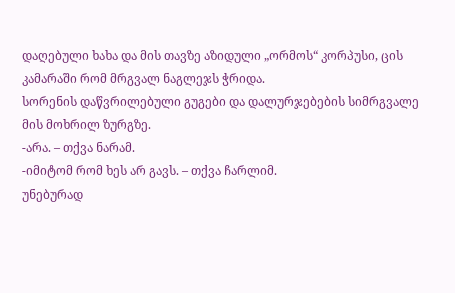დაღებული ხახა და მის თავზე აზიდული „ორმოს“ კორპუსი, ცის კამარაში რომ მრგვალ ნაგლეჯს ჭრიდა.
სორენის დაწვრილებული გუგები და დალურჯებების სიმრგვალე მის მოხრილ ზურგზე.
-არა. – თქვა ნარამ.
-იმიტომ რომ ხეს არ გავს. – თქვა ჩარლიმ.
უნებურად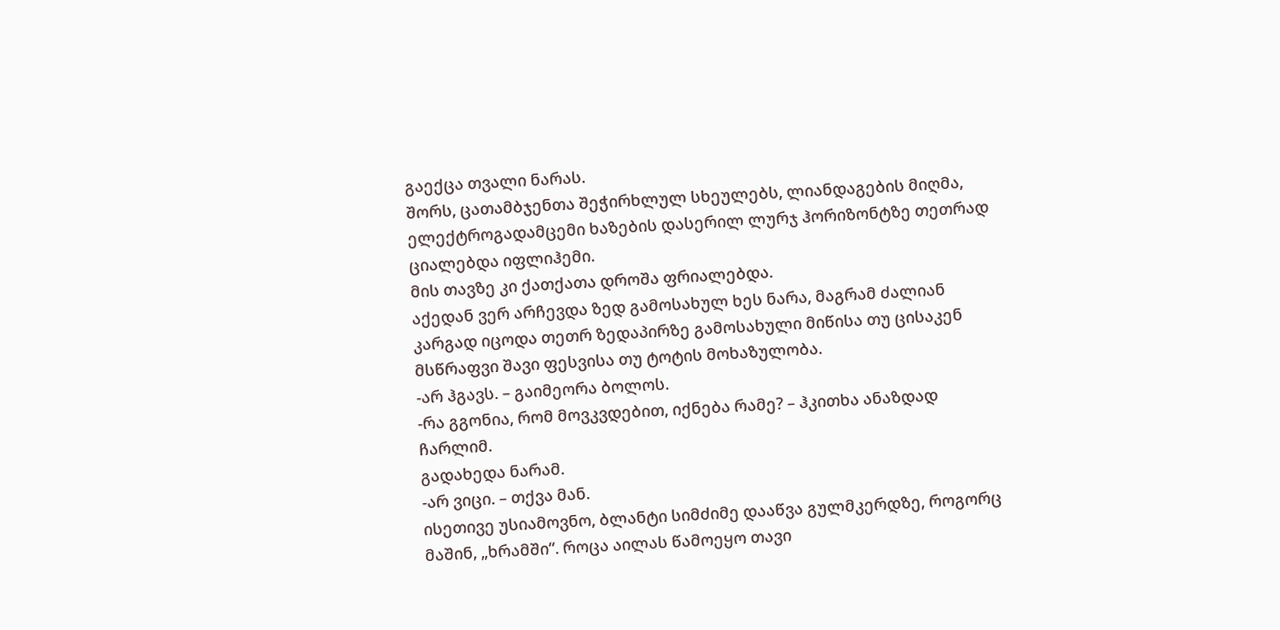გაექცა თვალი ნარას.
შორს, ცათამბჯენთა შეჭირხლულ სხეულებს, ლიანდაგების მიღმა, ელექტროგადამცემი ხაზების დასერილ ლურჯ ჰორიზონტზე თეთრად ციალებდა იფლიჰემი.
მის თავზე კი ქათქათა დროშა ფრიალებდა.
აქედან ვერ არჩევდა ზედ გამოსახულ ხეს ნარა, მაგრამ ძალიან კარგად იცოდა თეთრ ზედაპირზე გამოსახული მიწისა თუ ცისაკენ მსწრაფვი შავი ფესვისა თუ ტოტის მოხაზულობა.
-არ ჰგავს. – გაიმეორა ბოლოს.
-რა გგონია, რომ მოვკვდებით, იქნება რამე? – ჰკითხა ანაზდად ჩარლიმ.
გადახედა ნარამ.
-არ ვიცი. – თქვა მან.
ისეთივე უსიამოვნო, ბლანტი სიმძიმე დააწვა გულმკერდზე, როგორც მაშინ, „ხრამში“. როცა აილას წამოეყო თავი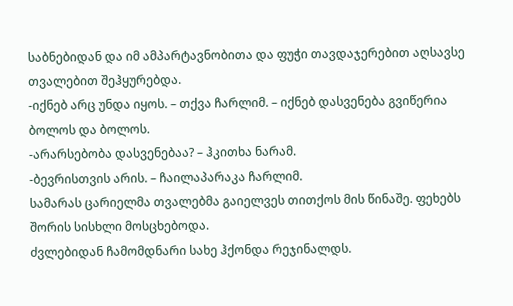საბნებიდან და იმ ამპარტავნობითა და ფუჭი თავდაჯერებით აღსავსე თვალებით შეჰყურებდა.
-იქნებ არც უნდა იყოს. – თქვა ჩარლიმ. – იქნებ დასვენება გვიწერია ბოლოს და ბოლოს.
-არარსებობა დასვენებაა? – ჰკითხა ნარამ.
-ბევრისთვის არის. – ჩაილაპარაკა ჩარლიმ.
სამარას ცარიელმა თვალებმა გაიელვეს თითქოს მის წინაშე. ფეხებს შორის სისხლი მოსცხებოდა.
ძვლებიდან ჩამომდნარი სახე ჰქონდა რეჯინალდს.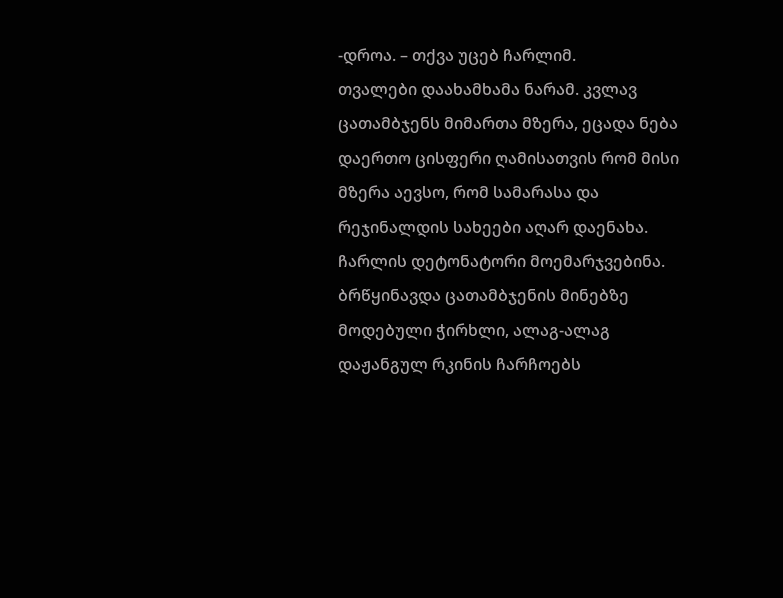-დროა. – თქვა უცებ ჩარლიმ.
თვალები დაახამხამა ნარამ. კვლავ ცათამბჯენს მიმართა მზერა, ეცადა ნება დაერთო ცისფერი ღამისათვის რომ მისი მზერა აევსო, რომ სამარასა და რეჯინალდის სახეები აღარ დაენახა.
ჩარლის დეტონატორი მოემარჯვებინა.
ბრწყინავდა ცათამბჯენის მინებზე მოდებული ჭირხლი, ალაგ-ალაგ დაჟანგულ რკინის ჩარჩოებს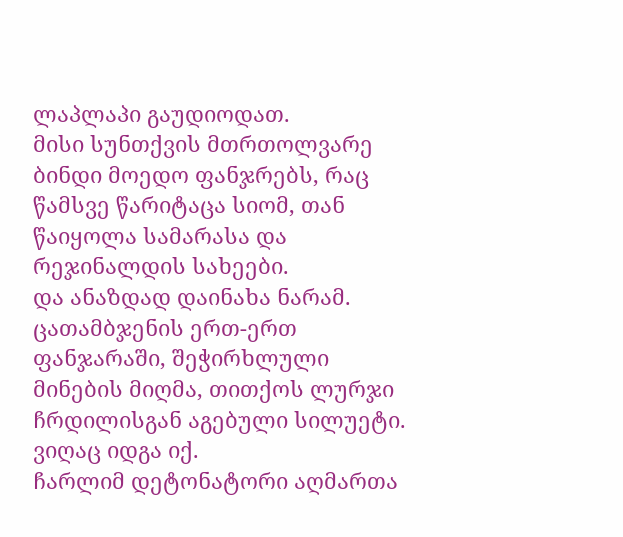ლაპლაპი გაუდიოდათ.
მისი სუნთქვის მთრთოლვარე ბინდი მოედო ფანჯრებს, რაც წამსვე წარიტაცა სიომ, თან წაიყოლა სამარასა და რეჯინალდის სახეები.
და ანაზდად დაინახა ნარამ.
ცათამბჯენის ერთ-ერთ ფანჯარაში, შეჭირხლული მინების მიღმა, თითქოს ლურჯი ჩრდილისგან აგებული სილუეტი.
ვიღაც იდგა იქ.
ჩარლიმ დეტონატორი აღმართა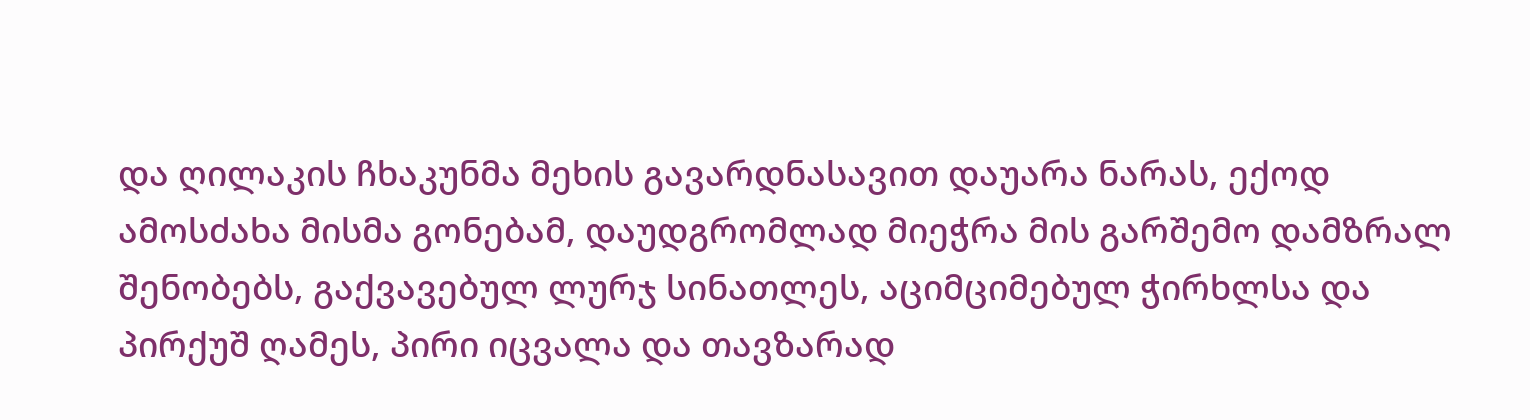და ღილაკის ჩხაკუნმა მეხის გავარდნასავით დაუარა ნარას, ექოდ ამოსძახა მისმა გონებამ, დაუდგრომლად მიეჭრა მის გარშემო დამზრალ შენობებს, გაქვავებულ ლურჯ სინათლეს, აციმციმებულ ჭირხლსა და პირქუშ ღამეს, პირი იცვალა და თავზარად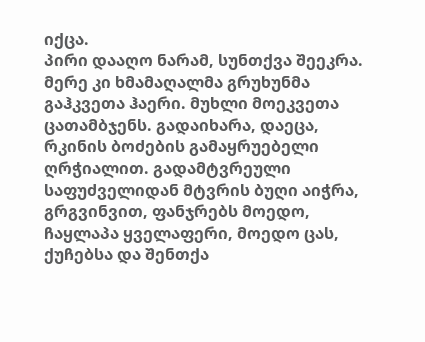იქცა.
პირი დააღო ნარამ, სუნთქვა შეეკრა.
მერე კი ხმამაღალმა გრუხუნმა გაჰკვეთა ჰაერი. მუხლი მოეკვეთა ცათამბჯენს. გადაიხარა, დაეცა, რკინის ბოძების გამაყრუებელი ღრჭიალით. გადამტვრეული საფუძველიდან მტვრის ბუღი აიჭრა, გრგვინვით, ფანჯრებს მოედო, ჩაყლაპა ყველაფერი, მოედო ცას, ქუჩებსა და შენთქა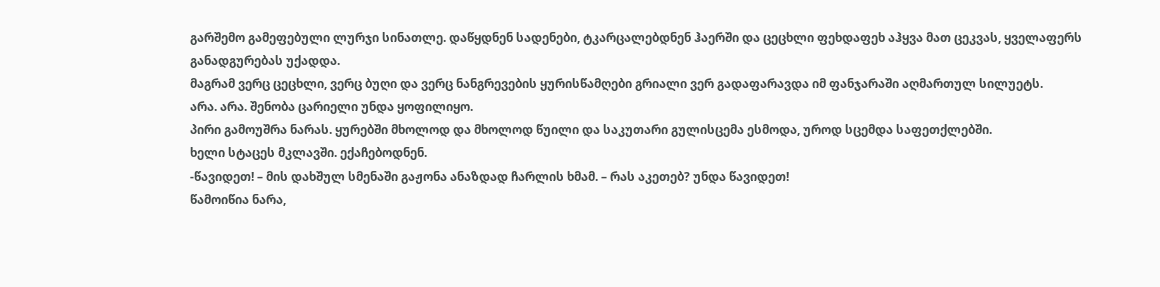გარშემო გამეფებული ლურჯი სინათლე. დაწყდნენ სადენები, ტკარცალებდნენ ჰაერში და ცეცხლი ფეხდაფეხ აჰყვა მათ ცეკვას, ყველაფერს განადგურებას უქადდა.
მაგრამ ვერც ცეცხლი, ვერც ბუღი და ვერც ნანგრევების ყურისწამღები გრიალი ვერ გადაფარავდა იმ ფანჯარაში აღმართულ სილუეტს.
არა. არა. შენობა ცარიელი უნდა ყოფილიყო.
პირი გამოუშრა ნარას. ყურებში მხოლოდ და მხოლოდ წუილი და საკუთარი გულისცემა ესმოდა, უროდ სცემდა საფეთქლებში.
ხელი სტაცეს მკლავში. ექაჩებოდნენ.
-წავიდეთ! – მის დახშულ სმენაში გაჟონა ანაზდად ჩარლის ხმამ. – რას აკეთებ? უნდა წავიდეთ!
წამოიწია ნარა,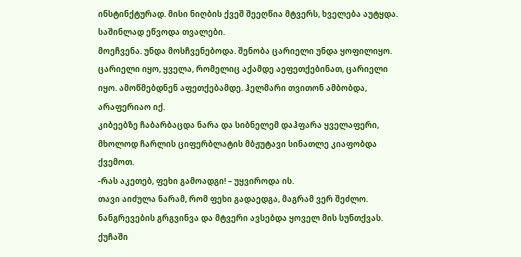ინსტინქტურად. მისი ნიღბის ქვეშ შეეღწია მტვერს, ხველება აუტყდა. საშინლად ეწვოდა თვალები.
მოეჩვენა. უნდა მოსჩვენებოდა. შენობა ცარიელი უნდა ყოფილიყო. ცარიელი იყო, ყველა, რომელიც აქამდე აეფეთქებინათ, ცარიელი იყო. ამოწმებდნენ აფეთქებამდე. ჰელმარი თვითონ ამბობდა, არაფერიაო იქ.
კიბეებზე ჩაბარბაცდა ნარა და სიბნელემ დაჰფარა ყველაფერი, მხოლოდ ჩარლის ციფერბლატის მბჟუტავი სინათლე კიაფობდა ქვემოთ.
-რას აკეთებ, ფეხი გამოადგი! – უყვიროდა ის.
თავი აიძულა ნარამ, რომ ფეხი გადაედგა, მაგრამ ვერ შეძლო.
ნანგრევების გრგვინვა და მტვერი ავსებდა ყოველ მის სუნთქვას. ქუჩაში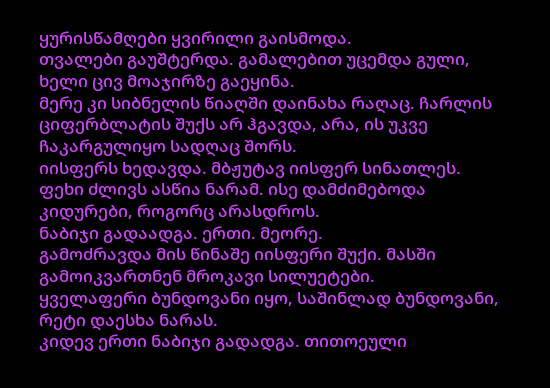ყურისწამღები ყვირილი გაისმოდა.
თვალები გაუშტერდა. გამალებით უცემდა გული, ხელი ცივ მოაჯირზე გაეყინა.
მერე კი სიბნელის წიაღში დაინახა რაღაც. ჩარლის ციფერბლატის შუქს არ ჰგავდა, არა, ის უკვე ჩაკარგულიყო სადღაც შორს.
იისფერს ხედავდა. მბჟუტავ იისფერ სინათლეს.
ფეხი ძლივს ასწია ნარამ. ისე დამძიმებოდა კიდურები, როგორც არასდროს.
ნაბიჯი გადაადგა. ერთი. მეორე.
გამოძრავდა მის წინაშე იისფერი შუქი. მასში გამოიკვართნენ მროკავი სილუეტები.
ყველაფერი ბუნდოვანი იყო, საშინლად ბუნდოვანი, რეტი დაესხა ნარას.
კიდევ ერთი ნაბიჯი გადადგა. თითოეული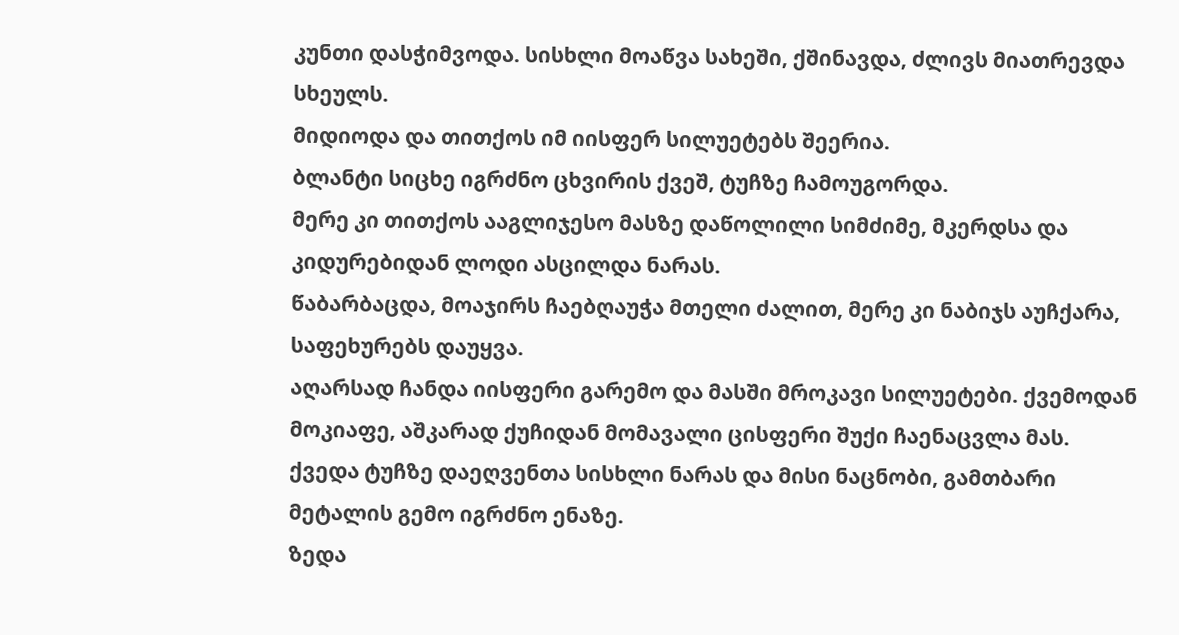კუნთი დასჭიმვოდა. სისხლი მოაწვა სახეში, ქშინავდა, ძლივს მიათრევდა სხეულს.
მიდიოდა და თითქოს იმ იისფერ სილუეტებს შეერია.
ბლანტი სიცხე იგრძნო ცხვირის ქვეშ, ტუჩზე ჩამოუგორდა.
მერე კი თითქოს ააგლიჯესო მასზე დაწოლილი სიმძიმე, მკერდსა და კიდურებიდან ლოდი ასცილდა ნარას.
წაბარბაცდა, მოაჯირს ჩაებღაუჭა მთელი ძალით, მერე კი ნაბიჯს აუჩქარა, საფეხურებს დაუყვა.
აღარსად ჩანდა იისფერი გარემო და მასში მროკავი სილუეტები. ქვემოდან მოკიაფე, აშკარად ქუჩიდან მომავალი ცისფერი შუქი ჩაენაცვლა მას.
ქვედა ტუჩზე დაეღვენთა სისხლი ნარას და მისი ნაცნობი, გამთბარი მეტალის გემო იგრძნო ენაზე.
ზედა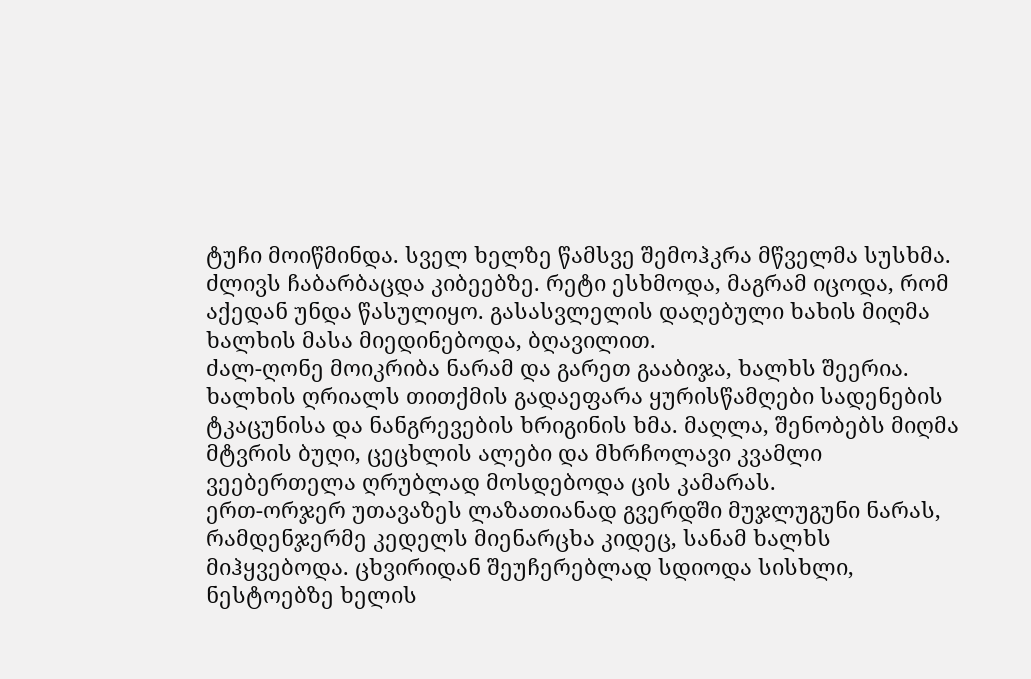ტუჩი მოიწმინდა. სველ ხელზე წამსვე შემოჰკრა მწველმა სუსხმა.
ძლივს ჩაბარბაცდა კიბეებზე. რეტი ესხმოდა, მაგრამ იცოდა, რომ აქედან უნდა წასულიყო. გასასვლელის დაღებული ხახის მიღმა ხალხის მასა მიედინებოდა, ბღავილით.
ძალ-ღონე მოიკრიბა ნარამ და გარეთ გააბიჯა, ხალხს შეერია.
ხალხის ღრიალს თითქმის გადაეფარა ყურისწამღები სადენების ტკაცუნისა და ნანგრევების ხრიგინის ხმა. მაღლა, შენობებს მიღმა მტვრის ბუღი, ცეცხლის ალები და მხრჩოლავი კვამლი ვეებერთელა ღრუბლად მოსდებოდა ცის კამარას.
ერთ-ორჯერ უთავაზეს ლაზათიანად გვერდში მუჯლუგუნი ნარას, რამდენჯერმე კედელს მიენარცხა კიდეც, სანამ ხალხს მიჰყვებოდა. ცხვირიდან შეუჩერებლად სდიოდა სისხლი, ნესტოებზე ხელის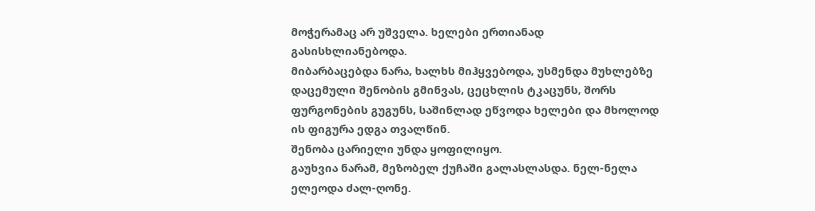მოჭერამაც არ უშველა. ხელები ერთიანად გასისხლიანებოდა.
მიბარბაცებდა ნარა, ხალხს მიჰყვებოდა, უსმენდა მუხლებზე დაცემული შენობის გმინვას, ცეცხლის ტკაცუნს, შორს ფურგონების გუგუნს, საშინლად ეწვოდა ხელები და მხოლოდ ის ფიგურა ედგა თვალწინ.
შენობა ცარიელი უნდა ყოფილიყო.
გაუხვია ნარამ, მეზობელ ქუჩაში გალასლასდა. ნელ-ნელა ელეოდა ძალ-ღონე.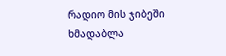რადიო მის ჯიბეში ხმადაბლა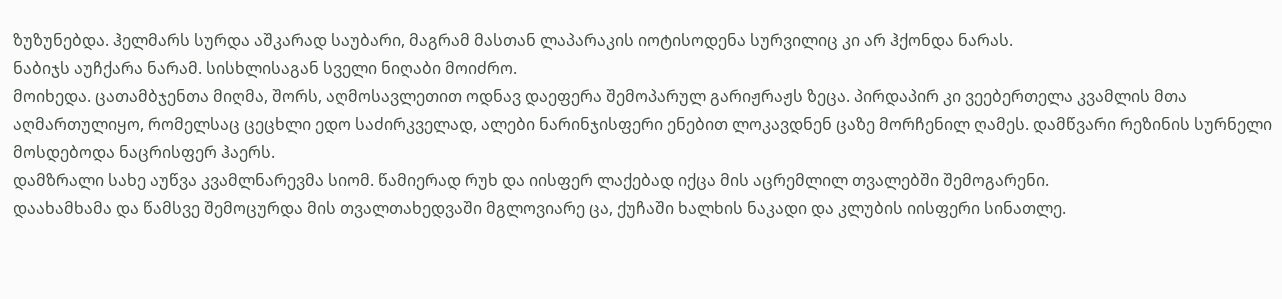ზუზუნებდა. ჰელმარს სურდა აშკარად საუბარი, მაგრამ მასთან ლაპარაკის იოტისოდენა სურვილიც კი არ ჰქონდა ნარას.
ნაბიჯს აუჩქარა ნარამ. სისხლისაგან სველი ნიღაბი მოიძრო.
მოიხედა. ცათამბჯენთა მიღმა, შორს, აღმოსავლეთით ოდნავ დაეფერა შემოპარულ გარიჟრაჟს ზეცა. პირდაპირ კი ვეებერთელა კვამლის მთა აღმართულიყო, რომელსაც ცეცხლი ედო საძირკველად, ალები ნარინჯისფერი ენებით ლოკავდნენ ცაზე მორჩენილ ღამეს. დამწვარი რეზინის სურნელი მოსდებოდა ნაცრისფერ ჰაერს.
დამზრალი სახე აუწვა კვამლნარევმა სიომ. წამიერად რუხ და იისფერ ლაქებად იქცა მის აცრემლილ თვალებში შემოგარენი.
დაახამხამა და წამსვე შემოცურდა მის თვალთახედვაში მგლოვიარე ცა, ქუჩაში ხალხის ნაკადი და კლუბის იისფერი სინათლე.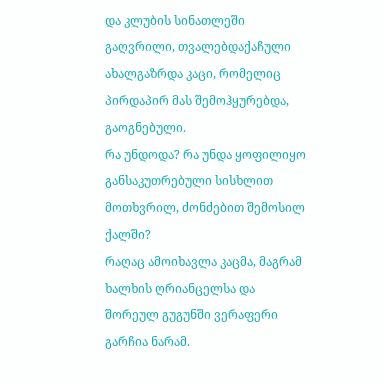და კლუბის სინათლეში გაღვრილი, თვალებდაქაჩული ახალგაზრდა კაცი, რომელიც პირდაპირ მას შემოჰყურებდა, გაოგნებული.
რა უნდოდა? რა უნდა ყოფილიყო განსაკუთრებული სისხლით მოთხვრილ, ძონძებით შემოსილ ქალში?
რაღაც ამოიხავლა კაცმა, მაგრამ ხალხის ღრიანცელსა და შორეულ გუგუნში ვერაფერი გარჩია ნარამ.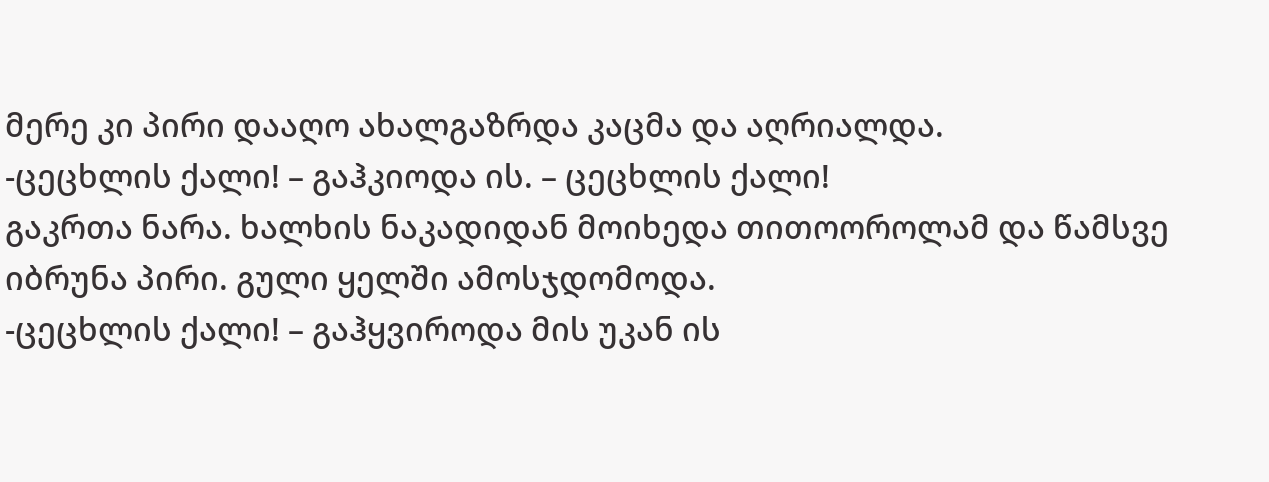მერე კი პირი დააღო ახალგაზრდა კაცმა და აღრიალდა.
-ცეცხლის ქალი! – გაჰკიოდა ის. – ცეცხლის ქალი!
გაკრთა ნარა. ხალხის ნაკადიდან მოიხედა თითოოროლამ და წამსვე იბრუნა პირი. გული ყელში ამოსჯდომოდა.
-ცეცხლის ქალი! – გაჰყვიროდა მის უკან ის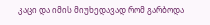კაცი და იმის მიუხედავად რომ გარბოდა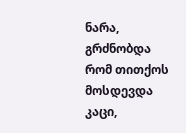ნარა, გრძნობდა რომ თითქოს მოსდევდა კაცი,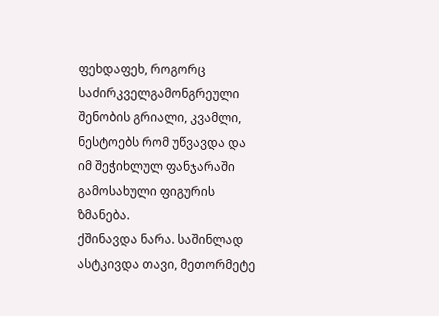ფეხდაფეხ, როგორც საძირკველგამონგრეული შენობის გრიალი, კვამლი, ნესტოებს რომ უწვავდა და იმ შეჭიხლულ ფანჯარაში გამოსახული ფიგურის ზმანება.
ქშინავდა ნარა. საშინლად ასტკივდა თავი, მეთორმეტე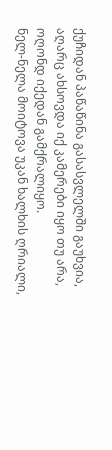ქუჩიდან პაწაწინა გასასვლელში გაუხვია, აღარც ახსოვდა იქ კამერები იყო თუ არა, ოღონდ იქედან გამქრალიყო.
ნელ-ნელა მოიტოვა უკან ხალხის ღრიალი,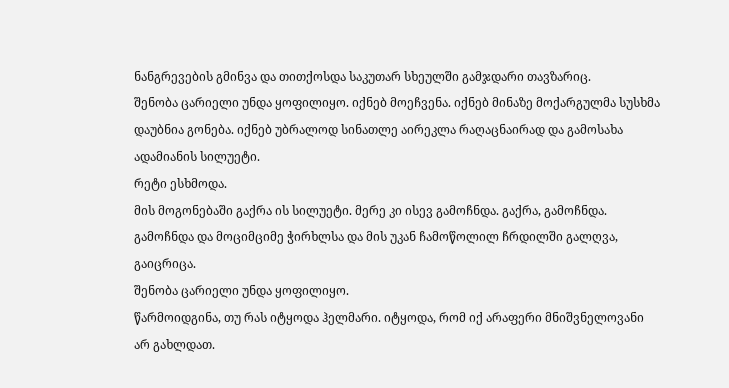ნანგრევების გმინვა და თითქოსდა საკუთარ სხეულში გამჯდარი თავზარიც.
შენობა ცარიელი უნდა ყოფილიყო. იქნებ მოეჩვენა. იქნებ მინაზე მოქარგულმა სუსხმა დაუბნია გონება. იქნებ უბრალოდ სინათლე აირეკლა რაღაცნაირად და გამოსახა ადამიანის სილუეტი.
რეტი ესხმოდა.
მის მოგონებაში გაქრა ის სილუეტი. მერე კი ისევ გამოჩნდა. გაქრა, გამოჩნდა. გამოჩნდა და მოციმციმე ჭირხლსა და მის უკან ჩამოწოლილ ჩრდილში გალღვა, გაიცრიცა.
შენობა ცარიელი უნდა ყოფილიყო.
წარმოიდგინა, თუ რას იტყოდა ჰელმარი. იტყოდა, რომ იქ არაფერი მნიშვნელოვანი არ გახლდათ.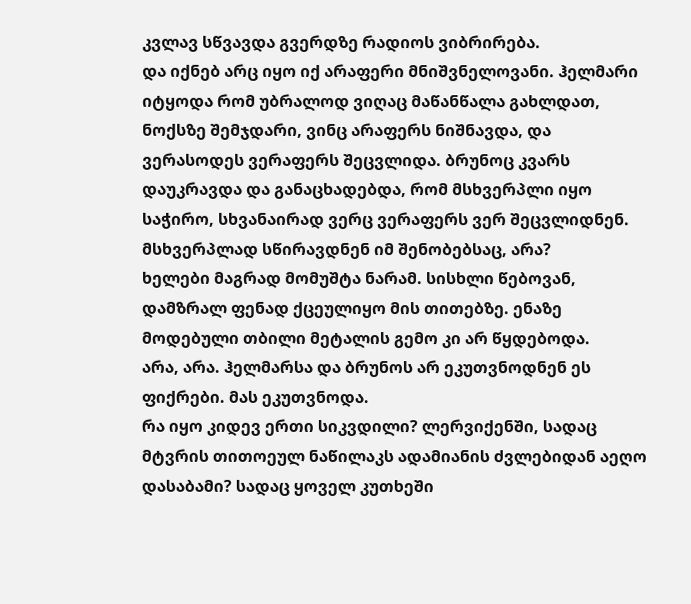კვლავ სწვავდა გვერდზე რადიოს ვიბრირება.
და იქნებ არც იყო იქ არაფერი მნიშვნელოვანი. ჰელმარი იტყოდა რომ უბრალოდ ვიღაც მაწანწალა გახლდათ, ნოქსზე შემჯდარი, ვინც არაფერს ნიშნავდა, და ვერასოდეს ვერაფერს შეცვლიდა. ბრუნოც კვარს დაუკრავდა და განაცხადებდა, რომ მსხვერპლი იყო საჭირო, სხვანაირად ვერც ვერაფერს ვერ შეცვლიდნენ. მსხვერპლად სწირავდნენ იმ შენობებსაც, არა?
ხელები მაგრად მომუშტა ნარამ. სისხლი წებოვან, დამზრალ ფენად ქცეულიყო მის თითებზე. ენაზე მოდებული თბილი მეტალის გემო კი არ წყდებოდა.
არა, არა. ჰელმარსა და ბრუნოს არ ეკუთვნოდნენ ეს ფიქრები. მას ეკუთვნოდა.
რა იყო კიდევ ერთი სიკვდილი? ლერვიქენში, სადაც მტვრის თითოეულ ნაწილაკს ადამიანის ძვლებიდან აეღო დასაბამი? სადაც ყოველ კუთხეში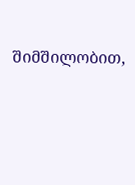შიმშილობით,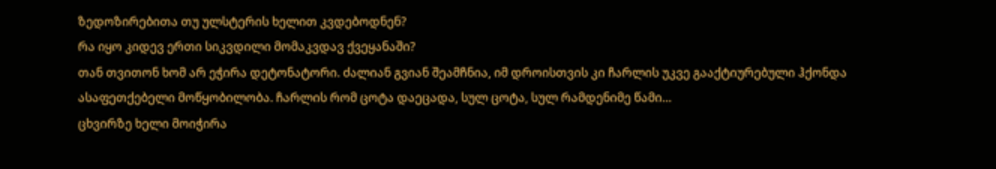ზედოზირებითა თუ ულსტერის ხელით კვდებოდნენ?
რა იყო კიდევ ერთი სიკვდილი მომაკვდავ ქვეყანაში?
თან თვითონ ხომ არ ეჭირა დეტონატორი. ძალიან გვიან შეამჩნია, იმ დროისთვის კი ჩარლის უკვე გააქტიურებული ჰქონდა ასაფეთქებელი მოწყობილობა. ჩარლის რომ ცოტა დაეცადა, სულ ცოტა, სულ რამდენიმე წამი…
ცხვირზე ხელი მოიჭირა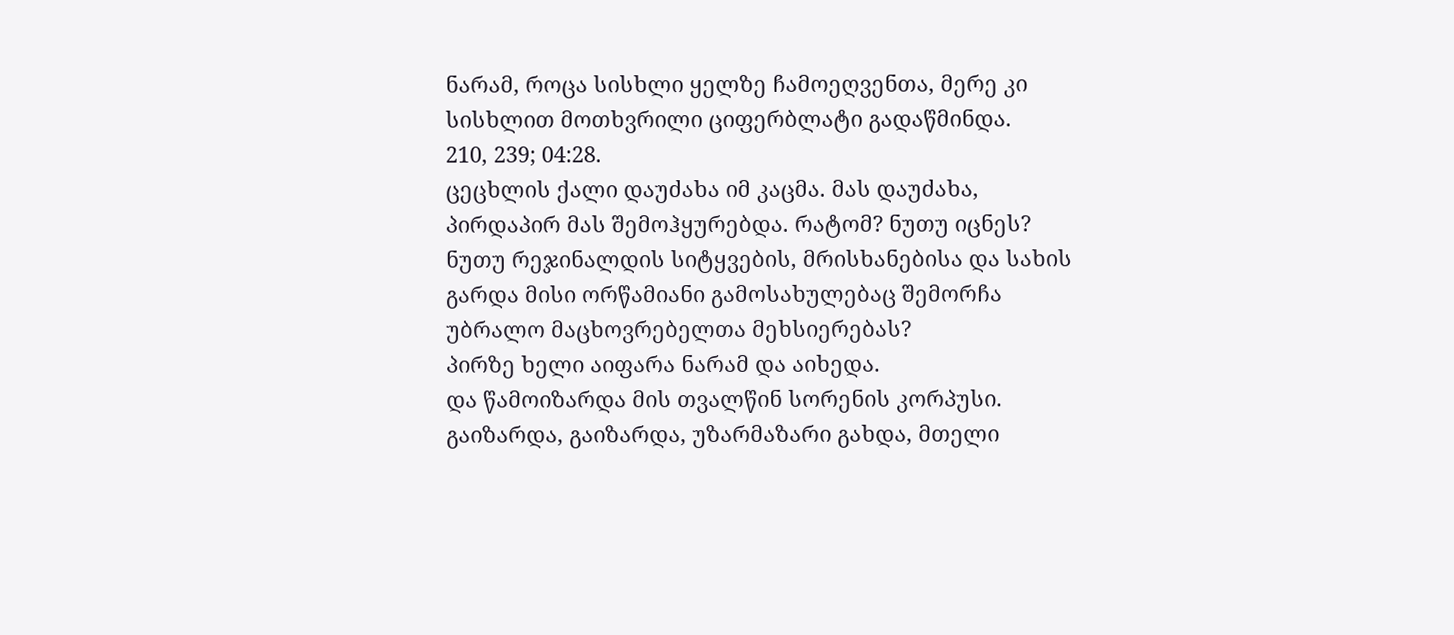ნარამ, როცა სისხლი ყელზე ჩამოეღვენთა, მერე კი სისხლით მოთხვრილი ციფერბლატი გადაწმინდა.
210, 239; 04:28.
ცეცხლის ქალი დაუძახა იმ კაცმა. მას დაუძახა, პირდაპირ მას შემოჰყურებდა. რატომ? ნუთუ იცნეს? ნუთუ რეჯინალდის სიტყვების, მრისხანებისა და სახის გარდა მისი ორწამიანი გამოსახულებაც შემორჩა უბრალო მაცხოვრებელთა მეხსიერებას?
პირზე ხელი აიფარა ნარამ და აიხედა.
და წამოიზარდა მის თვალწინ სორენის კორპუსი. გაიზარდა, გაიზარდა, უზარმაზარი გახდა, მთელი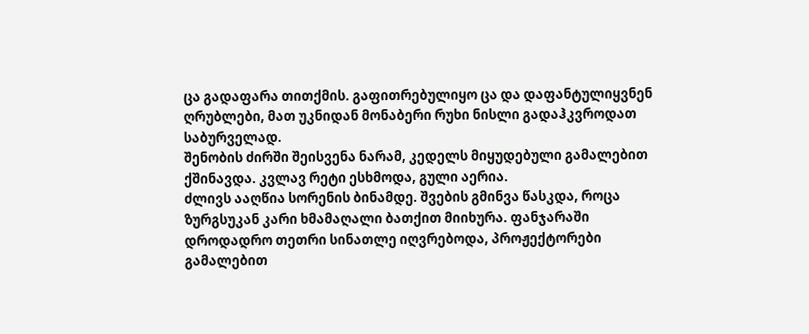ცა გადაფარა თითქმის. გაფითრებულიყო ცა და დაფანტულიყვნენ ღრუბლები, მათ უკნიდან მონაბერი რუხი ნისლი გადაჰკვროდათ საბურველად.
შენობის ძირში შეისვენა ნარამ, კედელს მიყუდებული გამალებით ქშინავდა. კვლავ რეტი ესხმოდა, გული აერია.
ძლივს ააღწია სორენის ბინამდე. შვების გმინვა წასკდა, როცა ზურგსუკან კარი ხმამაღალი ბათქით მიიხურა. ფანჯარაში დროდადრო თეთრი სინათლე იღვრებოდა, პროჟექტორები გამალებით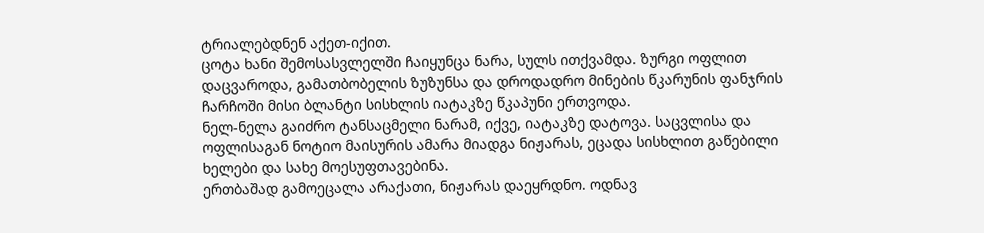ტრიალებდნენ აქეთ-იქით.
ცოტა ხანი შემოსასვლელში ჩაიყუნცა ნარა, სულს ითქვამდა. ზურგი ოფლით დაცვაროდა, გამათბობელის ზუზუნსა და დროდადრო მინების წკარუნის ფანჯრის ჩარჩოში მისი ბლანტი სისხლის იატაკზე წკაპუნი ერთვოდა.
ნელ-ნელა გაიძრო ტანსაცმელი ნარამ, იქვე, იატაკზე დატოვა. საცვლისა და ოფლისაგან ნოტიო მაისურის ამარა მიადგა ნიჟარას, ეცადა სისხლით გაწებილი ხელები და სახე მოესუფთავებინა.
ერთბაშად გამოეცალა არაქათი, ნიჟარას დაეყრდნო. ოდნავ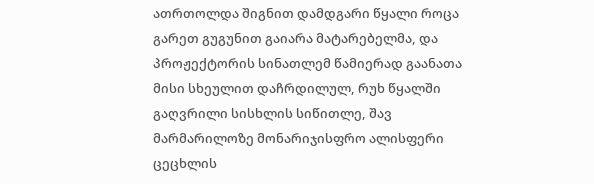ათრთოლდა შიგნით დამდგარი წყალი როცა გარეთ გუგუნით გაიარა მატარებელმა, და პროჟექტორის სინათლემ წამიერად გაანათა მისი სხეულით დაჩრდილულ, რუხ წყალში გაღვრილი სისხლის სიწითლე, შავ მარმარილოზე მონარიჯისფრო ალისფერი ცეცხლის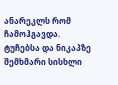ანარეკლს რომ ჩამოჰგავდა.
ტუჩებსა და ნიკაპზე შემხმარი სისხლი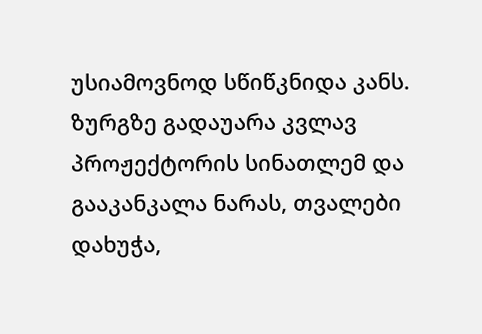უსიამოვნოდ სწიწკნიდა კანს.
ზურგზე გადაუარა კვლავ პროჟექტორის სინათლემ და გააკანკალა ნარას, თვალები დახუჭა,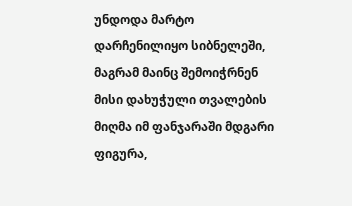უნდოდა მარტო დარჩენილიყო სიბნელეში, მაგრამ მაინც შემოიჭრნენ მისი დახუჭული თვალების მიღმა იმ ფანჯარაში მდგარი ფიგურა,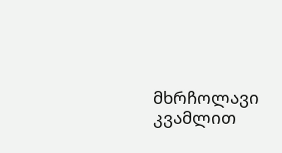მხრჩოლავი კვამლით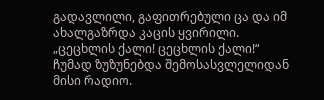გადავლილი, გაფითრებული ცა და იმ ახალგაზრდა კაცის ყვირილი.
„ცეცხლის ქალი! ცეცხლის ქალი!“
ჩუმად ზუზუნებდა შემოსასვლელიდან მისი რადიო.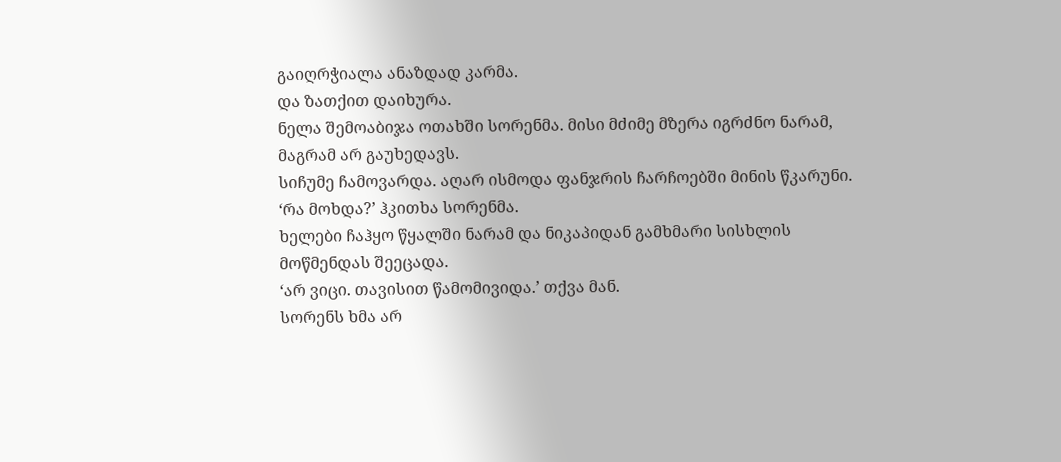გაიღრჭიალა ანაზდად კარმა.
და ზათქით დაიხურა.
ნელა შემოაბიჯა ოთახში სორენმა. მისი მძიმე მზერა იგრძნო ნარამ, მაგრამ არ გაუხედავს.
სიჩუმე ჩამოვარდა. აღარ ისმოდა ფანჯრის ჩარჩოებში მინის წკარუნი.
‘რა მოხდა?’ ჰკითხა სორენმა.
ხელები ჩაჰყო წყალში ნარამ და ნიკაპიდან გამხმარი სისხლის მოწმენდას შეეცადა.
‘არ ვიცი. თავისით წამომივიდა.’ თქვა მან.
სორენს ხმა არ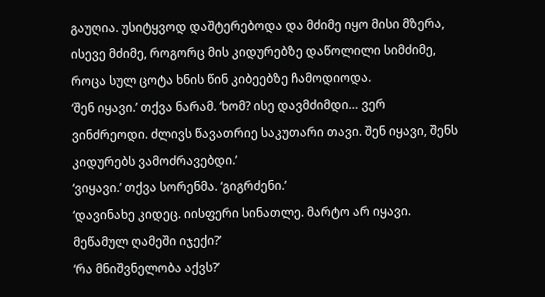გაუღია. უსიტყვოდ დაშტერებოდა და მძიმე იყო მისი მზერა, ისევე მძიმე, როგორც მის კიდურებზე დაწოლილი სიმძიმე, როცა სულ ცოტა ხნის წინ კიბეებზე ჩამოდიოდა.
‘შენ იყავი.’ თქვა ნარამ. ‘ხომ? ისე დავმძიმდი… ვერ ვინძრეოდი. ძლივს წავათრიე საკუთარი თავი. შენ იყავი, შენს კიდურებს ვამოძრავებდი.’
‘ვიყავი.’ თქვა სორენმა. ‘გიგრძენი.’
‘დავინახე კიდეც. იისფერი სინათლე. მარტო არ იყავი. მეწამულ ღამეში იჯექი?’
‘რა მნიშვნელობა აქვს?’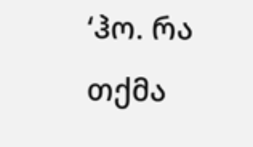‘ჰო. რა თქმა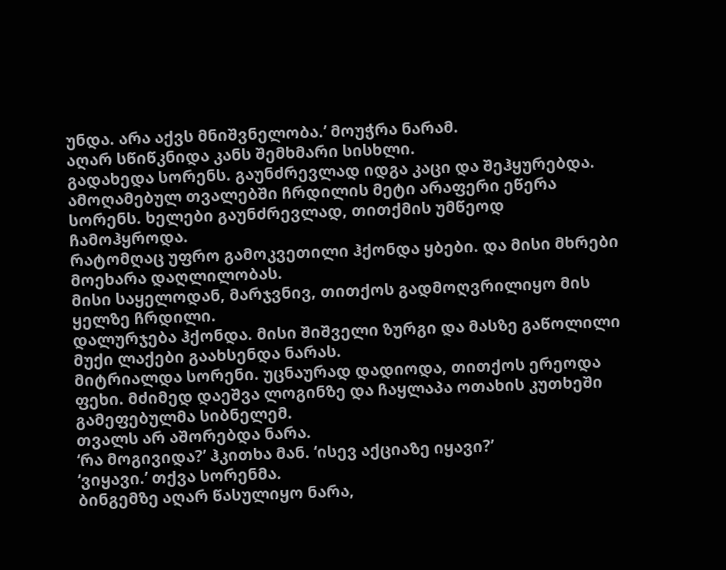უნდა. არა აქვს მნიშვნელობა.’ მოუჭრა ნარამ.
აღარ სწიწკნიდა კანს შემხმარი სისხლი.
გადახედა სორენს. გაუნძრევლად იდგა კაცი და შეჰყურებდა.
ამოღამებულ თვალებში ჩრდილის მეტი არაფერი ეწერა სორენს. ხელები გაუნძრევლად, თითქმის უმწეოდ ჩამოჰყროდა.
რატომღაც უფრო გამოკვეთილი ჰქონდა ყბები. და მისი მხრები მოეხარა დაღლილობას.
მისი საყელოდან, მარჯვნივ, თითქოს გადმოღვრილიყო მის ყელზე ჩრდილი.
დალურჯება ჰქონდა. მისი შიშველი ზურგი და მასზე გაწოლილი მუქი ლაქები გაახსენდა ნარას.
მიტრიალდა სორენი. უცნაურად დადიოდა, თითქოს ერეოდა ფეხი. მძიმედ დაეშვა ლოგინზე და ჩაყლაპა ოთახის კუთხეში გამეფებულმა სიბნელემ.
თვალს არ აშორებდა ნარა.
‘რა მოგივიდა?’ ჰკითხა მან. ‘ისევ აქციაზე იყავი?’
‘ვიყავი.’ თქვა სორენმა.
ბინგემზე აღარ წასულიყო ნარა,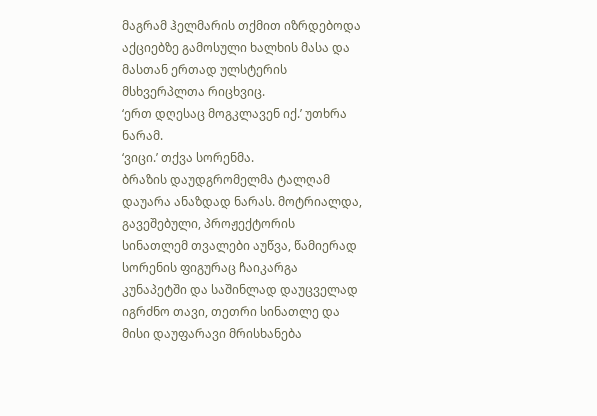მაგრამ ჰელმარის თქმით იზრდებოდა აქციებზე გამოსული ხალხის მასა და მასთან ერთად ულსტერის მსხვერპლთა რიცხვიც.
‘ერთ დღესაც მოგკლავენ იქ.’ უთხრა ნარამ.
‘ვიცი.’ თქვა სორენმა.
ბრაზის დაუდგრომელმა ტალღამ დაუარა ანაზდად ნარას. მოტრიალდა, გავეშებული, პროჟექტორის სინათლემ თვალები აუწვა, წამიერად სორენის ფიგურაც ჩაიკარგა კუნაპეტში და საშინლად დაუცველად იგრძნო თავი, თეთრი სინათლე და მისი დაუფარავი მრისხანება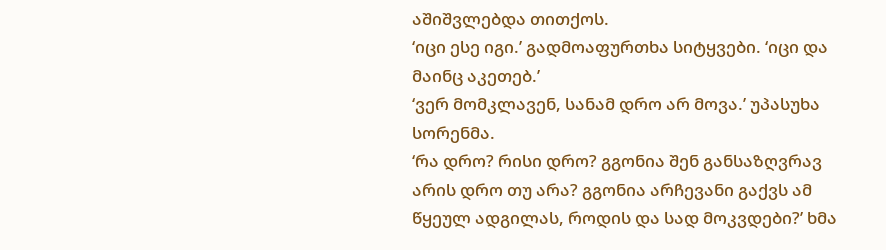აშიშვლებდა თითქოს.
‘იცი ესე იგი.’ გადმოაფურთხა სიტყვები. ‘იცი და მაინც აკეთებ.’
‘ვერ მომკლავენ, სანამ დრო არ მოვა.’ უპასუხა სორენმა.
‘რა დრო? რისი დრო? გგონია შენ განსაზღვრავ არის დრო თუ არა? გგონია არჩევანი გაქვს ამ წყეულ ადგილას, როდის და სად მოკვდები?’ ხმა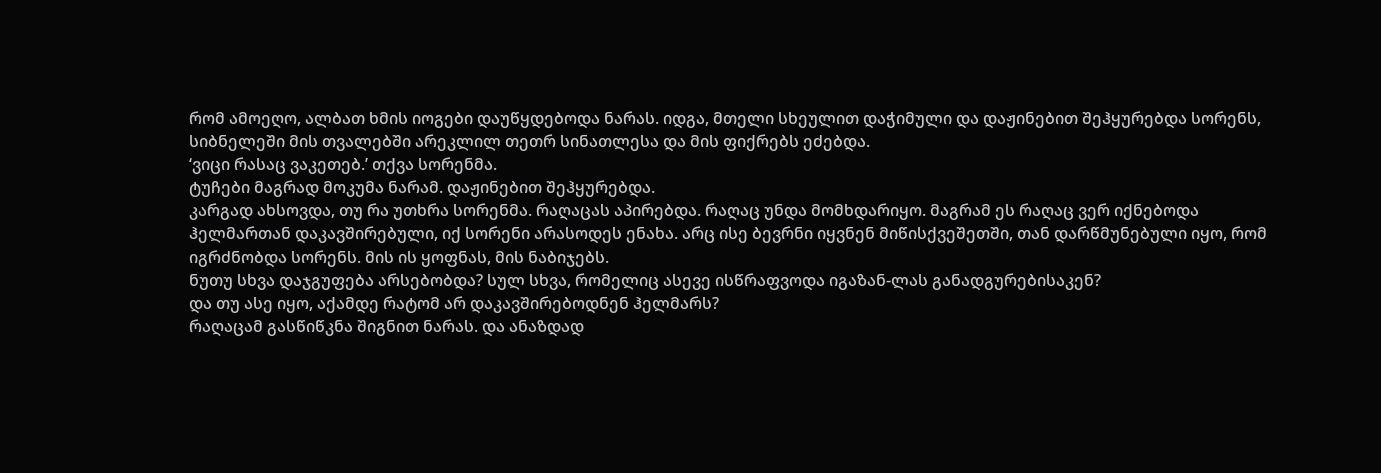რომ ამოეღო, ალბათ ხმის იოგები დაუწყდებოდა ნარას. იდგა, მთელი სხეულით დაჭიმული და დაჟინებით შეჰყურებდა სორენს, სიბნელეში მის თვალებში არეკლილ თეთრ სინათლესა და მის ფიქრებს ეძებდა.
‘ვიცი რასაც ვაკეთებ.’ თქვა სორენმა.
ტუჩები მაგრად მოკუმა ნარამ. დაჟინებით შეჰყურებდა.
კარგად ახსოვდა, თუ რა უთხრა სორენმა. რაღაცას აპირებდა. რაღაც უნდა მომხდარიყო. მაგრამ ეს რაღაც ვერ იქნებოდა ჰელმართან დაკავშირებული, იქ სორენი არასოდეს ენახა. არც ისე ბევრნი იყვნენ მიწისქვეშეთში, თან დარწმუნებული იყო, რომ იგრძნობდა სორენს. მის ის ყოფნას, მის ნაბიჯებს.
ნუთუ სხვა დაჯგუფება არსებობდა? სულ სხვა, რომელიც ასევე ისწრაფვოდა იგაზან-ლას განადგურებისაკენ?
და თუ ასე იყო, აქამდე რატომ არ დაკავშირებოდნენ ჰელმარს?
რაღაცამ გასწიწკნა შიგნით ნარას. და ანაზდად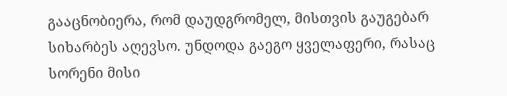გააცნობიერა, რომ დაუდგრომელ, მისთვის გაუგებარ სიხარბეს აღევსო. უნდოდა გაეგო ყველაფერი, რასაც სორენი მისი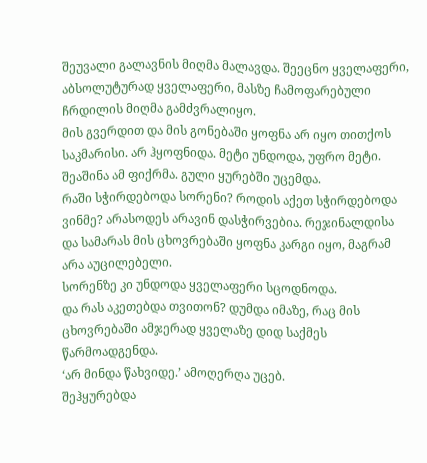შეუვალი გალავნის მიღმა მალავდა. შეეცნო ყველაფერი, აბსოლუტურად ყველაფერი, მასზე ჩამოფარებული ჩრდილის მიღმა გამძვრალიყო.
მის გვერდით და მის გონებაში ყოფნა არ იყო თითქოს საკმარისი. არ ჰყოფნიდა. მეტი უნდოდა, უფრო მეტი.
შეაშინა ამ ფიქრმა. გული ყურებში უცემდა.
რაში სჭირდებოდა სორენი? როდის აქეთ სჭირდებოდა ვინმე? არასოდეს არავინ დასჭირვებია. რეჯინალდისა და სამარას მის ცხოვრებაში ყოფნა კარგი იყო, მაგრამ არა აუცილებელი.
სორენზე კი უნდოდა ყველაფერი სცოდნოდა.
და რას აკეთებდა თვითონ? დუმდა იმაზე, რაც მის ცხოვრებაში ამჯერად ყველაზე დიდ საქმეს წარმოადგენდა.
‘არ მინდა წახვიდე.’ ამოღერღა უცებ.
შეჰყურებდა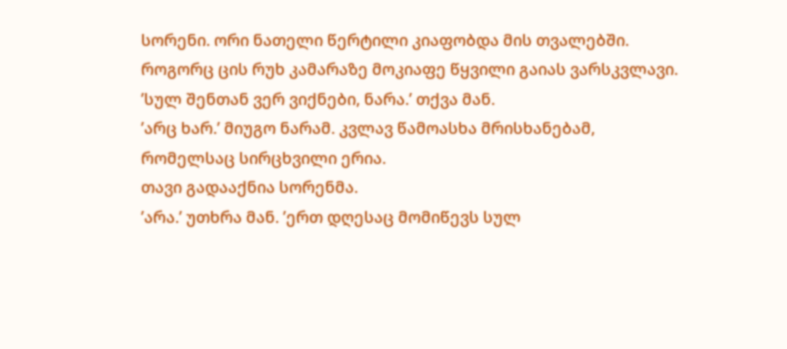სორენი. ორი ნათელი წერტილი კიაფობდა მის თვალებში.
როგორც ცის რუხ კამარაზე მოკიაფე წყვილი გაიას ვარსკვლავი.
’სულ შენთან ვერ ვიქნები, ნარა.’ თქვა მან.
’არც ხარ.’ მიუგო ნარამ. კვლავ წამოასხა მრისხანებამ, რომელსაც სირცხვილი ერია.
თავი გადააქნია სორენმა.
’არა.’ უთხრა მან. ’ერთ დღესაც მომიწევს სულ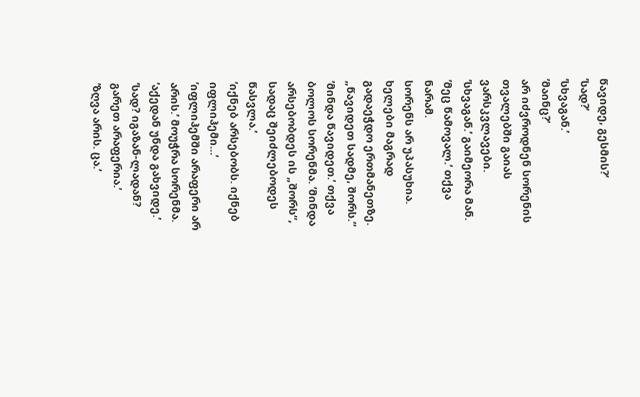წავიდე, გესმის?’
’სად?’
’სხვაგან.’
’მაინც?’
არ იძვროდნენ სორენის თვალებში გაიას ვარსკვლავები.
’სხვაგან.’ გაიმეორა მან.
’მეც წამოვალ.’ თქვა ნარამ.
სორენს არ უპასუხია. ხელები მაგრად გადაეჭდო ერთმანეთზე.
„წავიდეთ სადმე, შორს.“
’მინდა წავიდეთ.’ თქვა ბოლოს სორენმა. ’მინდა არსებობდეს ის „შორს“, სადაც შეიძლებოდეს წასვლა.’
’იქნებ არსებობს. იქნებ იფლიჰემი…’
’იფლიჰემში არაფერი არ არის.’ მოუჭრა სორენმა. ’აქედან უნდა გახვიდე.’
’სად? იგაზან-ლადან? გარეთ არაფერია.’
’ზღვა არის. ცა.’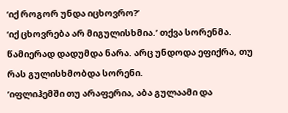‘იქ როგორ უნდა იცხოვრო?’
‘იქ ცხოვრება არ მიგულისხმია.’ თქვა სორენმა.
წამიერად დადუმდა ნარა. არც უნდოდა ეფიქრა, თუ რას გულისხმობდა სორენი.
’იფლიჰემში თუ არაფერია, აბა გულაამი და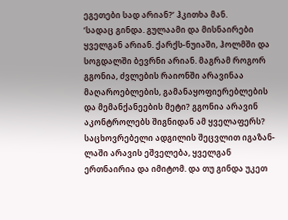ეგეთები სად არიან?’ ჰკითხა მან.
’სადაც გინდა. გულაამი და მისნაირები ყველგან არიან. ქარქს-ნუიაში, ჰოლმში და სოგდალში ბევრნი არიან. მაგრამ როგორ გგონია, ძვლების რაიონში არავინაა მაღაროებლების, გამანაყოფიერებლების და მემანქანეების მეტი? გგონია არავინ აკონტროლებს შიგნიდან ამ ყველაფერს? საცხოვრებელი ადგილის შეცვლით იგაზან-ლაში არავის ეშველება, ყველგან ერთნაირია და იმიტომ. და თუ გინდა უკეთ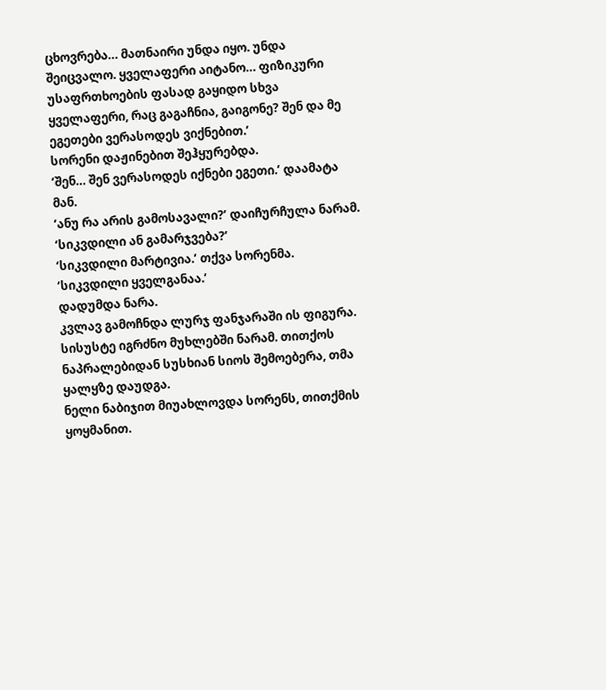ცხოვრება… მათნაირი უნდა იყო. უნდა შეიცვალო. ყველაფერი აიტანო… ფიზიკური უსაფრთხოების ფასად გაყიდო სხვა ყველაფერი, რაც გაგაჩნია, გაიგონე? შენ და მე ეგეთები ვერასოდეს ვიქნებით.’
სორენი დაჟინებით შეჰყურებდა.
‘შენ… შენ ვერასოდეს იქნები ეგეთი.’ დაამატა მან.
‘ანუ რა არის გამოსავალი?’ დაიჩურჩულა ნარამ. ‘სიკვდილი ან გამარჯვება?’
‘სიკვდილი მარტივია.’ თქვა სორენმა. ‘სიკვდილი ყველგანაა.’
დადუმდა ნარა.
კვლავ გამოჩნდა ლურჯ ფანჯარაში ის ფიგურა.
სისუსტე იგრძნო მუხლებში ნარამ. თითქოს ნაპრალებიდან სუსხიან სიოს შემოებერა, თმა ყალყზე დაუდგა.
ნელი ნაბიჯით მიუახლოვდა სორენს, თითქმის ყოყმანით.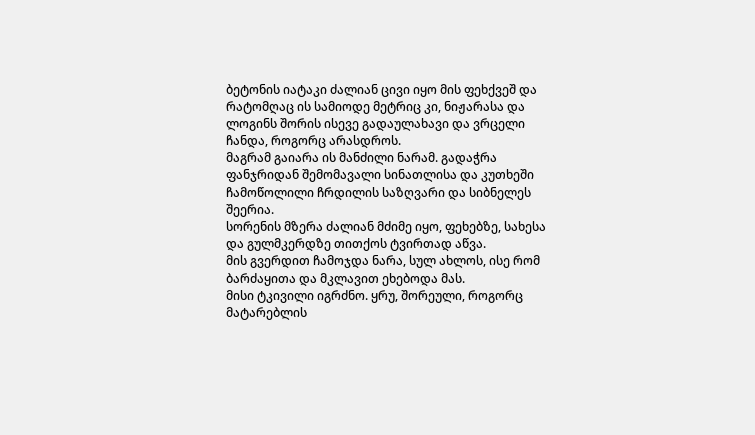ბეტონის იატაკი ძალიან ცივი იყო მის ფეხქვეშ და რატომღაც ის სამიოდე მეტრიც კი, ნიჟარასა და ლოგინს შორის ისევე გადაულახავი და ვრცელი ჩანდა, როგორც არასდროს.
მაგრამ გაიარა ის მანძილი ნარამ. გადაჭრა ფანჯრიდან შემომავალი სინათლისა და კუთხეში ჩამოწოლილი ჩრდილის საზღვარი და სიბნელეს შეერია.
სორენის მზერა ძალიან მძიმე იყო, ფეხებზე, სახესა და გულმკერდზე თითქოს ტვირთად აწვა.
მის გვერდით ჩამოჯდა ნარა, სულ ახლოს, ისე რომ ბარძაყითა და მკლავით ეხებოდა მას.
მისი ტკივილი იგრძნო. ყრუ, შორეული, როგორც მატარებლის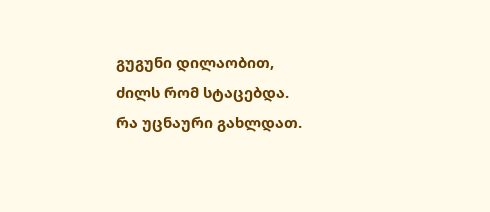გუგუნი დილაობით, ძილს რომ სტაცებდა.
რა უცნაური გახლდათ.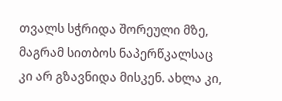თვალს სჭრიდა შორეული მზე, მაგრამ სითბოს ნაპერწკალსაც კი არ გზავნიდა მისკენ. ახლა კი,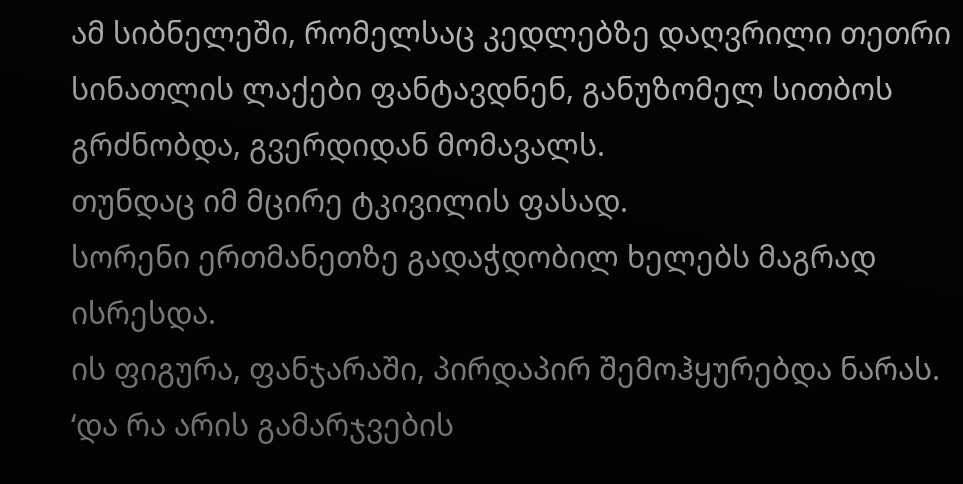ამ სიბნელეში, რომელსაც კედლებზე დაღვრილი თეთრი სინათლის ლაქები ფანტავდნენ, განუზომელ სითბოს გრძნობდა, გვერდიდან მომავალს.
თუნდაც იმ მცირე ტკივილის ფასად.
სორენი ერთმანეთზე გადაჭდობილ ხელებს მაგრად ისრესდა.
ის ფიგურა, ფანჯარაში, პირდაპირ შემოჰყურებდა ნარას.
‘და რა არის გამარჯვების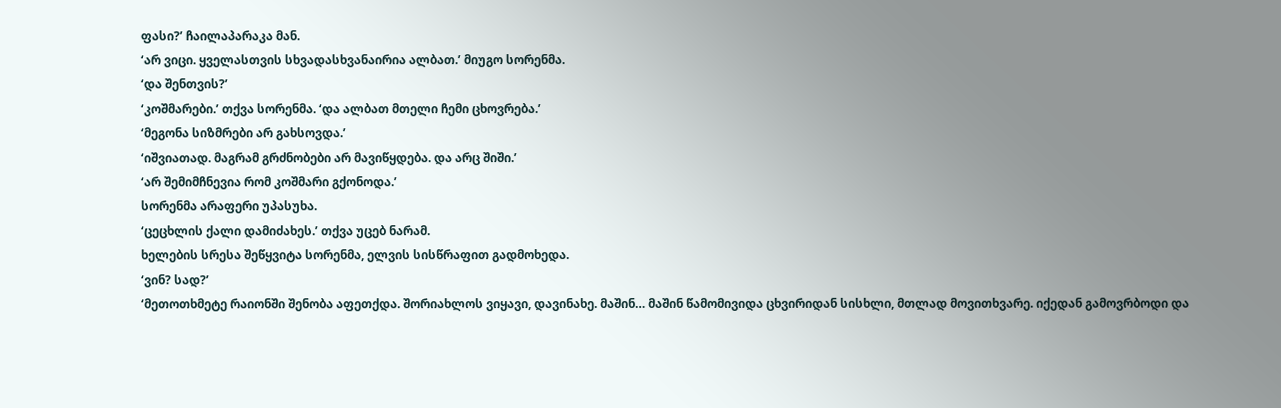ფასი?’ ჩაილაპარაკა მან.
‘არ ვიცი. ყველასთვის სხვადასხვანაირია ალბათ.’ მიუგო სორენმა.
‘და შენთვის?’
‘კოშმარები.’ თქვა სორენმა. ‘და ალბათ მთელი ჩემი ცხოვრება.’
‘მეგონა სიზმრები არ გახსოვდა.’
‘იშვიათად. მაგრამ გრძნობები არ მავიწყდება. და არც შიში.’
‘არ შემიმჩნევია რომ კოშმარი გქონოდა.’
სორენმა არაფერი უპასუხა.
‘ცეცხლის ქალი დამიძახეს.’ თქვა უცებ ნარამ.
ხელების სრესა შეწყვიტა სორენმა, ელვის სისწრაფით გადმოხედა.
‘ვინ? სად?’
‘მეთოთხმეტე რაიონში შენობა აფეთქდა. შორიახლოს ვიყავი, დავინახე. მაშინ… მაშინ წამომივიდა ცხვირიდან სისხლი, მთლად მოვითხვარე. იქედან გამოვრბოდი და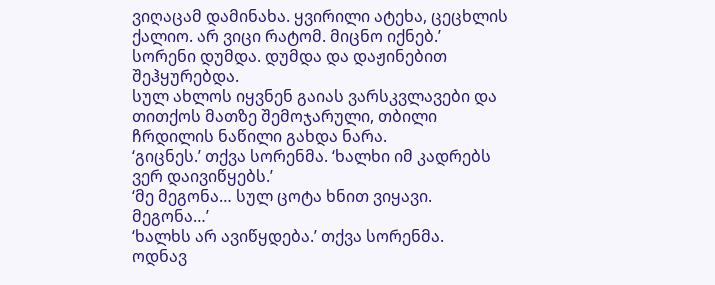ვიღაცამ დამინახა. ყვირილი ატეხა, ცეცხლის ქალიო. არ ვიცი რატომ. მიცნო იქნებ.’
სორენი დუმდა. დუმდა და დაჟინებით შეჰყურებდა.
სულ ახლოს იყვნენ გაიას ვარსკვლავები და თითქოს მათზე შემოჯარული, თბილი ჩრდილის ნაწილი გახდა ნარა.
‘გიცნეს.’ თქვა სორენმა. ‘ხალხი იმ კადრებს ვერ დაივიწყებს.’
‘მე მეგონა… სულ ცოტა ხნით ვიყავი. მეგონა…’
‘ხალხს არ ავიწყდება.’ თქვა სორენმა.
ოდნავ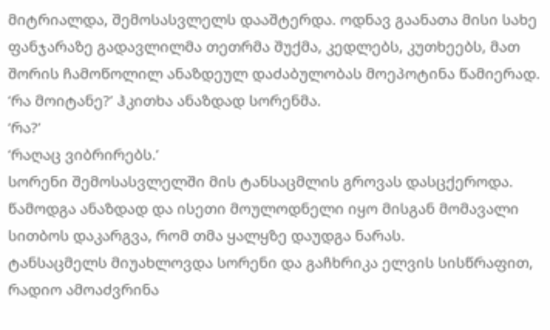მიტრიალდა, შემოსასვლელს დააშტერდა. ოდნავ გაანათა მისი სახე ფანჯარაზე გადავლილმა თეთრმა შუქმა, კედლებს, კუთხეებს, მათ შორის ჩამოწოლილ ანაზდეულ დაძაბულობას მოეპოტინა წამიერად.
‘რა მოიტანე?’ ჰკითხა ანაზდად სორენმა.
‘რა?’
‘რაღაც ვიბრირებს.’
სორენი შემოსასვლელში მის ტანსაცმლის გროვას დასცქეროდა.
წამოდგა ანაზდად და ისეთი მოულოდნელი იყო მისგან მომავალი სითბოს დაკარგვა, რომ თმა ყალყზე დაუდგა ნარას.
ტანსაცმელს მიუახლოვდა სორენი და გაჩხრიკა ელვის სისწრაფით, რადიო ამოაძვრინა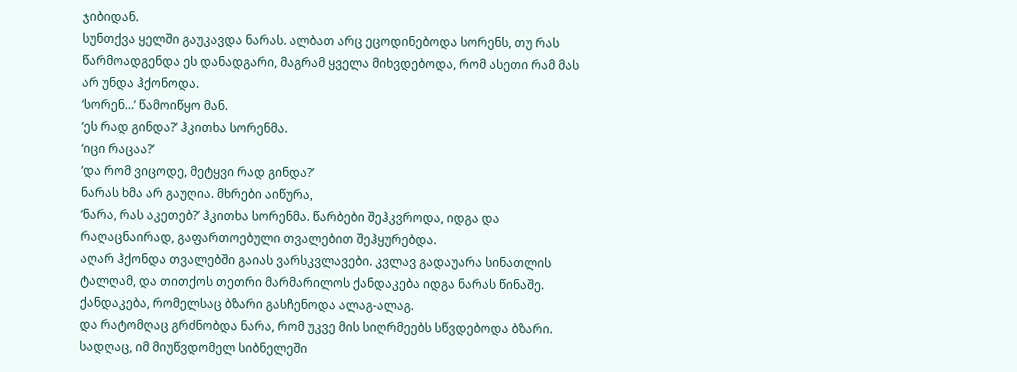ჯიბიდან.
სუნთქვა ყელში გაუკავდა ნარას. ალბათ არც ეცოდინებოდა სორენს, თუ რას წარმოადგენდა ეს დანადგარი, მაგრამ ყველა მიხვდებოდა, რომ ასეთი რამ მას არ უნდა ჰქონოდა.
‘სორენ…’ წამოიწყო მან.
‘ეს რად გინდა?’ ჰკითხა სორენმა.
‘იცი რაცაა?’
‘და რომ ვიცოდე, მეტყვი რად გინდა?’
ნარას ხმა არ გაუღია. მხრები აიწურა,
‘ნარა, რას აკეთებ?’ ჰკითხა სორენმა. წარბები შეჰკვროდა, იდგა და რაღაცნაირად, გაფართოებული თვალებით შეჰყურებდა.
აღარ ჰქონდა თვალებში გაიას ვარსკვლავები. კვლავ გადაუარა სინათლის ტალღამ, და თითქოს თეთრი მარმარილოს ქანდაკება იდგა ნარას წინაშე.
ქანდაკება, რომელსაც ბზარი გასჩენოდა ალაგ-ალაგ.
და რატომღაც გრძნობდა ნარა, რომ უკვე მის სიღრმეებს სწვდებოდა ბზარი. სადღაც, იმ მიუწვდომელ სიბნელეში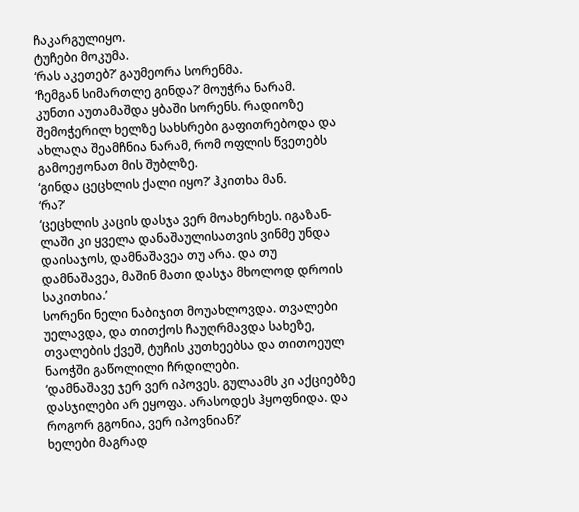ჩაკარგულიყო.
ტუჩები მოკუმა.
‘რას აკეთებ?’ გაუმეორა სორენმა.
‘ჩემგან სიმართლე გინდა?’ მოუჭრა ნარამ.
კუნთი აუთამაშდა ყბაში სორენს. რადიოზე შემოჭერილ ხელზე სახსრები გაფითრებოდა და ახლაღა შეამჩნია ნარამ, რომ ოფლის წვეთებს გამოეჟონათ მის შუბლზე.
‘გინდა ცეცხლის ქალი იყო?’ ჰკითხა მან.
‘რა?’
‘ცეცხლის კაცის დასჯა ვერ მოახერხეს. იგაზან-ლაში კი ყველა დანაშაულისათვის ვინმე უნდა დაისაჯოს, დამნაშავეა თუ არა. და თუ დამნაშავეა, მაშინ მათი დასჯა მხოლოდ დროის საკითხია.’
სორენი ნელი ნაბიჯით მოუახლოვდა. თვალები უელავდა, და თითქოს ჩაუღრმავდა სახეზე, თვალების ქვეშ, ტუჩის კუთხეებსა და თითოეულ ნაოჭში გაწოლილი ჩრდილები.
‘დამნაშავე ჯერ ვერ იპოვეს. გულაამს კი აქციებზე დასჯილები არ ეყოფა. არასოდეს ჰყოფნიდა. და როგორ გგონია, ვერ იპოვნიან?’
ხელები მაგრად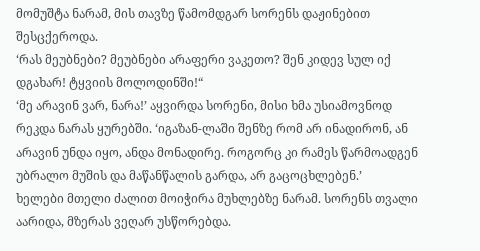მომუშტა ნარამ, მის თავზე წამომდგარ სორენს დაჟინებით შესცქეროდა.
‘რას მეუბნები? მეუბნები არაფერი ვაკეთო? შენ კიდევ სულ იქ დგახარ! ტყვიის მოლოდინში!“
‘მე არავინ ვარ, ნარა!’ აყვირდა სორენი, მისი ხმა უსიამოვნოდ რეკდა ნარას ყურებში. ‘იგაზან-ლაში შენზე რომ არ ინადირონ, ან არავინ უნდა იყო, ანდა მონადირე. როგორც კი რამეს წარმოადგენ უბრალო მუშის და მაწანწალის გარდა, არ გაცოცხლებენ.’
ხელები მთელი ძალით მოიჭირა მუხლებზე ნარამ. სორენს თვალი აარიდა, მზერას ვეღარ უსწორებდა.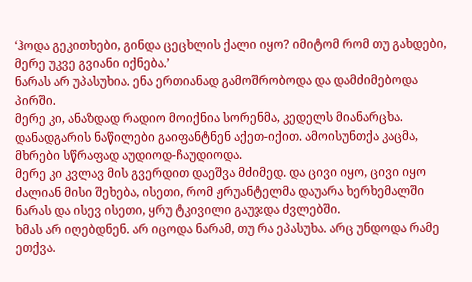‘ჰოდა გეკითხები, გინდა ცეცხლის ქალი იყო? იმიტომ რომ თუ გახდები, მერე უკვე გვიანი იქნება.’
ნარას არ უპასუხია. ენა ერთიანად გამოშრობოდა და დამძიმებოდა პირში.
მერე კი, ანაზდად რადიო მოიქნია სორენმა, კედელს მიანარცხა. დანადგარის ნაწილები გაიფანტნენ აქეთ-იქით. ამოისუნთქა კაცმა, მხრები სწრაფად აუდიოდ-ჩაუდიოდა.
მერე კი კვლავ მის გვერდით დაეშვა მძიმედ. და ცივი იყო, ცივი იყო ძალიან მისი შეხება, ისეთი, რომ ჟრუანტელმა დაუარა ხერხემალში ნარას და ისევ ისეთი, ყრუ ტკივილი გაუჯდა ძვლებში.
ხმას არ იღებდნენ. არ იცოდა ნარამ, თუ რა ეპასუხა. არც უნდოდა რამე ეთქვა.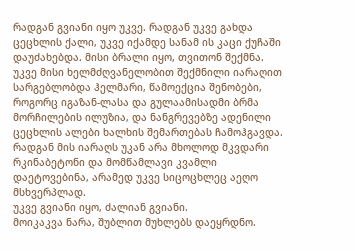რადგან გვიანი იყო უკვე. რადგან უკვე გახდა ცეცხლის ქალი, უკვე იქამდე სანამ ის კაცი ქუჩაში დაუძახებდა. მისი ბრალი იყო, თვითონ შექმნა. უკვე მისი ხელმძღვანელობით შექმნილი იარაღით სარგებლობდა ჰელმარი, წამოექცია შენობები, როგორც იგაზან-ლასა და გულაამისადმი ბრმა მორჩილების ილუზია, და ნანგრევებზე ადენილი ცეცხლის ალები ხალხის შემართებას ჩამოჰგავდა.
რადგან მის იარაღს უკან არა მხოლოდ მკვდარი რკინაბეტონი და მომწამლავი კვამლი დაეტოვებინა, არამედ უკვე სიცოცხლეც აეღო მსხვერპლად.
უკვე გვიანი იყო, ძალიან გვიანი.
მოიკაკვა ნარა, შუბლით მუხლებს დაეყრდნო.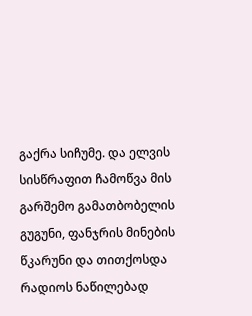გაქრა სიჩუმე. და ელვის სისწრაფით ჩამოწვა მის გარშემო გამათბობელის გუგუნი, ფანჯრის მინების წკარუნი და თითქოსდა რადიოს ნაწილებად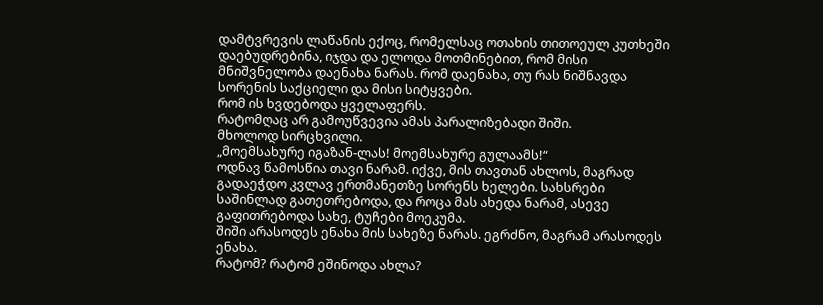დამტვრევის ლაწანის ექოც, რომელსაც ოთახის თითოეულ კუთხეში დაებუდრებინა, იჯდა და ელოდა მოთმინებით, რომ მისი მნიშვნელობა დაენახა ნარას. რომ დაენახა, თუ რას ნიშნავდა სორენის საქციელი და მისი სიტყვები.
რომ ის ხვდებოდა ყველაფერს.
რატომღაც არ გამოუწვევია ამას პარალიზებადი შიში.
მხოლოდ სირცხვილი.
„მოემსახურე იგაზან-ლას! მოემსახურე გულაამს!“
ოდნავ წამოსწია თავი ნარამ. იქვე, მის თავთან ახლოს, მაგრად გადაეჭდო კვლავ ერთმანეთზე სორენს ხელები. სახსრები საშინლად გათეთრებოდა, და როცა მას ახედა ნარამ, ასევე გაფითრებოდა სახე, ტუჩები მოეკუმა.
შიში არასოდეს ენახა მის სახეზე ნარას. ეგრძნო, მაგრამ არასოდეს ენახა.
რატომ? რატომ ეშინოდა ახლა?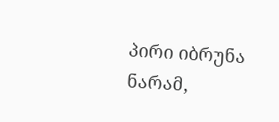პირი იბრუნა ნარამ,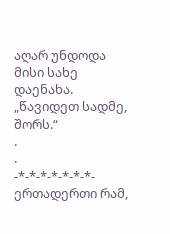აღარ უნდოდა მისი სახე დაენახა.
„წავიდეთ სადმე, შორს.“
.
.
-*-*-*-*-*-*-*-
ერთადერთი რამ,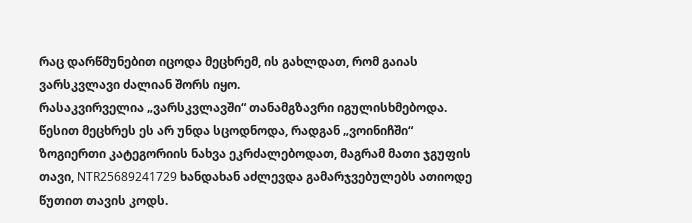რაც დარწმუნებით იცოდა მეცხრემ, ის გახლდათ, რომ გაიას ვარსკვლავი ძალიან შორს იყო.
რასაკვირველია „ვარსკვლავში“ თანამგზავრი იგულისხმებოდა. წესით მეცხრეს ეს არ უნდა სცოდნოდა, რადგან „ვოინიჩში“ ზოგიერთი კატეგორიის ნახვა ეკრძალებოდათ, მაგრამ მათი ჯგუფის თავი, NTR25689241729 ხანდახან აძლევდა გამარჯვებულებს ათიოდე წუთით თავის კოდს.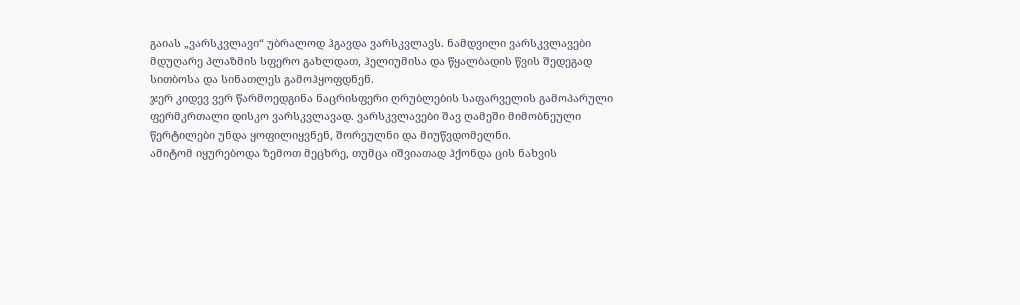გაიას „ვარსკვლავი“ უბრალოდ ჰგავდა ვარსკვლავს. ნამდვილი ვარსკვლავები მდუღარე პლაზმის სფერო გახლდათ, ჰელიუმისა და წყალბადის წვის შედეგად სითბოსა და სინათლეს გამოჰყოფდნენ.
ჯერ კიდევ ვერ წარმოედგინა ნაცრისფერი ღრუბლების საფარველის გამოპარული ფერმკრთალი დისკო ვარსკვლავად. ვარსკვლავები შავ ღამეში მიმობნეული წერტილები უნდა ყოფილიყვნენ, შორეულნი და მიუწვდომელნი.
ამიტომ იყურებოდა ზემოთ მეცხრე, თუმცა იშვიათად ჰქონდა ცის ნახვის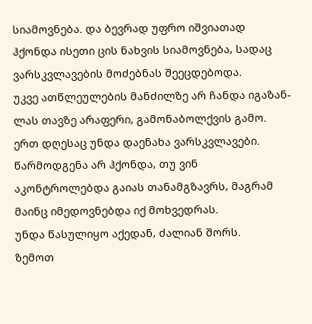სიამოვნება. და ბევრად უფრო იშვიათად ჰქონდა ისეთი ცის ნახვის სიამოვნება, სადაც ვარსკვლავების მოძებნას შეეცდებოდა.
უკვე ათწლეულების მანძილზე არ ჩანდა იგაზან-ლას თავზე არაფერი, გამონაბოლქვის გამო.
ერთ დღესაც უნდა დაენახა ვარსკვლავები. წარმოდგენა არ ჰქონდა, თუ ვინ აკონტროლებდა გაიას თანამგზავრს, მაგრამ მაინც იმედოვნებდა იქ მოხვედრას.
უნდა წასულიყო აქედან, ძალიან შორს.
ზემოთ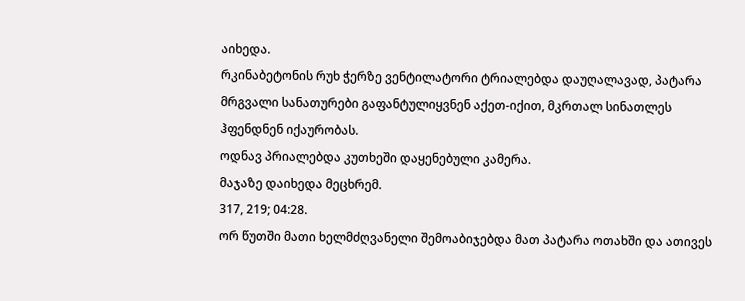აიხედა.
რკინაბეტონის რუხ ჭერზე ვენტილატორი ტრიალებდა დაუღალავად, პატარა მრგვალი სანათურები გაფანტულიყვნენ აქეთ-იქით, მკრთალ სინათლეს ჰფენდნენ იქაურობას.
ოდნავ პრიალებდა კუთხეში დაყენებული კამერა.
მაჯაზე დაიხედა მეცხრემ.
317, 219; 04:28.
ორ წუთში მათი ხელმძღვანელი შემოაბიჯებდა მათ პატარა ოთახში და ათივეს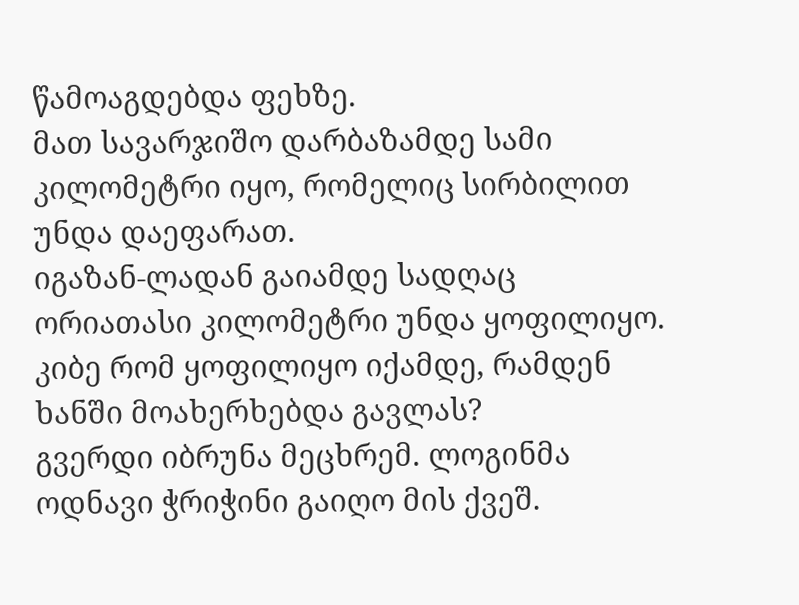წამოაგდებდა ფეხზე.
მათ სავარჯიშო დარბაზამდე სამი კილომეტრი იყო, რომელიც სირბილით უნდა დაეფარათ.
იგაზან-ლადან გაიამდე სადღაც ორიათასი კილომეტრი უნდა ყოფილიყო.
კიბე რომ ყოფილიყო იქამდე, რამდენ ხანში მოახერხებდა გავლას?
გვერდი იბრუნა მეცხრემ. ლოგინმა ოდნავი ჭრიჭინი გაიღო მის ქვეშ.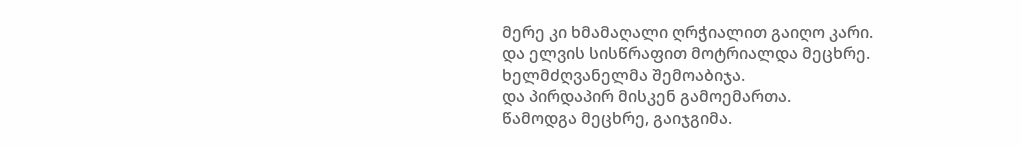მერე კი ხმამაღალი ღრჭიალით გაიღო კარი.
და ელვის სისწრაფით მოტრიალდა მეცხრე.
ხელმძღვანელმა შემოაბიჯა.
და პირდაპირ მისკენ გამოემართა.
წამოდგა მეცხრე, გაიჯგიმა.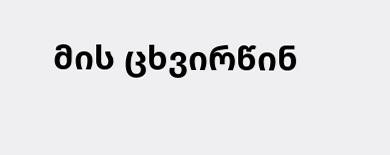მის ცხვირწინ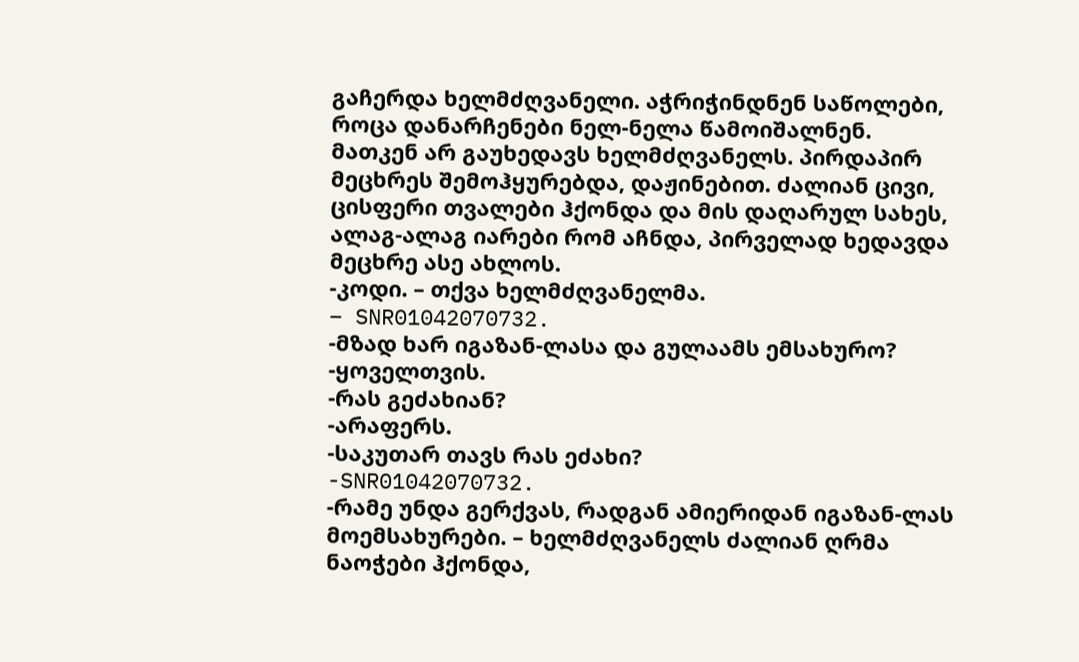გაჩერდა ხელმძღვანელი. აჭრიჭინდნენ საწოლები, როცა დანარჩენები ნელ-ნელა წამოიშალნენ.
მათკენ არ გაუხედავს ხელმძღვანელს. პირდაპირ მეცხრეს შემოჰყურებდა, დაჟინებით. ძალიან ცივი, ცისფერი თვალები ჰქონდა და მის დაღარულ სახეს, ალაგ-ალაგ იარები რომ აჩნდა, პირველად ხედავდა მეცხრე ასე ახლოს.
-კოდი. – თქვა ხელმძღვანელმა.
– SNR01042070732.
-მზად ხარ იგაზან-ლასა და გულაამს ემსახურო?
-ყოველთვის.
-რას გეძახიან?
-არაფერს.
-საკუთარ თავს რას ეძახი?
-SNR01042070732.
-რამე უნდა გერქვას, რადგან ამიერიდან იგაზან-ლას მოემსახურები. – ხელმძღვანელს ძალიან ღრმა ნაოჭები ჰქონდა,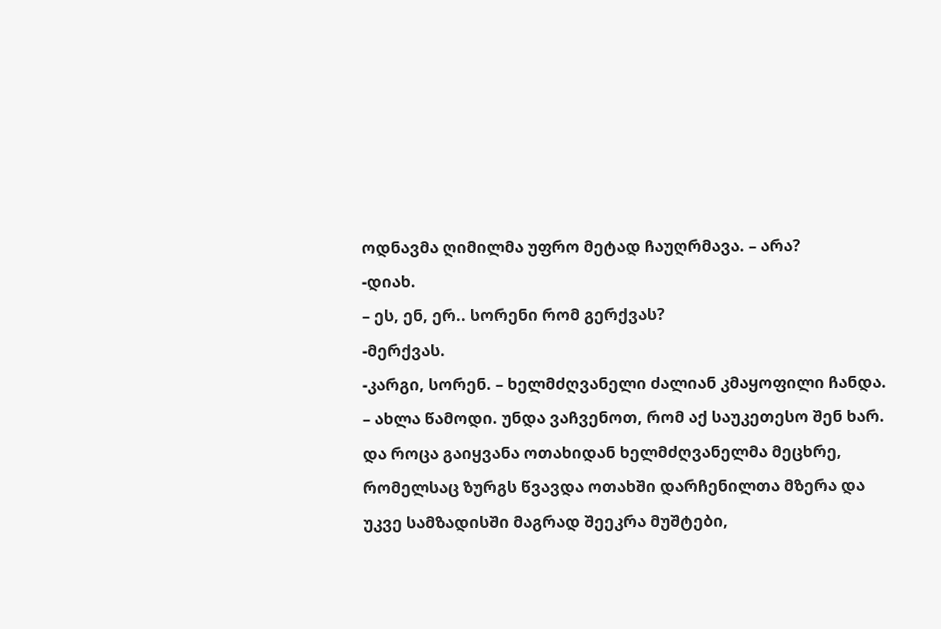ოდნავმა ღიმილმა უფრო მეტად ჩაუღრმავა. – არა?
-დიახ.
– ეს, ენ, ერ.. სორენი რომ გერქვას?
-მერქვას.
-კარგი, სორენ. – ხელმძღვანელი ძალიან კმაყოფილი ჩანდა. – ახლა წამოდი. უნდა ვაჩვენოთ, რომ აქ საუკეთესო შენ ხარ.
და როცა გაიყვანა ოთახიდან ხელმძღვანელმა მეცხრე, რომელსაც ზურგს წვავდა ოთახში დარჩენილთა მზერა და უკვე სამზადისში მაგრად შეეკრა მუშტები,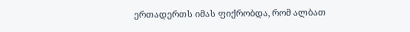ერთადერთს იმას ფიქრობდა, რომ ალბათ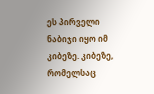ეს პირველი ნაბიჯი იყო იმ კიბეზე. კიბეზე, რომელსაც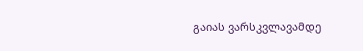გაიას ვარსკვლავამდე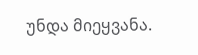უნდა მიეყვანა.